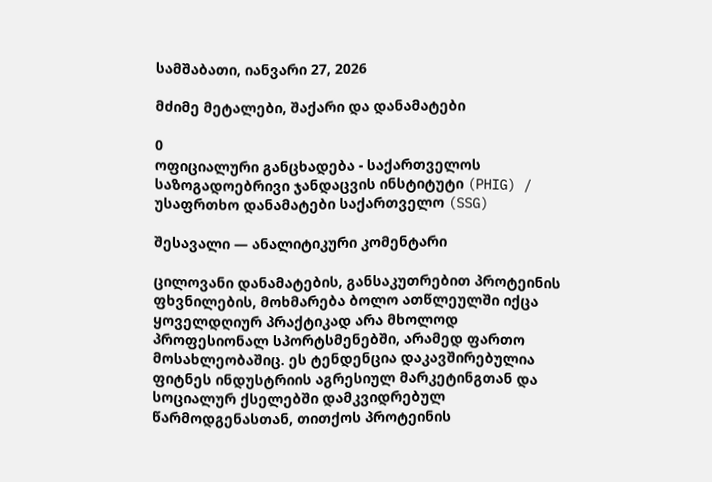სამშაბათი, იანვარი 27, 2026

მძიმე მეტალები, შაქარი და დანამატები

0
ოფიციალური განცხადება - საქართველოს საზოგადოებრივი ჯანდაცვის ინსტიტუტი (PHIG) / უსაფრთხო დანამატები საქართველო (SSG)

შესავალი — ანალიტიკური კომენტარი

ცილოვანი დანამატების, განსაკუთრებით პროტეინის ფხვნილების, მოხმარება ბოლო ათწლეულში იქცა ყოველდღიურ პრაქტიკად არა მხოლოდ პროფესიონალ სპორტსმენებში, არამედ ფართო მოსახლეობაშიც. ეს ტენდენცია დაკავშირებულია ფიტნეს ინდუსტრიის აგრესიულ მარკეტინგთან და სოციალურ ქსელებში დამკვიდრებულ წარმოდგენასთან, თითქოს პროტეინის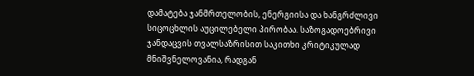დამატება ჯანმრთელობის, ენერგიისა და ხანგრძლივი სიცოცხლის აუცილებელი პირობაა. საზოგადოებრივი ჯანდაცვის თვალსაზრისით საკითხი კრიტიკულად მნიშვნელოვანია, რადგან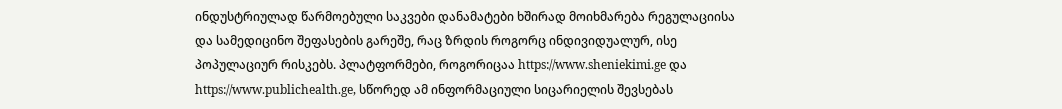ინდუსტრიულად წარმოებული საკვები დანამატები ხშირად მოიხმარება რეგულაციისა და სამედიცინო შეფასების გარეშე, რაც ზრდის როგორც ინდივიდუალურ, ისე პოპულაციურ რისკებს. პლატფორმები, როგორიცაა https://www.sheniekimi.ge და https://www.publichealth.ge, სწორედ ამ ინფორმაციული სიცარიელის შევსებას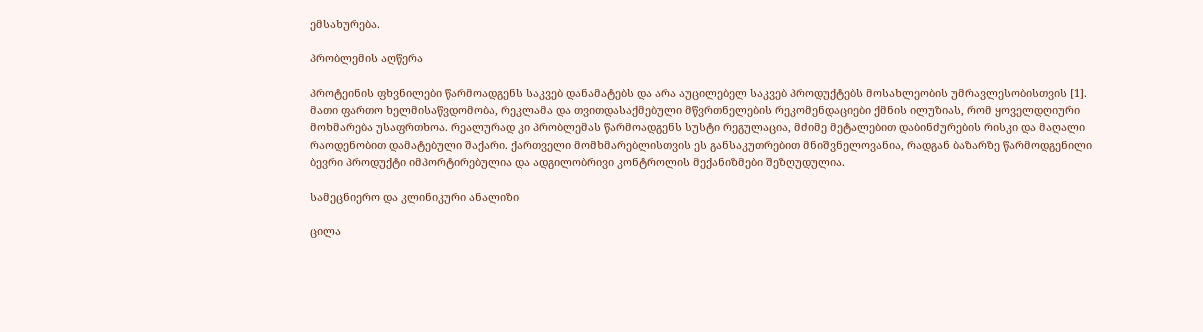ემსახურება.

პრობლემის აღწერა

პროტეინის ფხვნილები წარმოადგენს საკვებ დანამატებს და არა აუცილებელ საკვებ პროდუქტებს მოსახლეობის უმრავლესობისთვის [1]. მათი ფართო ხელმისაწვდომობა, რეკლამა და თვითდასაქმებული მწვრთნელების რეკომენდაციები ქმნის ილუზიას, რომ ყოველდღიური მოხმარება უსაფრთხოა. რეალურად კი პრობლემას წარმოადგენს სუსტი რეგულაცია, მძიმე მეტალებით დაბინძურების რისკი და მაღალი რაოდენობით დამატებული შაქარი. ქართველი მომხმარებლისთვის ეს განსაკუთრებით მნიშვნელოვანია, რადგან ბაზარზე წარმოდგენილი ბევრი პროდუქტი იმპორტირებულია და ადგილობრივი კონტროლის მექანიზმები შეზღუდულია.

სამეცნიერო და კლინიკური ანალიზი

ცილა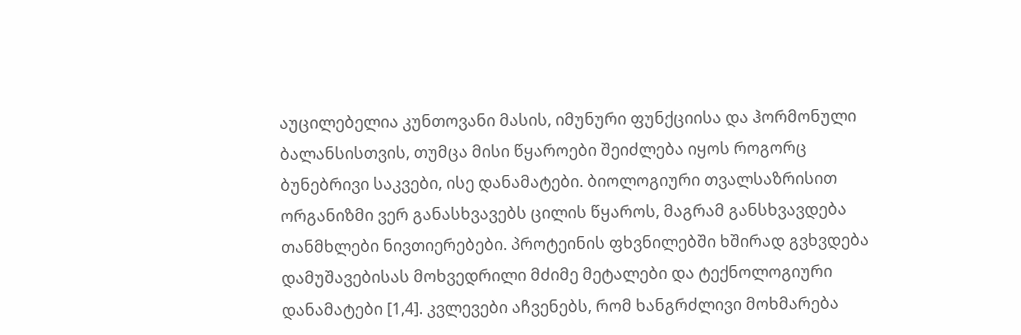აუცილებელია კუნთოვანი მასის, იმუნური ფუნქციისა და ჰორმონული ბალანსისთვის, თუმცა მისი წყაროები შეიძლება იყოს როგორც ბუნებრივი საკვები, ისე დანამატები. ბიოლოგიური თვალსაზრისით ორგანიზმი ვერ განასხვავებს ცილის წყაროს, მაგრამ განსხვავდება თანმხლები ნივთიერებები. პროტეინის ფხვნილებში ხშირად გვხვდება დამუშავებისას მოხვედრილი მძიმე მეტალები და ტექნოლოგიური დანამატები [1,4]. კვლევები აჩვენებს, რომ ხანგრძლივი მოხმარება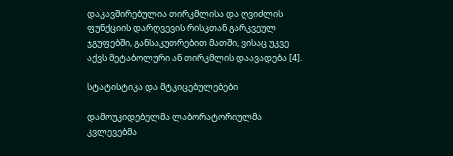დაკავშირებულია თირკმლისა და ღვიძლის ფუნქციის დარღვევის რისკთან გარკვეულ ჯგუფებში, განსაკუთრებით მათში, ვისაც უკვე აქვს მეტაბოლური ან თირკმლის დაავადება [4].

სტატისტიკა და მტკიცებულებები

დამოუკიდებელმა ლაბორატორიულმა კვლევებმა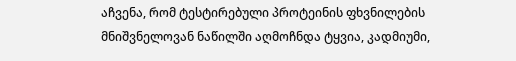აჩვენა, რომ ტესტირებული პროტეინის ფხვნილების მნიშვნელოვან ნაწილში აღმოჩნდა ტყვია, კადმიუმი,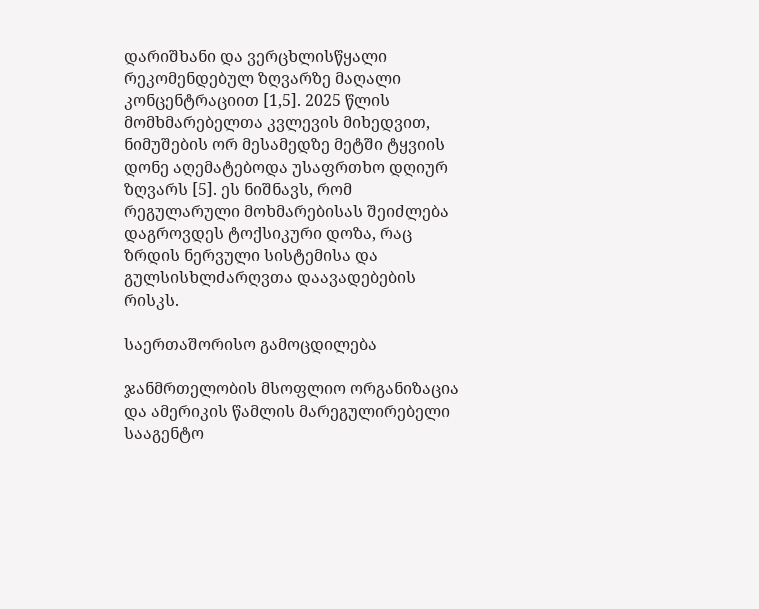დარიშხანი და ვერცხლისწყალი რეკომენდებულ ზღვარზე მაღალი კონცენტრაციით [1,5]. 2025 წლის მომხმარებელთა კვლევის მიხედვით, ნიმუშების ორ მესამედზე მეტში ტყვიის დონე აღემატებოდა უსაფრთხო დღიურ ზღვარს [5]. ეს ნიშნავს, რომ რეგულარული მოხმარებისას შეიძლება დაგროვდეს ტოქსიკური დოზა, რაც ზრდის ნერვული სისტემისა და გულსისხლძარღვთა დაავადებების რისკს.

საერთაშორისო გამოცდილება

ჯანმრთელობის მსოფლიო ორგანიზაცია და ამერიკის წამლის მარეგულირებელი სააგენტო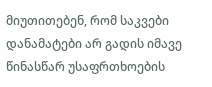მიუთითებენ, რომ საკვები დანამატები არ გადის იმავე წინასწარ უსაფრთხოების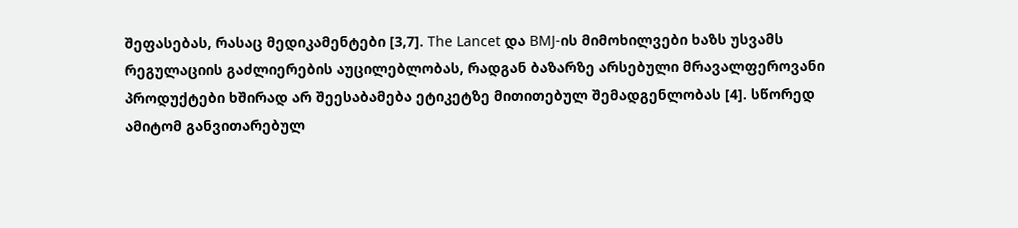შეფასებას, რასაც მედიკამენტები [3,7]. The Lancet და BMJ-ის მიმოხილვები ხაზს უსვამს რეგულაციის გაძლიერების აუცილებლობას, რადგან ბაზარზე არსებული მრავალფეროვანი პროდუქტები ხშირად არ შეესაბამება ეტიკეტზე მითითებულ შემადგენლობას [4]. სწორედ ამიტომ განვითარებულ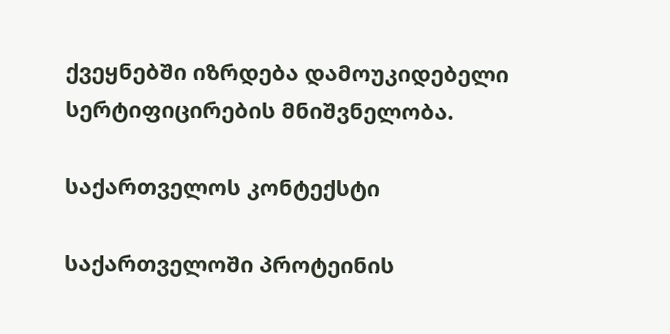ქვეყნებში იზრდება დამოუკიდებელი სერტიფიცირების მნიშვნელობა.

საქართველოს კონტექსტი

საქართველოში პროტეინის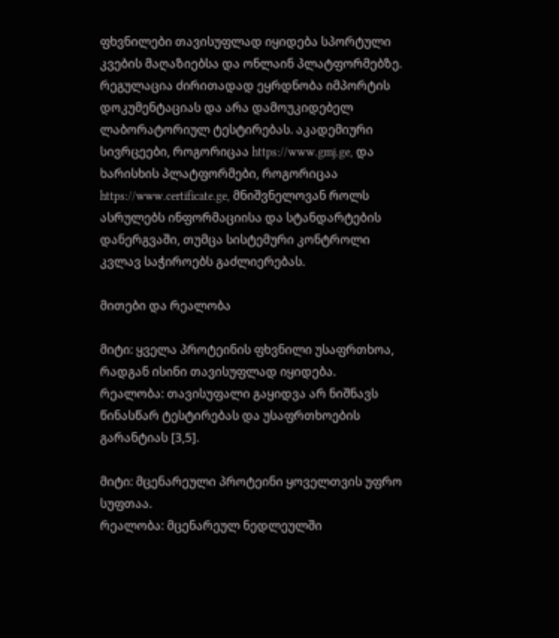ფხვნილები თავისუფლად იყიდება სპორტული კვების მაღაზიებსა და ონლაინ პლატფორმებზე. რეგულაცია ძირითადად ეყრდნობა იმპორტის დოკუმენტაციას და არა დამოუკიდებელ ლაბორატორიულ ტესტირებას. აკადემიური სივრცეები, როგორიცაა https://www.gmj.ge, და ხარისხის პლატფორმები, როგორიცაა https://www.certificate.ge, მნიშვნელოვან როლს ასრულებს ინფორმაციისა და სტანდარტების დანერგვაში, თუმცა სისტემური კონტროლი კვლავ საჭიროებს გაძლიერებას.

მითები და რეალობა

მიტი: ყველა პროტეინის ფხვნილი უსაფრთხოა, რადგან ისინი თავისუფლად იყიდება.
რეალობა: თავისუფალი გაყიდვა არ ნიშნავს წინასწარ ტესტირებას და უსაფრთხოების გარანტიას [3,5].

მიტი: მცენარეული პროტეინი ყოველთვის უფრო სუფთაა.
რეალობა: მცენარეულ ნედლეულში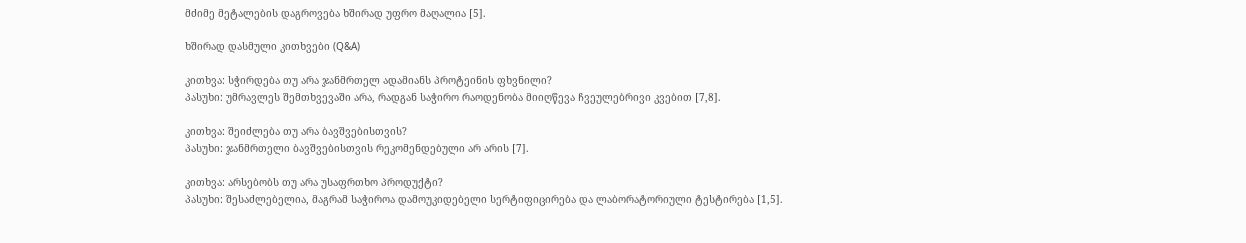მძიმე მეტალების დაგროვება ხშირად უფრო მაღალია [5].

ხშირად დასმული კითხვები (Q&A)

კითხვა: სჭირდება თუ არა ჯანმრთელ ადამიანს პროტეინის ფხვნილი?
პასუხი: უმრავლეს შემთხვევაში არა, რადგან საჭირო რაოდენობა მიიღწევა ჩვეულებრივი კვებით [7,8].

კითხვა: შეიძლება თუ არა ბავშვებისთვის?
პასუხი: ჯანმრთელი ბავშვებისთვის რეკომენდებული არ არის [7].

კითხვა: არსებობს თუ არა უსაფრთხო პროდუქტი?
პასუხი: შესაძლებელია, მაგრამ საჭიროა დამოუკიდებელი სერტიფიცირება და ლაბორატორიული ტესტირება [1,5].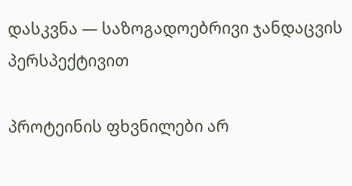დასკვნა — საზოგადოებრივი ჯანდაცვის პერსპექტივით

პროტეინის ფხვნილები არ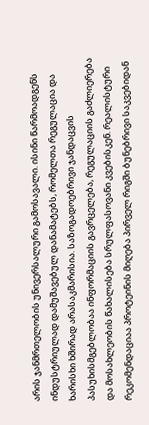არის ჯანმრთელობის უნივერსალური გამოსავალი. ისინი წარმოადგენს ინდუსტრიულად დამუშავებულ დანამატებს, რომელთა რეგულაცია და ხარისხი ხშირად არასაკმარისია. საზოგადოებრივი ჯანდაცვის პასუხისმგებლობაა ინფორმაციის გავრცელება, რეგულაციის გაძლიერება და მოსახლეობის წახალისება სრულფასოვანი კვებისკენ. რეალისტური რეკომენდაციაა პროტეინის მიღება პირველ რიგში ბუნებრივი საკვებიდან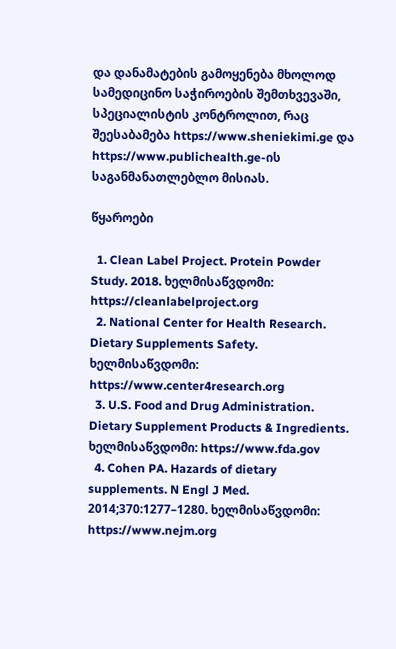და დანამატების გამოყენება მხოლოდ სამედიცინო საჭიროების შემთხვევაში, სპეციალისტის კონტროლით, რაც შეესაბამება https://www.sheniekimi.ge და https://www.publichealth.ge-ის საგანმანათლებლო მისიას.

წყაროები

  1. Clean Label Project. Protein Powder Study. 2018. ხელმისაწვდომი: https://cleanlabelproject.org
  2. National Center for Health Research. Dietary Supplements Safety. ხელმისაწვდომი: https://www.center4research.org
  3. U.S. Food and Drug Administration. Dietary Supplement Products & Ingredients. ხელმისაწვდომი: https://www.fda.gov
  4. Cohen PA. Hazards of dietary supplements. N Engl J Med. 2014;370:1277–1280. ხელმისაწვდომი: https://www.nejm.org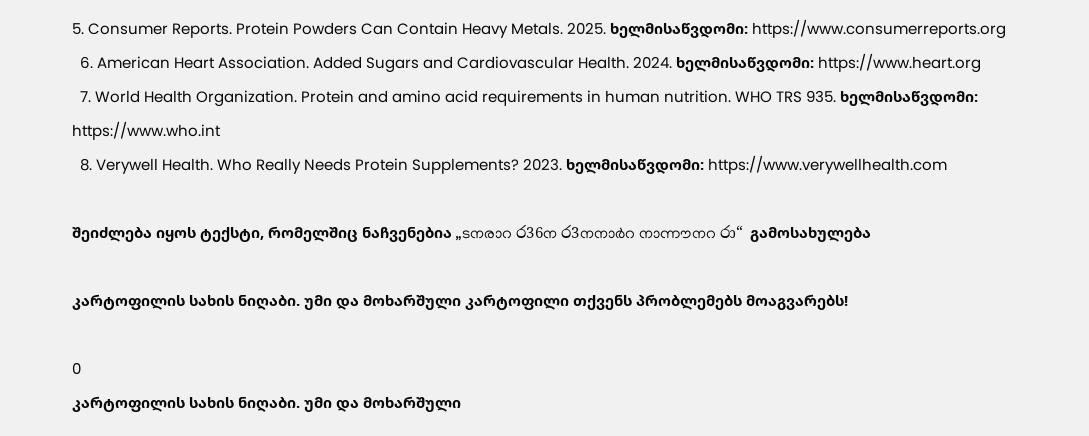5. Consumer Reports. Protein Powders Can Contain Heavy Metals. 2025. ხელმისაწვდომი: https://www.consumerreports.org
  6. American Heart Association. Added Sugars and Cardiovascular Health. 2024. ხელმისაწვდომი: https://www.heart.org
  7. World Health Organization. Protein and amino acid requirements in human nutrition. WHO TRS 935. ხელმისაწვდომი: https://www.who.int
  8. Verywell Health. Who Really Needs Protein Supplements? 2023. ხელმისაწვდომი: https://www.verywellhealth.com

შეიძლება იყოს ტექსტი, რომელშიც ნაჩვენებია „ടനരാറ ර36ന ර3നനാർറ നാന്നൗനറ රා“ გამოსახულება

კარტოფილის სახის ნიღაბი. უმი და მოხარშული კარტოფილი თქვენს პრობლემებს მოაგვარებს!

0
კარტოფილის სახის ნიღაბი. უმი და მოხარშული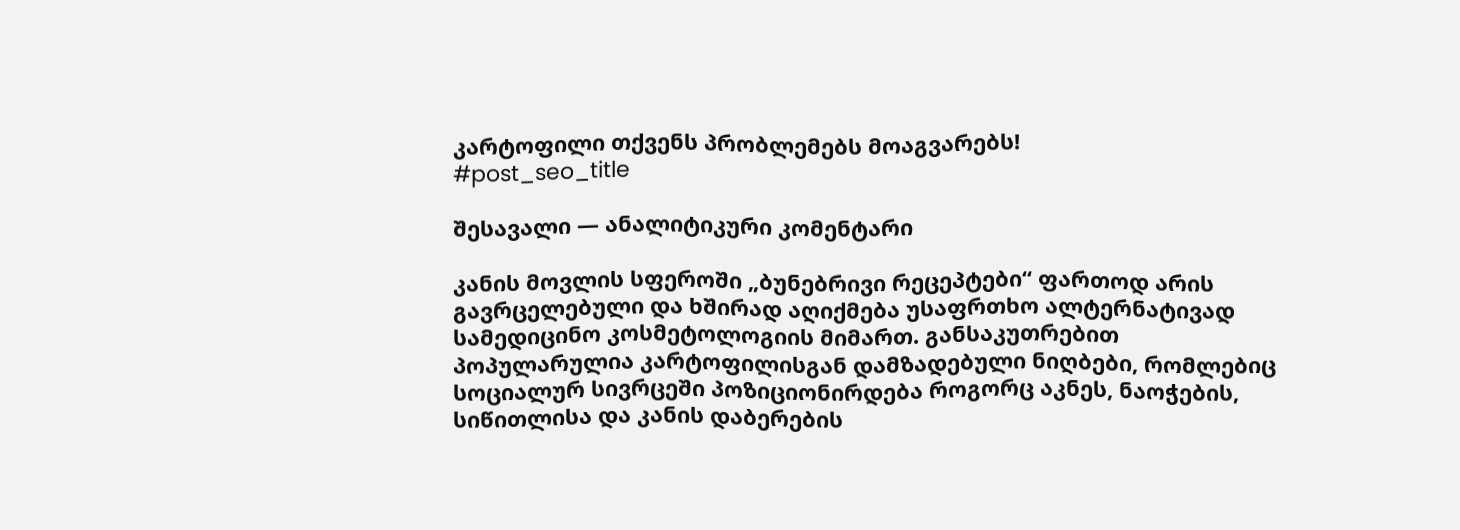კარტოფილი თქვენს პრობლემებს მოაგვარებს!
#post_seo_title

შესავალი — ანალიტიკური კომენტარი

კანის მოვლის სფეროში „ბუნებრივი რეცეპტები“ ფართოდ არის გავრცელებული და ხშირად აღიქმება უსაფრთხო ალტერნატივად სამედიცინო კოსმეტოლოგიის მიმართ. განსაკუთრებით პოპულარულია კარტოფილისგან დამზადებული ნიღბები, რომლებიც სოციალურ სივრცეში პოზიციონირდება როგორც აკნეს, ნაოჭების, სიწითლისა და კანის დაბერების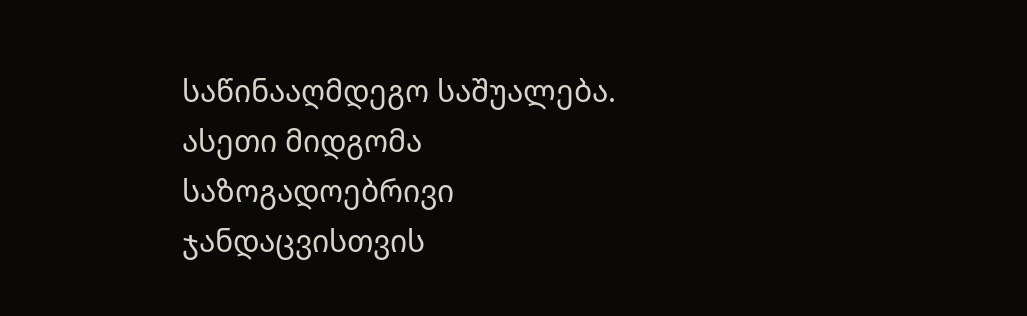საწინააღმდეგო საშუალება. ასეთი მიდგომა საზოგადოებრივი ჯანდაცვისთვის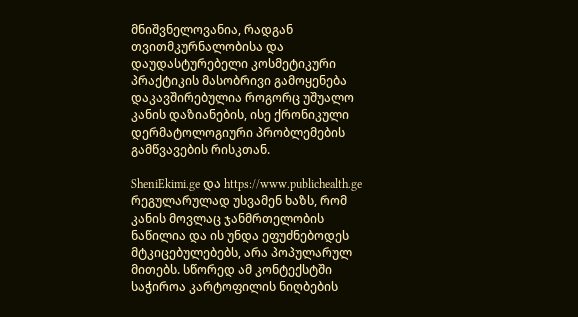მნიშვნელოვანია, რადგან თვითმკურნალობისა და დაუდასტურებელი კოსმეტიკური პრაქტიკის მასობრივი გამოყენება დაკავშირებულია როგორც უშუალო კანის დაზიანების, ისე ქრონიკული დერმატოლოგიური პრობლემების გამწვავების რისკთან.

SheniEkimi.ge და https://www.publichealth.ge რეგულარულად უსვამენ ხაზს, რომ კანის მოვლაც ჯანმრთელობის ნაწილია და ის უნდა ეფუძნებოდეს მტკიცებულებებს, არა პოპულარულ მითებს. სწორედ ამ კონტექსტში საჭიროა კარტოფილის ნიღბების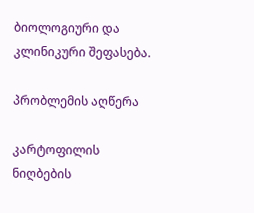ბიოლოგიური და კლინიკური შეფასება.

პრობლემის აღწერა

კარტოფილის ნიღბების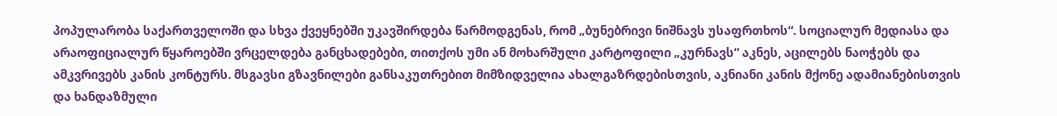პოპულარობა საქართველოში და სხვა ქვეყნებში უკავშირდება წარმოდგენას, რომ „ბუნებრივი ნიშნავს უსაფრთხოს“. სოციალურ მედიასა და არაოფიციალურ წყაროებში ვრცელდება განცხადებები, თითქოს უმი ან მოხარშული კარტოფილი „კურნავს“ აკნეს, აცილებს ნაოჭებს და ამკვრივებს კანის კონტურს. მსგავსი გზავნილები განსაკუთრებით მიმზიდველია ახალგაზრდებისთვის, აკნიანი კანის მქონე ადამიანებისთვის და ხანდაზმული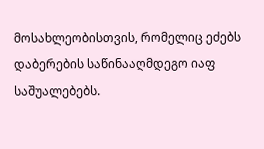მოსახლეობისთვის, რომელიც ეძებს დაბერების საწინააღმდეგო იაფ საშუალებებს.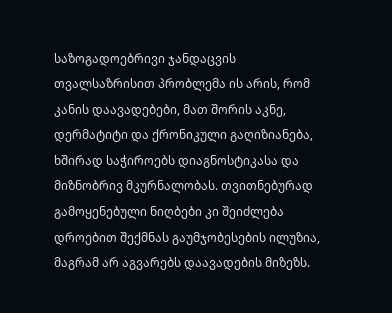საზოგადოებრივი ჯანდაცვის თვალსაზრისით პრობლემა ის არის, რომ კანის დაავადებები, მათ შორის აკნე, დერმატიტი და ქრონიკული გაღიზიანება, ხშირად საჭიროებს დიაგნოსტიკასა და მიზნობრივ მკურნალობას. თვითნებურად გამოყენებული ნიღბები კი შეიძლება დროებით შექმნას გაუმჯობესების ილუზია, მაგრამ არ აგვარებს დაავადების მიზეზს.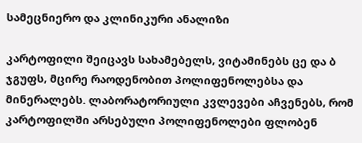სამეცნიერო და კლინიკური ანალიზი

კარტოფილი შეიცავს სახამებელს, ვიტამინებს ცე და ბ ჯგუფს, მცირე რაოდენობით პოლიფენოლებსა და მინერალებს. ლაბორატორიული კვლევები აჩვენებს, რომ კარტოფილში არსებული პოლიფენოლები ფლობენ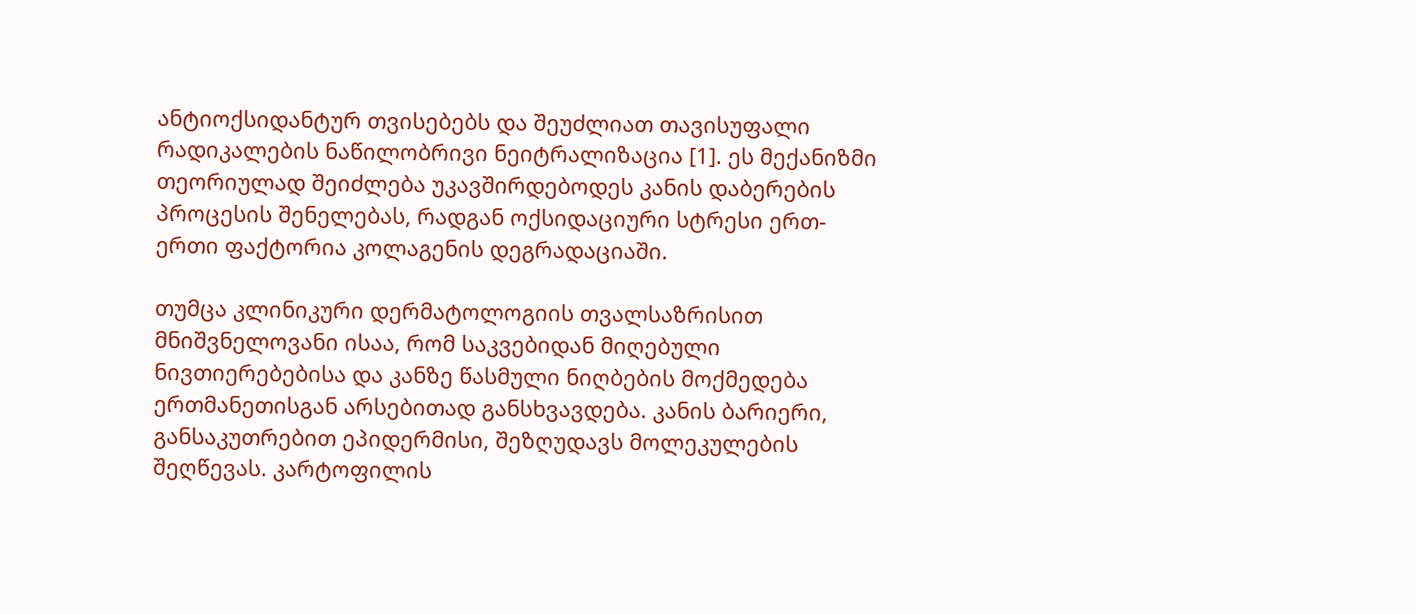ანტიოქსიდანტურ თვისებებს და შეუძლიათ თავისუფალი რადიკალების ნაწილობრივი ნეიტრალიზაცია [1]. ეს მექანიზმი თეორიულად შეიძლება უკავშირდებოდეს კანის დაბერების პროცესის შენელებას, რადგან ოქსიდაციური სტრესი ერთ-ერთი ფაქტორია კოლაგენის დეგრადაციაში.

თუმცა კლინიკური დერმატოლოგიის თვალსაზრისით მნიშვნელოვანი ისაა, რომ საკვებიდან მიღებული ნივთიერებებისა და კანზე წასმული ნიღბების მოქმედება ერთმანეთისგან არსებითად განსხვავდება. კანის ბარიერი, განსაკუთრებით ეპიდერმისი, შეზღუდავს მოლეკულების შეღწევას. კარტოფილის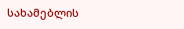სახამებლის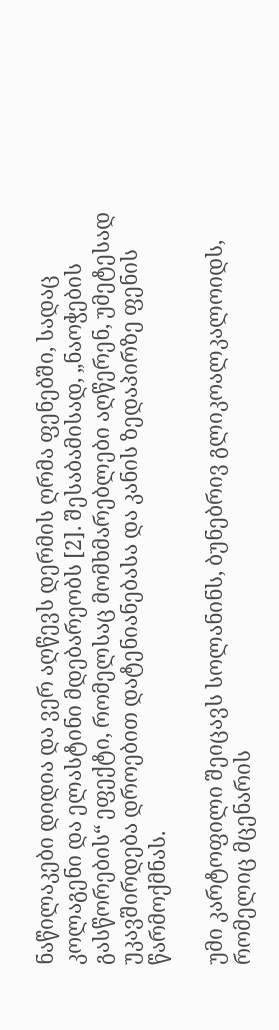ნაწილაკები დიდია და ვერ აღწევს დერმის ღრმა ფენებში, სადაც კოლაგენი და ელასტინი მდებარეობს [2]. შესაბამისად, „ნაოჭების გასწორების“ ეფექტი, რომელსაც მომხმარებლები აღწერენ, უმეტესად უკავშირდება დროებით დატენიანებასა და კანის ზედაპირზე ფენის წარმოქმნას.

უმი კარტოფილი შეიცავს სოლანინს, ბუნებრივ გლიკოალკალოიდს, რომელიც მცენარის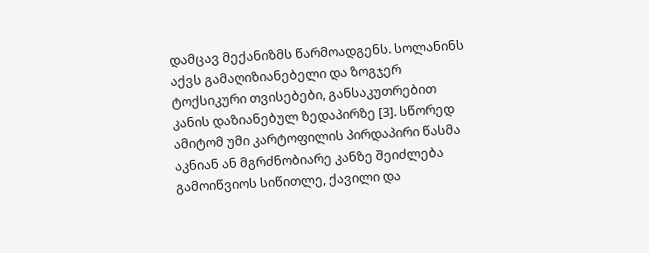დამცავ მექანიზმს წარმოადგენს. სოლანინს აქვს გამაღიზიანებელი და ზოგჯერ ტოქსიკური თვისებები, განსაკუთრებით კანის დაზიანებულ ზედაპირზე [3]. სწორედ ამიტომ უმი კარტოფილის პირდაპირი წასმა აკნიან ან მგრძნობიარე კანზე შეიძლება გამოიწვიოს სიწითლე, ქავილი და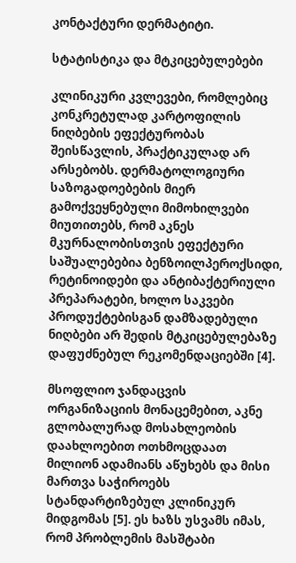კონტაქტური დერმატიტი.

სტატისტიკა და მტკიცებულებები

კლინიკური კვლევები, რომლებიც კონკრეტულად კარტოფილის ნიღბების ეფექტურობას შეისწავლის, პრაქტიკულად არ არსებობს. დერმატოლოგიური საზოგადოებების მიერ გამოქვეყნებული მიმოხილვები მიუთითებს, რომ აკნეს მკურნალობისთვის ეფექტური საშუალებებია ბენზოილპეროქსიდი, რეტინოიდები და ანტიბაქტერიული პრეპარატები, ხოლო საკვები პროდუქტებისგან დამზადებული ნიღბები არ შედის მტკიცებულებაზე დაფუძნებულ რეკომენდაციებში [4].

მსოფლიო ჯანდაცვის ორგანიზაციის მონაცემებით, აკნე გლობალურად მოსახლეობის დაახლოებით ოთხმოცდაათ მილიონ ადამიანს აწუხებს და მისი მართვა საჭიროებს სტანდარტიზებულ კლინიკურ მიდგომას [5]. ეს ხაზს უსვამს იმას, რომ პრობლემის მასშტაბი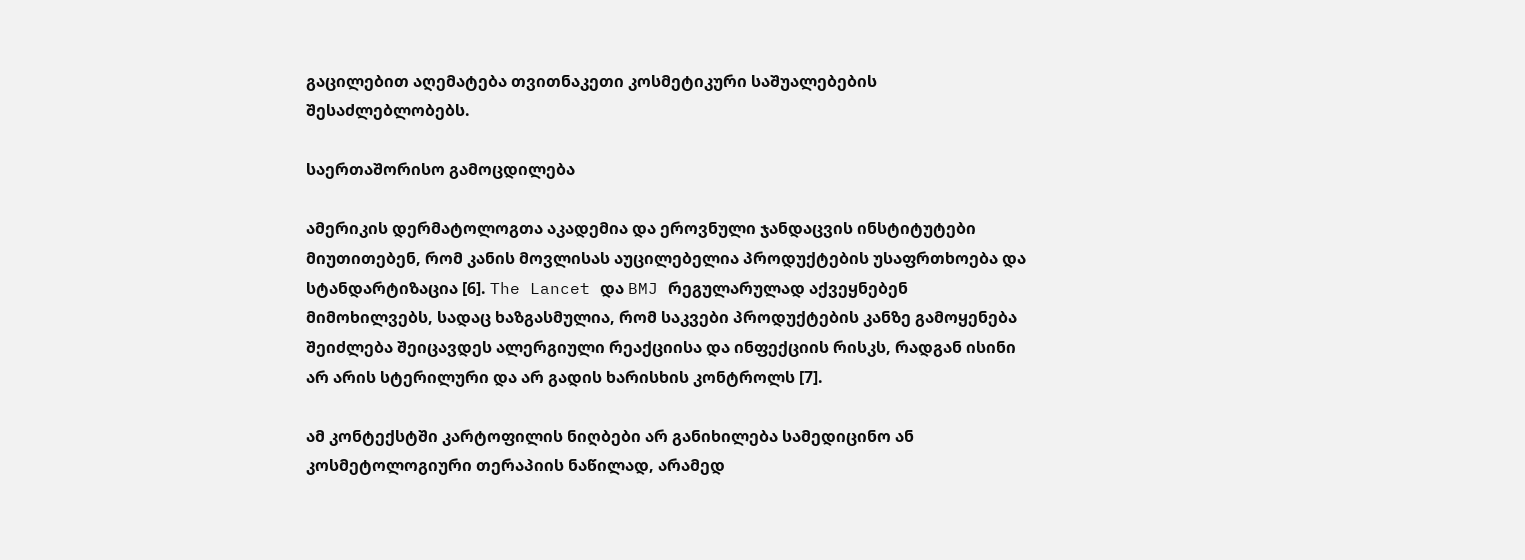გაცილებით აღემატება თვითნაკეთი კოსმეტიკური საშუალებების შესაძლებლობებს.

საერთაშორისო გამოცდილება

ამერიკის დერმატოლოგთა აკადემია და ეროვნული ჯანდაცვის ინსტიტუტები მიუთითებენ, რომ კანის მოვლისას აუცილებელია პროდუქტების უსაფრთხოება და სტანდარტიზაცია [6]. The Lancet და BMJ რეგულარულად აქვეყნებენ მიმოხილვებს, სადაც ხაზგასმულია, რომ საკვები პროდუქტების კანზე გამოყენება შეიძლება შეიცავდეს ალერგიული რეაქციისა და ინფექციის რისკს, რადგან ისინი არ არის სტერილური და არ გადის ხარისხის კონტროლს [7].

ამ კონტექსტში კარტოფილის ნიღბები არ განიხილება სამედიცინო ან კოსმეტოლოგიური თერაპიის ნაწილად, არამედ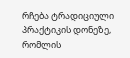რჩება ტრადიციული პრაქტიკის დონეზე, რომლის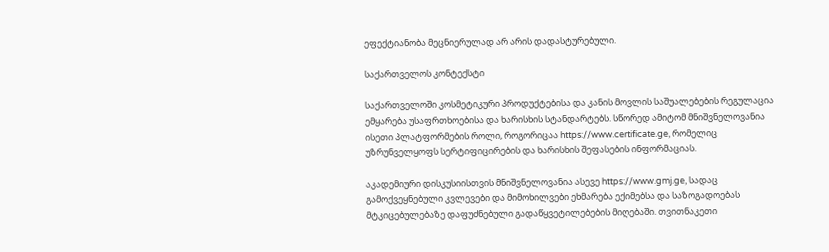ეფექტიანობა მეცნიერულად არ არის დადასტურებული.

საქართველოს კონტექსტი

საქართველოში კოსმეტიკური პროდუქტებისა და კანის მოვლის საშუალებების რეგულაცია ემყარება უსაფრთხოებისა და ხარისხის სტანდარტებს. სწორედ ამიტომ მნიშვნელოვანია ისეთი პლატფორმების როლი, როგორიცაა https://www.certificate.ge, რომელიც უზრუნველყოფს სერტიფიცირების და ხარისხის შეფასების ინფორმაციას.

აკადემიური დისკუსიისთვის მნიშვნელოვანია ასევე https://www.gmj.ge, სადაც გამოქვეყნებული კვლევები და მიმოხილვები ეხმარება ექიმებსა და საზოგადოებას მტკიცებულებაზე დაფუძნებული გადაწყვეტილებების მიღებაში. თვითნაკეთი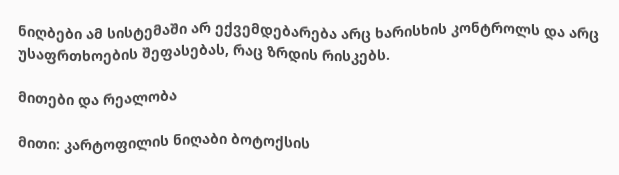ნიღბები ამ სისტემაში არ ექვემდებარება არც ხარისხის კონტროლს და არც უსაფრთხოების შეფასებას, რაც ზრდის რისკებს.

მითები და რეალობა

მითი: კარტოფილის ნიღაბი ბოტოქსის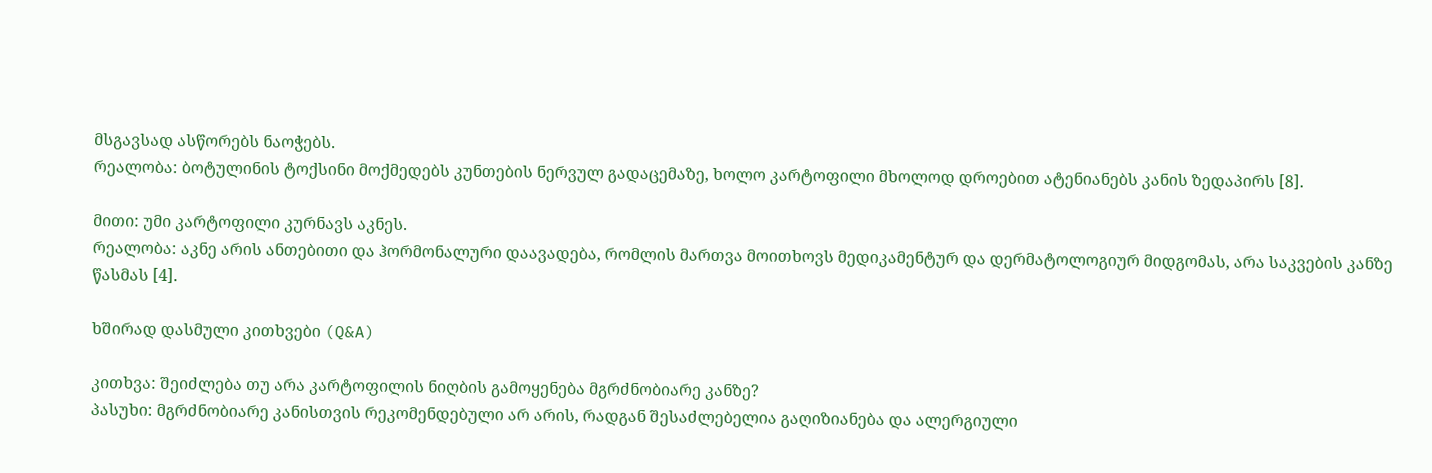მსგავსად ასწორებს ნაოჭებს.
რეალობა: ბოტულინის ტოქსინი მოქმედებს კუნთების ნერვულ გადაცემაზე, ხოლო კარტოფილი მხოლოდ დროებით ატენიანებს კანის ზედაპირს [8].

მითი: უმი კარტოფილი კურნავს აკნეს.
რეალობა: აკნე არის ანთებითი და ჰორმონალური დაავადება, რომლის მართვა მოითხოვს მედიკამენტურ და დერმატოლოგიურ მიდგომას, არა საკვების კანზე წასმას [4].

ხშირად დასმული კითხვები (Q&A)

კითხვა: შეიძლება თუ არა კარტოფილის ნიღბის გამოყენება მგრძნობიარე კანზე?
პასუხი: მგრძნობიარე კანისთვის რეკომენდებული არ არის, რადგან შესაძლებელია გაღიზიანება და ალერგიული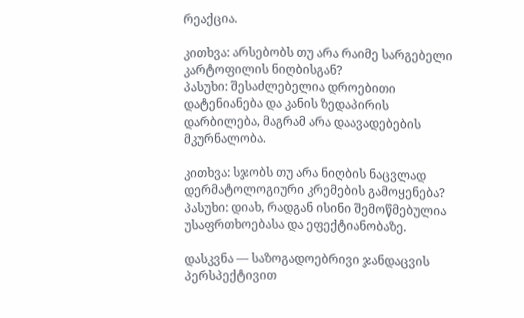რეაქცია.

კითხვა: არსებობს თუ არა რაიმე სარგებელი კარტოფილის ნიღბისგან?
პასუხი: შესაძლებელია დროებითი დატენიანება და კანის ზედაპირის დარბილება, მაგრამ არა დაავადებების მკურნალობა.

კითხვა: სჯობს თუ არა ნიღბის ნაცვლად დერმატოლოგიური კრემების გამოყენება?
პასუხი: დიახ, რადგან ისინი შემოწმებულია უსაფრთხოებასა და ეფექტიანობაზე.

დასკვნა — საზოგადოებრივი ჯანდაცვის პერსპექტივით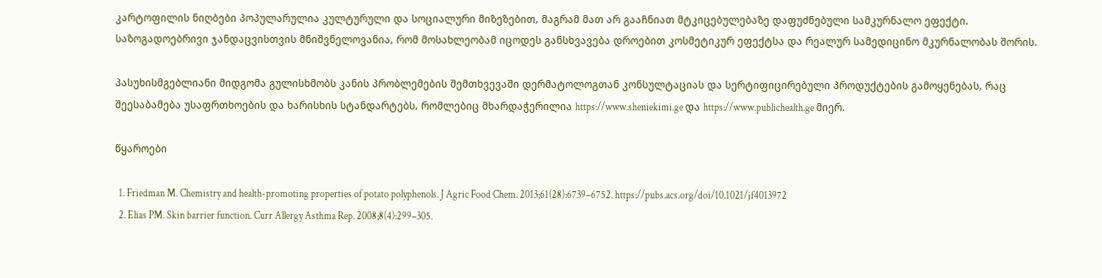კარტოფილის ნიღბები პოპულარულია კულტურული და სოციალური მიზეზებით, მაგრამ მათ არ გააჩნიათ მტკიცებულებაზე დაფუძნებული სამკურნალო ეფექტი. საზოგადოებრივი ჯანდაცვისთვის მნიშვნელოვანია, რომ მოსახლეობამ იცოდეს განსხვავება დროებით კოსმეტიკურ ეფექტსა და რეალურ სამედიცინო მკურნალობას შორის.

პასუხისმგებლიანი მიდგომა გულისხმობს კანის პრობლემების შემთხვევაში დერმატოლოგთან კონსულტაციას და სერტიფიცირებული პროდუქტების გამოყენებას, რაც შეესაბამება უსაფრთხოების და ხარისხის სტანდარტებს, რომლებიც მხარდაჭერილია https://www.sheniekimi.ge და https://www.publichealth.ge მიერ.

წყაროები

  1. Friedman M. Chemistry and health-promoting properties of potato polyphenols. J Agric Food Chem. 2013;61(28):6739–6752. https://pubs.acs.org/doi/10.1021/jf4013972
  2. Elias PM. Skin barrier function. Curr Allergy Asthma Rep. 2008;8(4):299–305.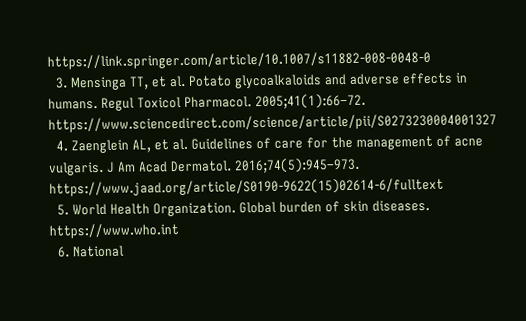https://link.springer.com/article/10.1007/s11882-008-0048-0
  3. Mensinga TT, et al. Potato glycoalkaloids and adverse effects in humans. Regul Toxicol Pharmacol. 2005;41(1):66–72. https://www.sciencedirect.com/science/article/pii/S0273230004001327
  4. Zaenglein AL, et al. Guidelines of care for the management of acne vulgaris. J Am Acad Dermatol. 2016;74(5):945–973. https://www.jaad.org/article/S0190-9622(15)02614-6/fulltext
  5. World Health Organization. Global burden of skin diseases. https://www.who.int
  6. National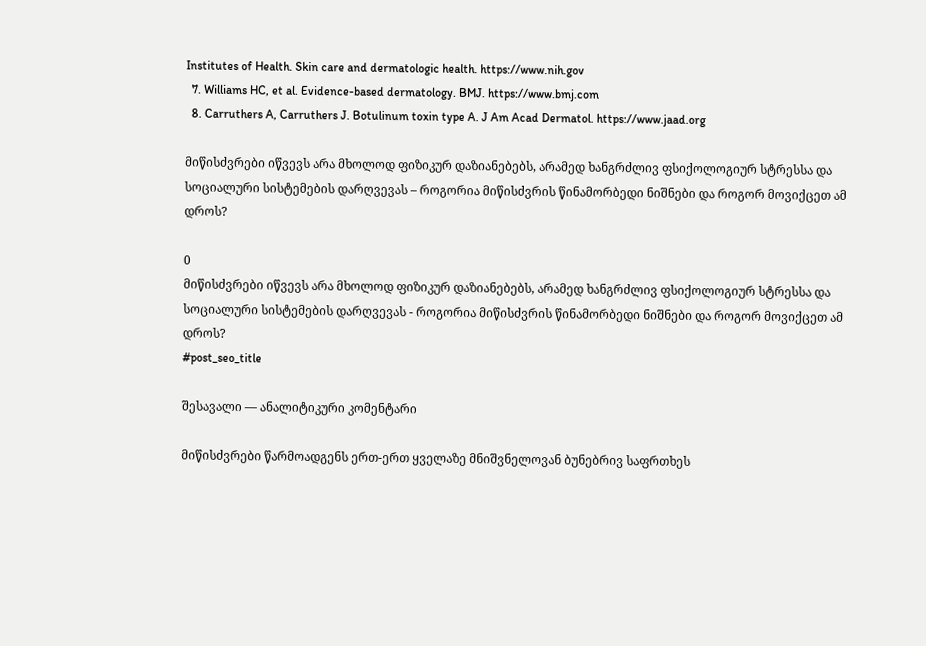Institutes of Health. Skin care and dermatologic health. https://www.nih.gov
  7. Williams HC, et al. Evidence-based dermatology. BMJ. https://www.bmj.com
  8. Carruthers A, Carruthers J. Botulinum toxin type A. J Am Acad Dermatol. https://www.jaad.org

მიწისძვრები იწვევს არა მხოლოდ ფიზიკურ დაზიანებებს, არამედ ხანგრძლივ ფსიქოლოგიურ სტრესსა და სოციალური სისტემების დარღვევას – როგორია მიწისძვრის წინამორბედი ნიშნები და როგორ მოვიქცეთ ამ დროს?

0
მიწისძვრები იწვევს არა მხოლოდ ფიზიკურ დაზიანებებს, არამედ ხანგრძლივ ფსიქოლოგიურ სტრესსა და სოციალური სისტემების დარღვევას - როგორია მიწისძვრის წინამორბედი ნიშნები და როგორ მოვიქცეთ ამ დროს?
#post_seo_title

შესავალი — ანალიტიკური კომენტარი

მიწისძვრები წარმოადგენს ერთ-ერთ ყველაზე მნიშვნელოვან ბუნებრივ საფრთხეს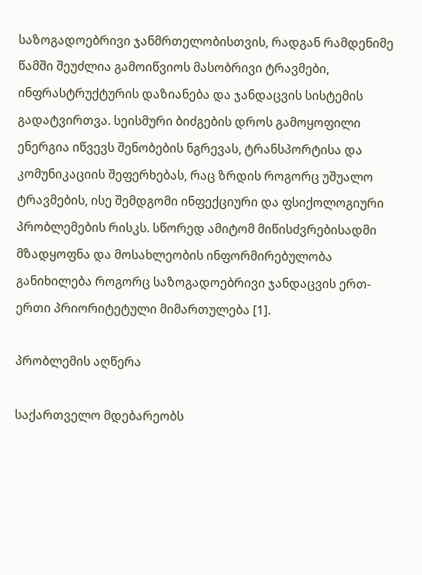საზოგადოებრივი ჯანმრთელობისთვის, რადგან რამდენიმე წამში შეუძლია გამოიწვიოს მასობრივი ტრავმები, ინფრასტრუქტურის დაზიანება და ჯანდაცვის სისტემის გადატვირთვა. სეისმური ბიძგების დროს გამოყოფილი ენერგია იწვევს შენობების ნგრევას, ტრანსპორტისა და კომუნიკაციის შეფერხებას, რაც ზრდის როგორც უშუალო ტრავმების, ისე შემდგომი ინფექციური და ფსიქოლოგიური პრობლემების რისკს. სწორედ ამიტომ მიწისძვრებისადმი მზადყოფნა და მოსახლეობის ინფორმირებულობა განიხილება როგორც საზოგადოებრივი ჯანდაცვის ერთ-ერთი პრიორიტეტული მიმართულება [1].

პრობლემის აღწერა

საქართველო მდებარეობს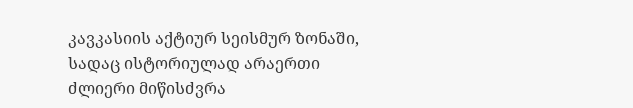კავკასიის აქტიურ სეისმურ ზონაში, სადაც ისტორიულად არაერთი ძლიერი მიწისძვრა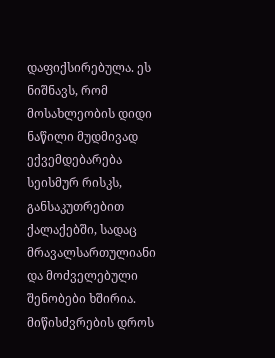დაფიქსირებულა. ეს ნიშნავს, რომ მოსახლეობის დიდი ნაწილი მუდმივად ექვემდებარება სეისმურ რისკს, განსაკუთრებით ქალაქებში, სადაც მრავალსართულიანი და მოძველებული შენობები ხშირია. მიწისძვრების დროს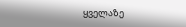ყველაზე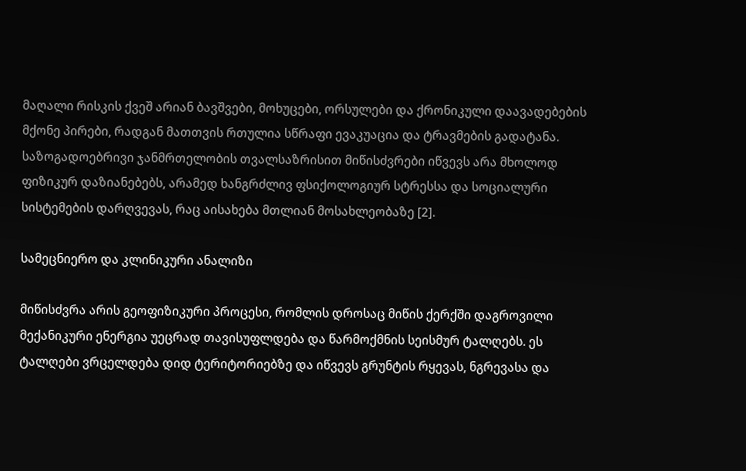მაღალი რისკის ქვეშ არიან ბავშვები, მოხუცები, ორსულები და ქრონიკული დაავადებების მქონე პირები, რადგან მათთვის რთულია სწრაფი ევაკუაცია და ტრავმების გადატანა. საზოგადოებრივი ჯანმრთელობის თვალსაზრისით მიწისძვრები იწვევს არა მხოლოდ ფიზიკურ დაზიანებებს, არამედ ხანგრძლივ ფსიქოლოგიურ სტრესსა და სოციალური სისტემების დარღვევას, რაც აისახება მთლიან მოსახლეობაზე [2].

სამეცნიერო და კლინიკური ანალიზი

მიწისძვრა არის გეოფიზიკური პროცესი, რომლის დროსაც მიწის ქერქში დაგროვილი მექანიკური ენერგია უეცრად თავისუფლდება და წარმოქმნის სეისმურ ტალღებს. ეს ტალღები ვრცელდება დიდ ტერიტორიებზე და იწვევს გრუნტის რყევას, ნგრევასა და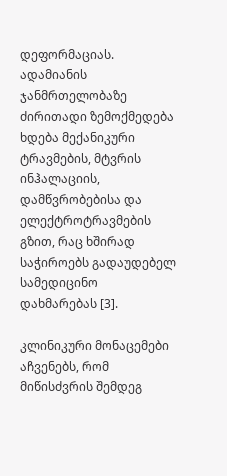დეფორმაციას. ადამიანის ჯანმრთელობაზე ძირითადი ზემოქმედება ხდება მექანიკური ტრავმების, მტვრის ინჰალაციის, დამწვრობებისა და ელექტროტრავმების გზით, რაც ხშირად საჭიროებს გადაუდებელ სამედიცინო დახმარებას [3].

კლინიკური მონაცემები აჩვენებს, რომ მიწისძვრის შემდეგ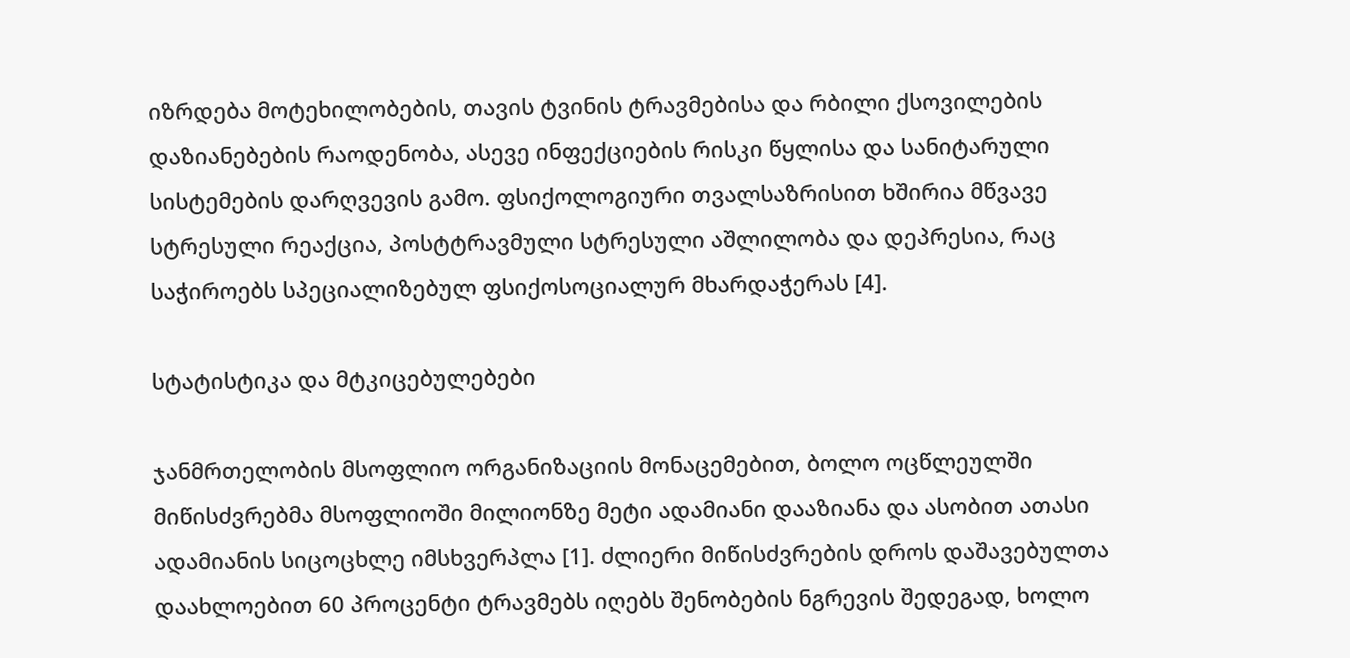იზრდება მოტეხილობების, თავის ტვინის ტრავმებისა და რბილი ქსოვილების დაზიანებების რაოდენობა, ასევე ინფექციების რისკი წყლისა და სანიტარული სისტემების დარღვევის გამო. ფსიქოლოგიური თვალსაზრისით ხშირია მწვავე სტრესული რეაქცია, პოსტტრავმული სტრესული აშლილობა და დეპრესია, რაც საჭიროებს სპეციალიზებულ ფსიქოსოციალურ მხარდაჭერას [4].

სტატისტიკა და მტკიცებულებები

ჯანმრთელობის მსოფლიო ორგანიზაციის მონაცემებით, ბოლო ოცწლეულში მიწისძვრებმა მსოფლიოში მილიონზე მეტი ადამიანი დააზიანა და ასობით ათასი ადამიანის სიცოცხლე იმსხვერპლა [1]. ძლიერი მიწისძვრების დროს დაშავებულთა დაახლოებით 60 პროცენტი ტრავმებს იღებს შენობების ნგრევის შედეგად, ხოლო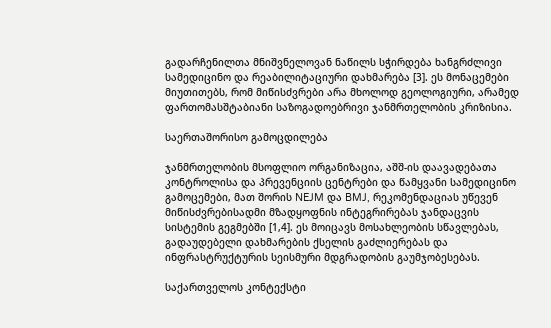გადარჩენილთა მნიშვნელოვან ნაწილს სჭირდება ხანგრძლივი სამედიცინო და რეაბილიტაციური დახმარება [3]. ეს მონაცემები მიუთითებს, რომ მიწისძვრები არა მხოლოდ გეოლოგიური, არამედ ფართომასშტაბიანი საზოგადოებრივი ჯანმრთელობის კრიზისია.

საერთაშორისო გამოცდილება

ჯანმრთელობის მსოფლიო ორგანიზაცია, აშშ-ის დაავადებათა კონტროლისა და პრევენციის ცენტრები და წამყვანი სამედიცინო გამოცემები, მათ შორის NEJM და BMJ, რეკომენდაციას უწევენ მიწისძვრებისადმი მზადყოფნის ინტეგრირებას ჯანდაცვის სისტემის გეგმებში [1,4]. ეს მოიცავს მოსახლეობის სწავლებას, გადაუდებელი დახმარების ქსელის გაძლიერებას და ინფრასტრუქტურის სეისმური მდგრადობის გაუმჯობესებას.

საქართველოს კონტექსტი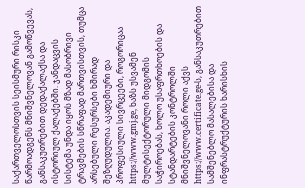საქართველოსთვის სეისმური რისკი წარმოადგენს მნიშვნელოვან გამოწვევას, განსაკუთრებით დედაქალაქსა და ისტორიულ ქალაქებში. ჯანდაცვის სისტემა უნდა იყოს მზად მასობრივი ტრავმების სწრაფად მართვისთვის, თუმცა არსებული რესურსები ხშირად შეზღუდულია. აკადემიური და პროფესიული სივრცეები, როგორიცაა https://www.gmj.ge, ხაზს უსვამენ მულტისექტორული მიდგომის საჭიროებას, ხოლო უსაფრთხოების და სტანდარტების კონტროლში მნიშვნელოვანი როლი აქვს https://www.certificate.ge-ს, განსაკუთრებით სამშენებლო მასალებისა და ინფრასტრუქტურის ხარისხის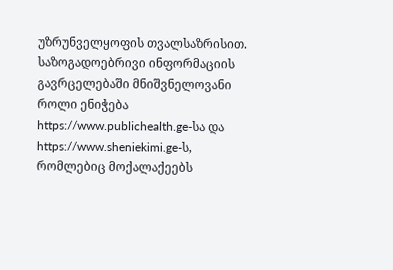უზრუნველყოფის თვალსაზრისით. საზოგადოებრივი ინფორმაციის გავრცელებაში მნიშვნელოვანი როლი ენიჭება https://www.publichealth.ge-სა და https://www.sheniekimi.ge-ს, რომლებიც მოქალაქეებს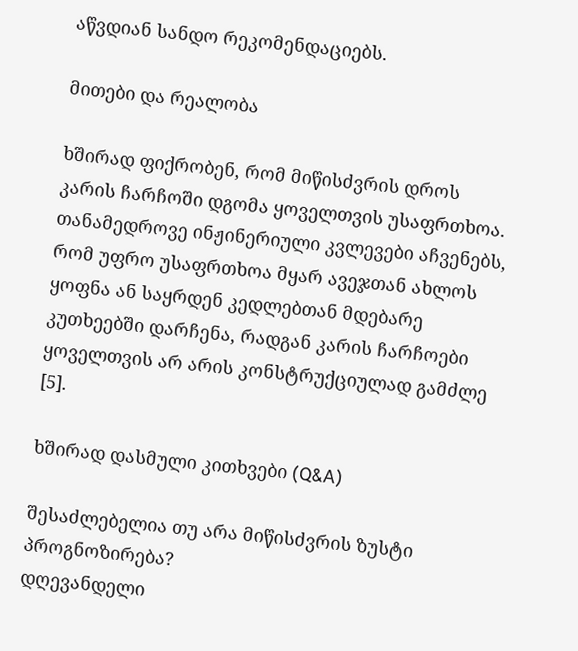აწვდიან სანდო რეკომენდაციებს.

მითები და რეალობა

ხშირად ფიქრობენ, რომ მიწისძვრის დროს კარის ჩარჩოში დგომა ყოველთვის უსაფრთხოა. თანამედროვე ინჟინერიული კვლევები აჩვენებს, რომ უფრო უსაფრთხოა მყარ ავეჯთან ახლოს ყოფნა ან საყრდენ კედლებთან მდებარე კუთხეებში დარჩენა, რადგან კარის ჩარჩოები ყოველთვის არ არის კონსტრუქციულად გამძლე [5].

ხშირად დასმული კითხვები (Q&A)

შესაძლებელია თუ არა მიწისძვრის ზუსტი პროგნოზირება?
დღევანდელი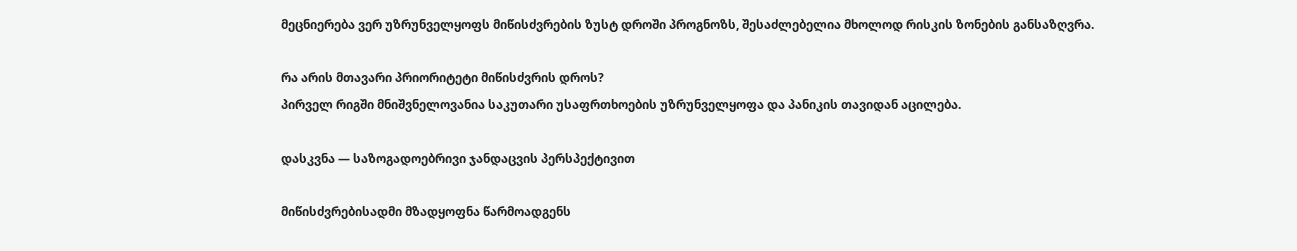მეცნიერება ვერ უზრუნველყოფს მიწისძვრების ზუსტ დროში პროგნოზს, შესაძლებელია მხოლოდ რისკის ზონების განსაზღვრა.

რა არის მთავარი პრიორიტეტი მიწისძვრის დროს?
პირველ რიგში მნიშვნელოვანია საკუთარი უსაფრთხოების უზრუნველყოფა და პანიკის თავიდან აცილება.

დასკვნა — საზოგადოებრივი ჯანდაცვის პერსპექტივით

მიწისძვრებისადმი მზადყოფნა წარმოადგენს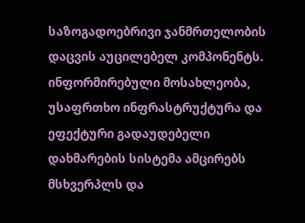საზოგადოებრივი ჯანმრთელობის დაცვის აუცილებელ კომპონენტს. ინფორმირებული მოსახლეობა, უსაფრთხო ინფრასტრუქტურა და ეფექტური გადაუდებელი დახმარების სისტემა ამცირებს მსხვერპლს და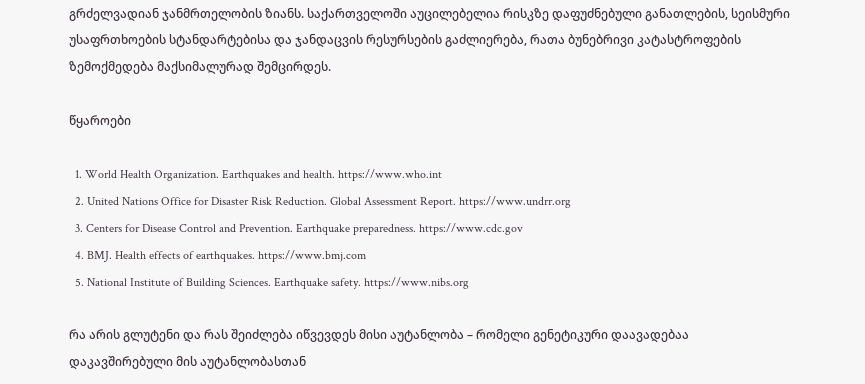გრძელვადიან ჯანმრთელობის ზიანს. საქართველოში აუცილებელია რისკზე დაფუძნებული განათლების, სეისმური უსაფრთხოების სტანდარტებისა და ჯანდაცვის რესურსების გაძლიერება, რათა ბუნებრივი კატასტროფების ზემოქმედება მაქსიმალურად შემცირდეს.

წყაროები

  1. World Health Organization. Earthquakes and health. https://www.who.int
  2. United Nations Office for Disaster Risk Reduction. Global Assessment Report. https://www.undrr.org
  3. Centers for Disease Control and Prevention. Earthquake preparedness. https://www.cdc.gov
  4. BMJ. Health effects of earthquakes. https://www.bmj.com
  5. National Institute of Building Sciences. Earthquake safety. https://www.nibs.org

რა არის გლუტენი და რას შეიძლება იწვევდეს მისი აუტანლობა – რომელი გენეტიკური დაავადებაა დაკავშირებული მის აუტანლობასთან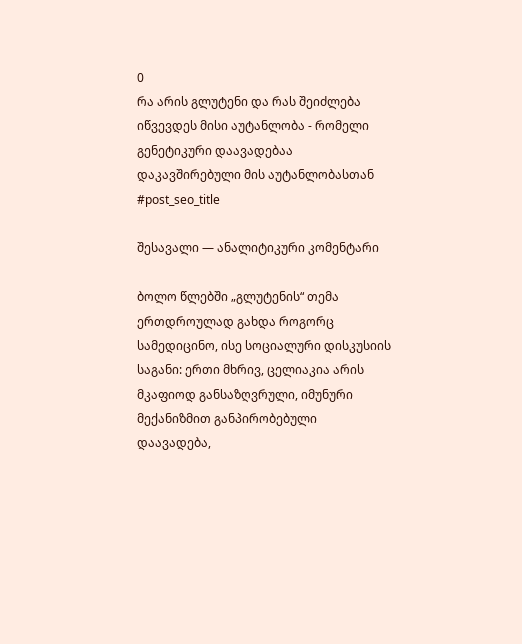0
რა არის გლუტენი და რას შეიძლება იწვევდეს მისი აუტანლობა - რომელი გენეტიკური დაავადებაა დაკავშირებული მის აუტანლობასთან
#post_seo_title

შესავალი — ანალიტიკური კომენტარი

ბოლო წლებში „გლუტენის“ თემა ერთდროულად გახდა როგორც სამედიცინო, ისე სოციალური დისკუსიის საგანი: ერთი მხრივ, ცელიაკია არის მკაფიოდ განსაზღვრული, იმუნური მექანიზმით განპირობებული დაავადება,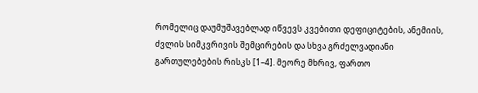რომელიც დაუმუშავებლად იწვევს კვებითი დეფიციტების, ანემიის, ძვლის სიმკვრივის შემცირების და სხვა გრძელვადიანი გართულებების რისკს [1–4]. მეორე მხრივ, ფართო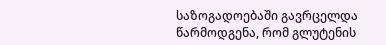საზოგადოებაში გავრცელდა წარმოდგენა, რომ გლუტენის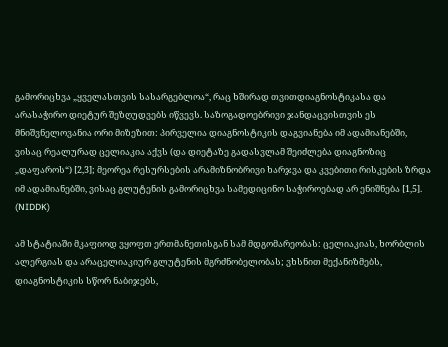გამორიცხვა „ყველასთვის სასარგებლოა“, რაც ხშირად თვითდიაგნოსტიკასა და არასაჭირო დიეტურ შეზღუდვებს იწვევს. საზოგადოებრივი ჯანდაცვისთვის ეს მნიშვნელოვანია ორი მიზეზით: პირველია დიაგნოსტიკის დაგვიანება იმ ადამიანებში, ვისაც რეალურად ცელიაკია აქვს (და დიეტაზე გადასვლამ შეიძლება დიაგნოზიც „დაფაროს“) [2,3]; მეორეა რესურსების არამიზნობრივი ხარჯვა და კვებითი რისკების ზრდა იმ ადამიანებში, ვისაც გლუტენის გამორიცხვა სამედიცინო საჭიროებად არ ენიშნება [1,5]. (NIDDK)

ამ სტატიაში მკაფიოდ ვყოფთ ერთმანეთისგან სამ მდგომარეობას: ცელიაკიას, ხორბლის ალერგიას და არაცელიაკიურ გლუტენის მგრძნობელობას; ვხსნით მექანიზმებს, დიაგნოსტიკის სწორ ნაბიჯებს,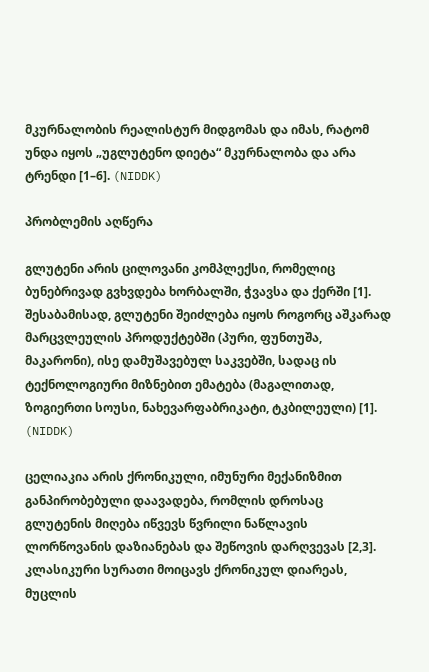მკურნალობის რეალისტურ მიდგომას და იმას, რატომ უნდა იყოს „უგლუტენო დიეტა“ მკურნალობა და არა ტრენდი [1–6]. (NIDDK)

პრობლემის აღწერა

გლუტენი არის ცილოვანი კომპლექსი, რომელიც ბუნებრივად გვხვდება ხორბალში, ჭვავსა და ქერში [1]. შესაბამისად, გლუტენი შეიძლება იყოს როგორც აშკარად მარცვლეულის პროდუქტებში (პური, ფუნთუშა, მაკარონი), ისე დამუშავებულ საკვებში, სადაც ის ტექნოლოგიური მიზნებით ემატება (მაგალითად, ზოგიერთი სოუსი, ნახევარფაბრიკატი, ტკბილეული) [1]. (NIDDK)

ცელიაკია არის ქრონიკული, იმუნური მექანიზმით განპირობებული დაავადება, რომლის დროსაც გლუტენის მიღება იწვევს წვრილი ნაწლავის ლორწოვანის დაზიანებას და შეწოვის დარღვევას [2,3]. კლასიკური სურათი მოიცავს ქრონიკულ დიარეას, მუცლის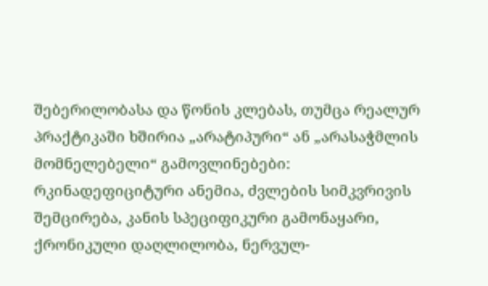შებერილობასა და წონის კლებას, თუმცა რეალურ პრაქტიკაში ხშირია „არატიპური“ ან „არასაჭმლის მომნელებელი“ გამოვლინებები: რკინადეფიციტური ანემია, ძვლების სიმკვრივის შემცირება, კანის სპეციფიკური გამონაყარი, ქრონიკული დაღლილობა, ნერვულ-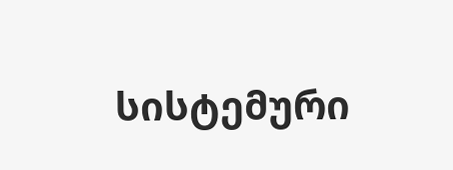სისტემური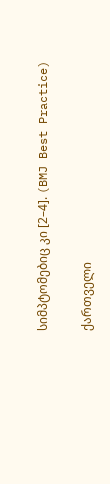სიმპტომებიც კი [2–4]. (BMJ Best Practice)

ქართველი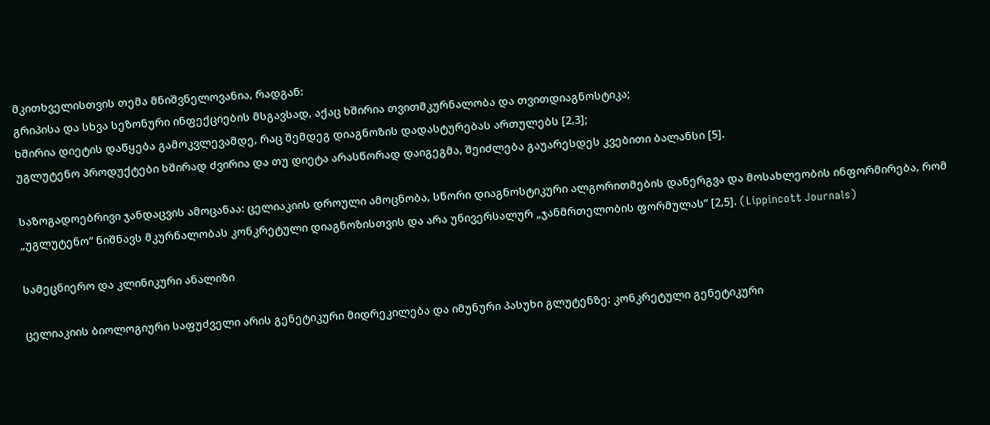მკითხველისთვის თემა მნიშვნელოვანია, რადგან:
გრიპისა და სხვა სეზონური ინფექციების მსგავსად, აქაც ხშირია თვითმკურნალობა და თვითდიაგნოსტიკა;
ხშირია დიეტის დაწყება გამოკვლევამდე, რაც შემდეგ დიაგნოზის დადასტურებას ართულებს [2,3];
უგლუტენო პროდუქტები ხშირად ძვირია და თუ დიეტა არასწორად დაიგეგმა, შეიძლება გაუარესდეს კვებითი ბალანსი [5].

საზოგადოებრივი ჯანდაცვის ამოცანაა: ცელიაკიის დროული ამოცნობა, სწორი დიაგნოსტიკური ალგორითმების დანერგვა და მოსახლეობის ინფორმირება, რომ „უგლუტენო“ ნიშნავს მკურნალობას კონკრეტული დიაგნოზისთვის და არა უნივერსალურ „ჯანმრთელობის ფორმულას“ [2,5]. (Lippincott Journals)

სამეცნიერო და კლინიკური ანალიზი

ცელიაკიის ბიოლოგიური საფუძველი არის გენეტიკური მიდრეკილება და იმუნური პასუხი გლუტენზე: კონკრეტული გენეტიკური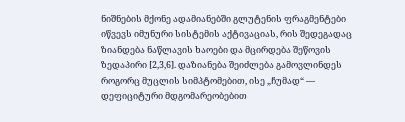ნიშნების მქონე ადამიანებში გლუტენის ფრაგმენტები იწვევს იმუნური სისტემის აქტივაციას, რის შედეგადაც ზიანდება ნაწლავის ხაოები და მცირდება შეწოვის ზედაპირი [2,3,6]. დაზიანება შეიძლება გამოვლინდეს როგორც მუცლის სიმპტომებით, ისე „ჩუმად“ — დეფიციტური მდგომარეობებით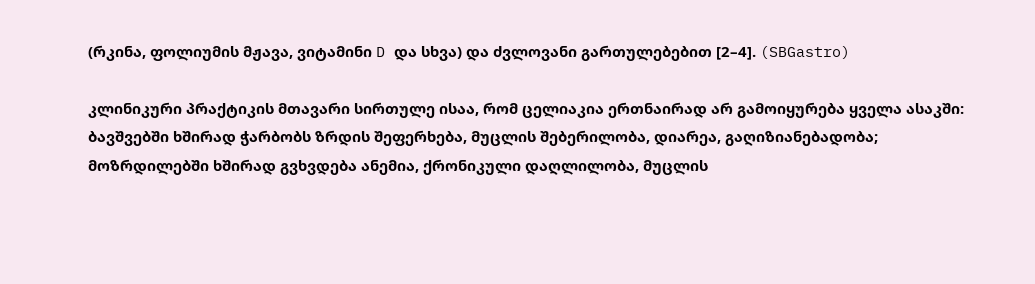(რკინა, ფოლიუმის მჟავა, ვიტამინი D და სხვა) და ძვლოვანი გართულებებით [2–4]. (SBGastro)

კლინიკური პრაქტიკის მთავარი სირთულე ისაა, რომ ცელიაკია ერთნაირად არ გამოიყურება ყველა ასაკში:
ბავშვებში ხშირად ჭარბობს ზრდის შეფერხება, მუცლის შებერილობა, დიარეა, გაღიზიანებადობა;
მოზრდილებში ხშირად გვხვდება ანემია, ქრონიკული დაღლილობა, მუცლის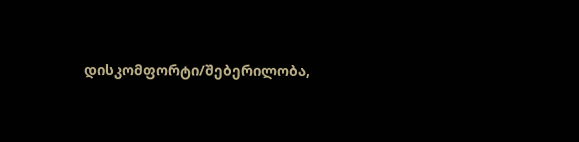დისკომფორტი/შებერილობა,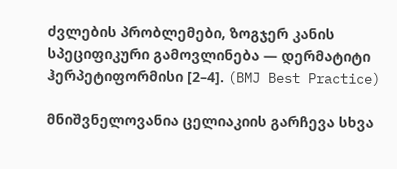ძვლების პრობლემები, ზოგჯერ კანის სპეციფიკური გამოვლინება — დერმატიტი ჰერპეტიფორმისი [2–4]. (BMJ Best Practice)

მნიშვნელოვანია ცელიაკიის გარჩევა სხვა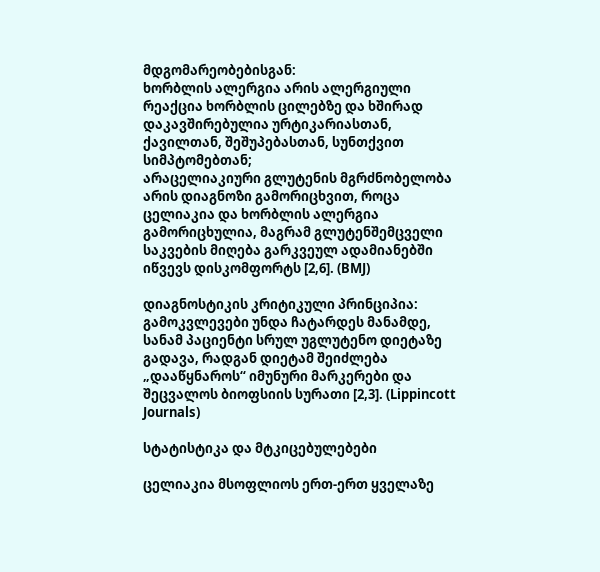მდგომარეობებისგან:
ხორბლის ალერგია არის ალერგიული რეაქცია ხორბლის ცილებზე და ხშირად დაკავშირებულია ურტიკარიასთან, ქავილთან, შეშუპებასთან, სუნთქვით სიმპტომებთან;
არაცელიაკიური გლუტენის მგრძნობელობა არის დიაგნოზი გამორიცხვით, როცა ცელიაკია და ხორბლის ალერგია გამორიცხულია, მაგრამ გლუტენშემცველი საკვების მიღება გარკვეულ ადამიანებში იწვევს დისკომფორტს [2,6]. (BMJ)

დიაგნოსტიკის კრიტიკული პრინციპია: გამოკვლევები უნდა ჩატარდეს მანამდე, სანამ პაციენტი სრულ უგლუტენო დიეტაზე გადავა, რადგან დიეტამ შეიძლება „დააწყნაროს“ იმუნური მარკერები და შეცვალოს ბიოფსიის სურათი [2,3]. (Lippincott Journals)

სტატისტიკა და მტკიცებულებები

ცელიაკია მსოფლიოს ერთ-ერთ ყველაზე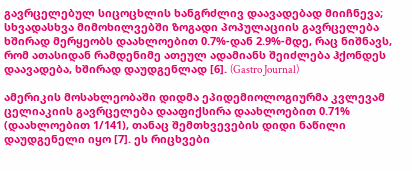გავრცელებულ სიცოცხლის ხანგრძლივ დაავადებად მიიჩნევა; სხვადასხვა მიმოხილვებში ზოგადი პოპულაციის გავრცელება ხშირად მერყეობს დაახლოებით 0.7%-დან 2.9%-მდე, რაც ნიშნავს, რომ ათასიდან რამდენიმე ათეულ ადამიანს შეიძლება ჰქონდეს დაავადება, ხშირად დაუდგენლად [6]. (Gastro Journal)

ამერიკის მოსახლეობაში დიდმა ეპიდემიოლოგიურმა კვლევამ ცელიაკიის გავრცელება დააფიქსირა დაახლოებით 0.71% (დაახლოებით 1/141), თანაც შემთხვევების დიდი ნაწილი დაუდგენელი იყო [7]. ეს რიცხვები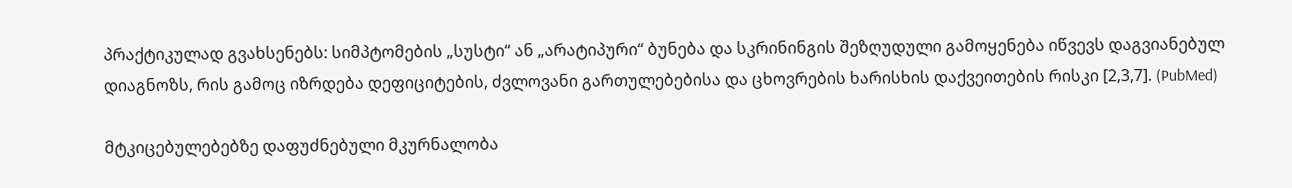პრაქტიკულად გვახსენებს: სიმპტომების „სუსტი“ ან „არატიპური“ ბუნება და სკრინინგის შეზღუდული გამოყენება იწვევს დაგვიანებულ დიაგნოზს, რის გამოც იზრდება დეფიციტების, ძვლოვანი გართულებებისა და ცხოვრების ხარისხის დაქვეითების რისკი [2,3,7]. (PubMed)

მტკიცებულებებზე დაფუძნებული მკურნალობა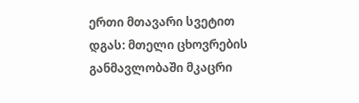ერთი მთავარი სვეტით დგას: მთელი ცხოვრების განმავლობაში მკაცრი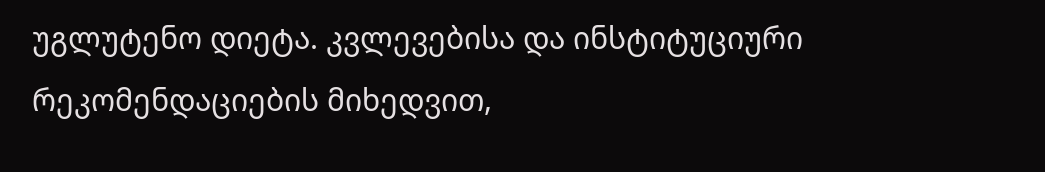უგლუტენო დიეტა. კვლევებისა და ინსტიტუციური რეკომენდაციების მიხედვით,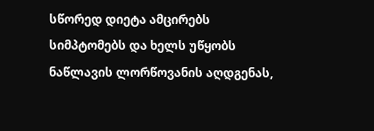სწორედ დიეტა ამცირებს სიმპტომებს და ხელს უწყობს ნაწლავის ლორწოვანის აღდგენას,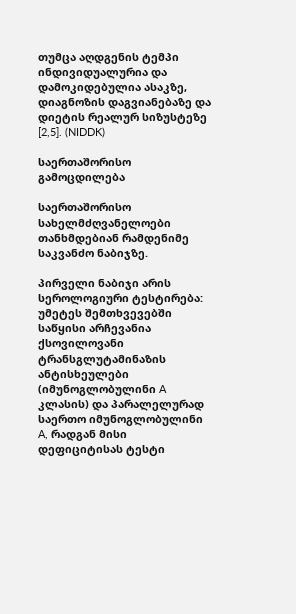თუმცა აღდგენის ტემპი ინდივიდუალურია და დამოკიდებულია ასაკზე, დიაგნოზის დაგვიანებაზე და დიეტის რეალურ სიზუსტეზე [2,5]. (NIDDK)

საერთაშორისო გამოცდილება

საერთაშორისო სახელმძღვანელოები თანხმდებიან რამდენიმე საკვანძო ნაბიჯზე.

პირველი ნაბიჯი არის სეროლოგიური ტესტირება: უმეტეს შემთხვევებში საწყისი არჩევანია ქსოვილოვანი ტრანსგლუტამინაზის ანტისხეულები (იმუნოგლობულინი A კლასის) და პარალელურად საერთო იმუნოგლობულინი A, რადგან მისი დეფიციტისას ტესტი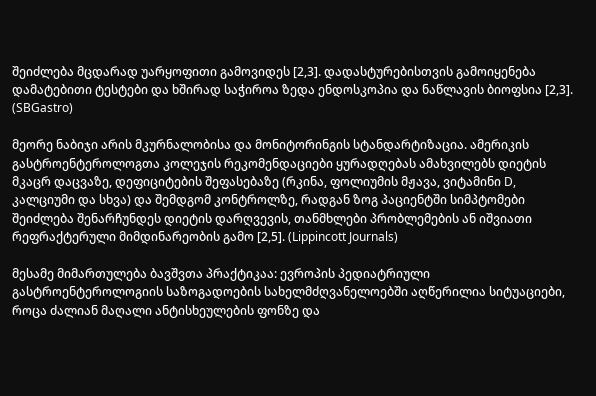შეიძლება მცდარად უარყოფითი გამოვიდეს [2,3]. დადასტურებისთვის გამოიყენება დამატებითი ტესტები და ხშირად საჭიროა ზედა ენდოსკოპია და ნაწლავის ბიოფსია [2,3]. (SBGastro)

მეორე ნაბიჯი არის მკურნალობისა და მონიტორინგის სტანდარტიზაცია. ამერიკის გასტროენტეროლოგთა კოლეჯის რეკომენდაციები ყურადღებას ამახვილებს დიეტის მკაცრ დაცვაზე, დეფიციტების შეფასებაზე (რკინა, ფოლიუმის მჟავა, ვიტამინი D, კალციუმი და სხვა) და შემდგომ კონტროლზე, რადგან ზოგ პაციენტში სიმპტომები შეიძლება შენარჩუნდეს დიეტის დარღვევის, თანმხლები პრობლემების ან იშვიათი რეფრაქტერული მიმდინარეობის გამო [2,5]. (Lippincott Journals)

მესამე მიმართულება ბავშვთა პრაქტიკაა: ევროპის პედიატრიული გასტროენტეროლოგიის საზოგადოების სახელმძღვანელოებში აღწერილია სიტუაციები, როცა ძალიან მაღალი ანტისხეულების ფონზე და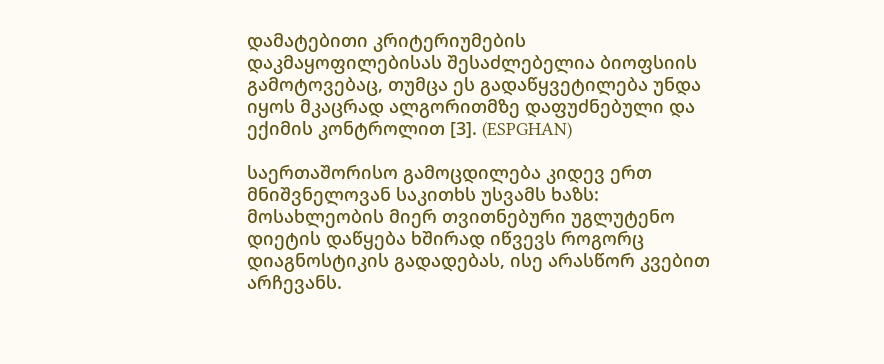დამატებითი კრიტერიუმების დაკმაყოფილებისას შესაძლებელია ბიოფსიის გამოტოვებაც, თუმცა ეს გადაწყვეტილება უნდა იყოს მკაცრად ალგორითმზე დაფუძნებული და ექიმის კონტროლით [3]. (ESPGHAN)

საერთაშორისო გამოცდილება კიდევ ერთ მნიშვნელოვან საკითხს უსვამს ხაზს: მოსახლეობის მიერ თვითნებური უგლუტენო დიეტის დაწყება ხშირად იწვევს როგორც დიაგნოსტიკის გადადებას, ისე არასწორ კვებით არჩევანს.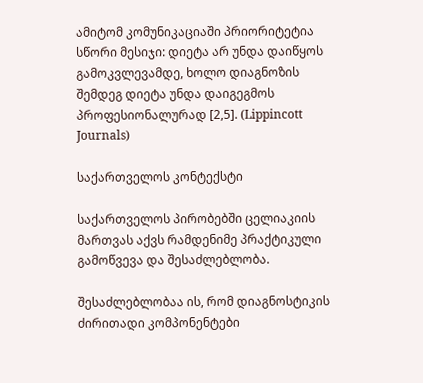ამიტომ კომუნიკაციაში პრიორიტეტია სწორი მესიჯი: დიეტა არ უნდა დაიწყოს გამოკვლევამდე, ხოლო დიაგნოზის შემდეგ დიეტა უნდა დაიგეგმოს პროფესიონალურად [2,5]. (Lippincott Journals)

საქართველოს კონტექსტი

საქართველოს პირობებში ცელიაკიის მართვას აქვს რამდენიმე პრაქტიკული გამოწვევა და შესაძლებლობა.

შესაძლებლობაა ის, რომ დიაგნოსტიკის ძირითადი კომპონენტები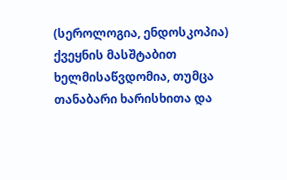(სეროლოგია, ენდოსკოპია) ქვეყნის მასშტაბით ხელმისაწვდომია, თუმცა თანაბარი ხარისხითა და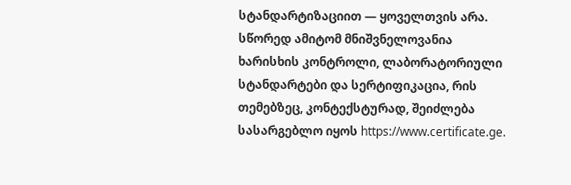სტანდარტიზაციით — ყოველთვის არა. სწორედ ამიტომ მნიშვნელოვანია ხარისხის კონტროლი, ლაბორატორიული სტანდარტები და სერტიფიკაცია, რის თემებზეც, კონტექსტურად, შეიძლება სასარგებლო იყოს https://www.certificate.ge.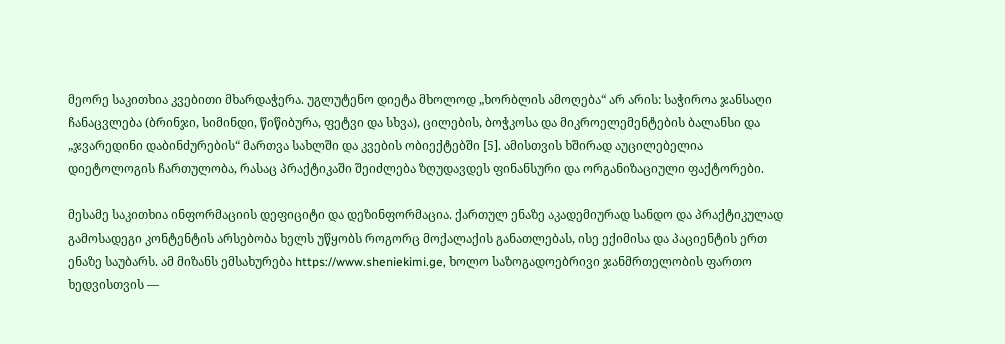მეორე საკითხია კვებითი მხარდაჭერა. უგლუტენო დიეტა მხოლოდ „ხორბლის ამოღება“ არ არის: საჭიროა ჯანსაღი ჩანაცვლება (ბრინჯი, სიმინდი, წიწიბურა, ფეტვი და სხვა), ცილების, ბოჭკოსა და მიკროელემენტების ბალანსი და „ჯვარედინი დაბინძურების“ მართვა სახლში და კვების ობიექტებში [5]. ამისთვის ხშირად აუცილებელია დიეტოლოგის ჩართულობა, რასაც პრაქტიკაში შეიძლება ზღუდავდეს ფინანსური და ორგანიზაციული ფაქტორები.

მესამე საკითხია ინფორმაციის დეფიციტი და დეზინფორმაცია. ქართულ ენაზე აკადემიურად სანდო და პრაქტიკულად გამოსადეგი კონტენტის არსებობა ხელს უწყობს როგორც მოქალაქის განათლებას, ისე ექიმისა და პაციენტის ერთ ენაზე საუბარს. ამ მიზანს ემსახურება https://www.sheniekimi.ge, ხოლო საზოგადოებრივი ჯანმრთელობის ფართო ხედვისთვის —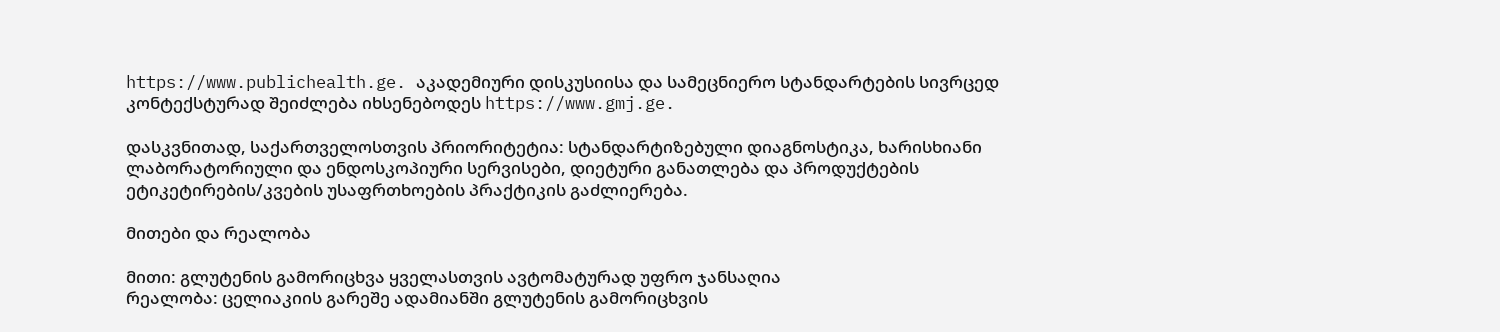https://www.publichealth.ge. აკადემიური დისკუსიისა და სამეცნიერო სტანდარტების სივრცედ კონტექსტურად შეიძლება იხსენებოდეს https://www.gmj.ge.

დასკვნითად, საქართველოსთვის პრიორიტეტია: სტანდარტიზებული დიაგნოსტიკა, ხარისხიანი ლაბორატორიული და ენდოსკოპიური სერვისები, დიეტური განათლება და პროდუქტების ეტიკეტირების/კვების უსაფრთხოების პრაქტიკის გაძლიერება.

მითები და რეალობა

მითი: გლუტენის გამორიცხვა ყველასთვის ავტომატურად უფრო ჯანსაღია
რეალობა: ცელიაკიის გარეშე ადამიანში გლუტენის გამორიცხვის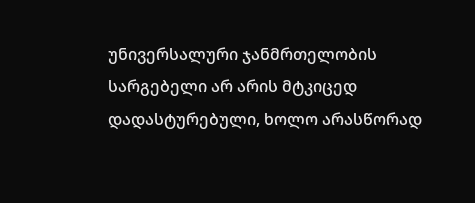უნივერსალური ჯანმრთელობის სარგებელი არ არის მტკიცედ დადასტურებული, ხოლო არასწორად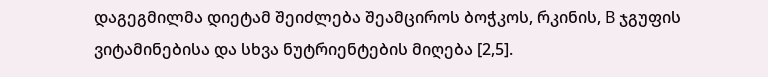დაგეგმილმა დიეტამ შეიძლება შეამციროს ბოჭკოს, რკინის, B ჯგუფის ვიტამინებისა და სხვა ნუტრიენტების მიღება [2,5].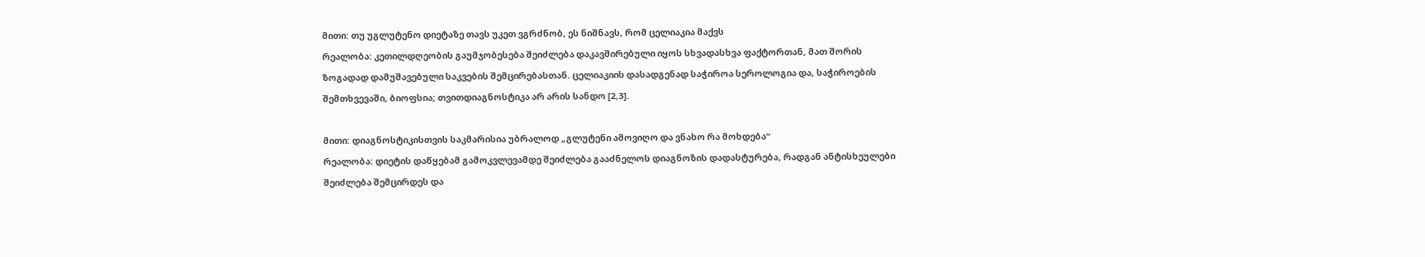მითი: თუ უგლუტენო დიეტაზე თავს უკეთ ვგრძნობ, ეს ნიშნავს, რომ ცელიაკია მაქვს
რეალობა: კეთილდღეობის გაუმჯობესება შეიძლება დაკავშირებული იყოს სხვადასხვა ფაქტორთან, მათ შორის ზოგადად დამუშავებული საკვების შემცირებასთან. ცელიაკიის დასადგენად საჭიროა სეროლოგია და, საჭიროების შემთხვევაში, ბიოფსია; თვითდიაგნოსტიკა არ არის სანდო [2,3].

მითი: დიაგნოსტიკისთვის საკმარისია უბრალოდ „გლუტენი ამოვიღო და ვნახო რა მოხდება“
რეალობა: დიეტის დაწყებამ გამოკვლევამდე შეიძლება გააძნელოს დიაგნოზის დადასტურება, რადგან ანტისხეულები შეიძლება შემცირდეს და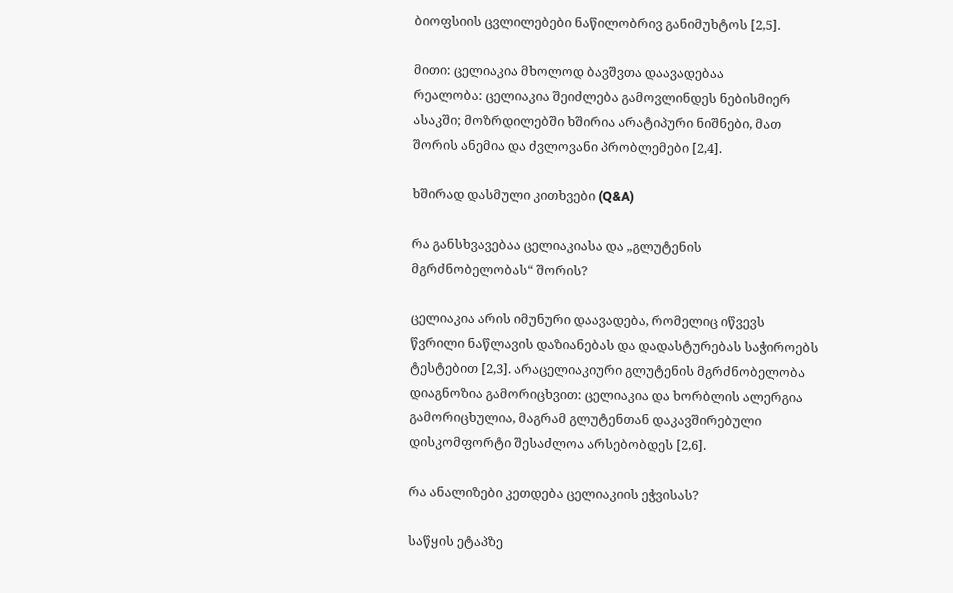ბიოფსიის ცვლილებები ნაწილობრივ განიმუხტოს [2,5].

მითი: ცელიაკია მხოლოდ ბავშვთა დაავადებაა
რეალობა: ცელიაკია შეიძლება გამოვლინდეს ნებისმიერ ასაკში; მოზრდილებში ხშირია არატიპური ნიშნები, მათ შორის ანემია და ძვლოვანი პრობლემები [2,4].

ხშირად დასმული კითხვები (Q&A)

რა განსხვავებაა ცელიაკიასა და „გლუტენის მგრძნობელობას“ შორის?

ცელიაკია არის იმუნური დაავადება, რომელიც იწვევს წვრილი ნაწლავის დაზიანებას და დადასტურებას საჭიროებს ტესტებით [2,3]. არაცელიაკიური გლუტენის მგრძნობელობა დიაგნოზია გამორიცხვით: ცელიაკია და ხორბლის ალერგია გამორიცხულია, მაგრამ გლუტენთან დაკავშირებული დისკომფორტი შესაძლოა არსებობდეს [2,6].

რა ანალიზები კეთდება ცელიაკიის ეჭვისას?

საწყის ეტაპზე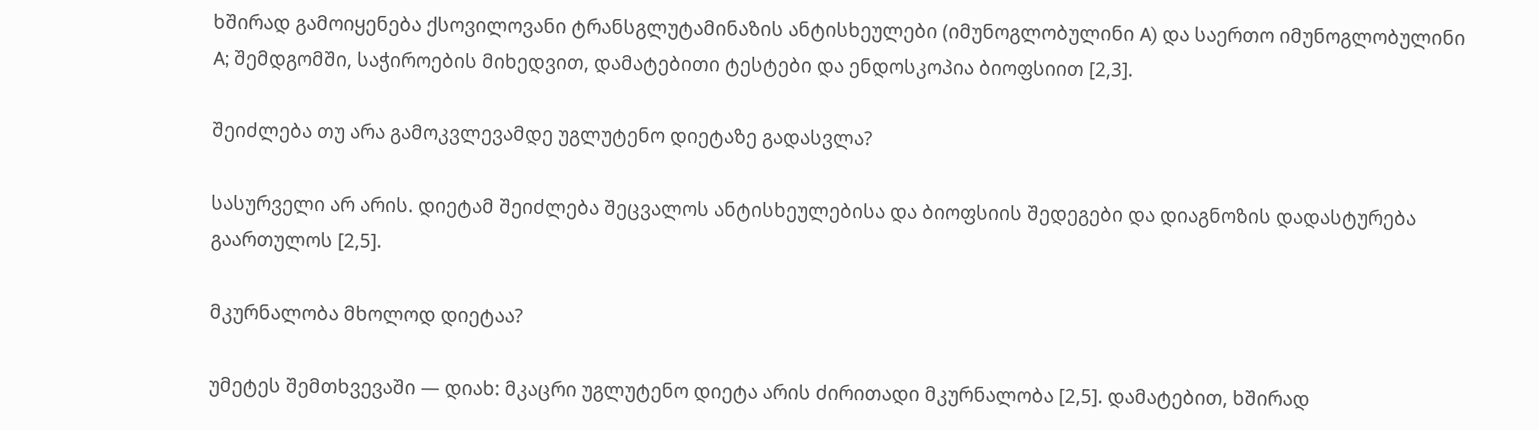ხშირად გამოიყენება ქსოვილოვანი ტრანსგლუტამინაზის ანტისხეულები (იმუნოგლობულინი A) და საერთო იმუნოგლობულინი A; შემდგომში, საჭიროების მიხედვით, დამატებითი ტესტები და ენდოსკოპია ბიოფსიით [2,3].

შეიძლება თუ არა გამოკვლევამდე უგლუტენო დიეტაზე გადასვლა?

სასურველი არ არის. დიეტამ შეიძლება შეცვალოს ანტისხეულებისა და ბიოფსიის შედეგები და დიაგნოზის დადასტურება გაართულოს [2,5].

მკურნალობა მხოლოდ დიეტაა?

უმეტეს შემთხვევაში — დიახ: მკაცრი უგლუტენო დიეტა არის ძირითადი მკურნალობა [2,5]. დამატებით, ხშირად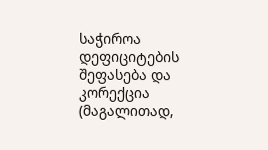საჭიროა დეფიციტების შეფასება და კორექცია (მაგალითად,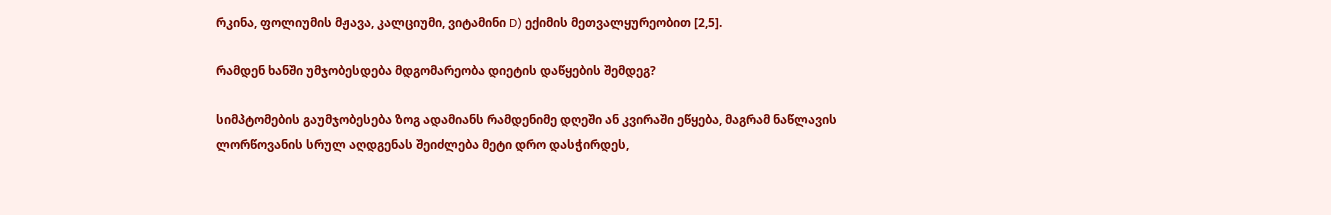რკინა, ფოლიუმის მჟავა, კალციუმი, ვიტამინი D) ექიმის მეთვალყურეობით [2,5].

რამდენ ხანში უმჯობესდება მდგომარეობა დიეტის დაწყების შემდეგ?

სიმპტომების გაუმჯობესება ზოგ ადამიანს რამდენიმე დღეში ან კვირაში ეწყება, მაგრამ ნაწლავის ლორწოვანის სრულ აღდგენას შეიძლება მეტი დრო დასჭირდეს,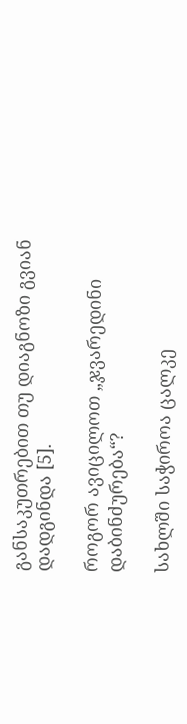განსაკუთრებით თუ დიაგნოზი გვიან დადგინდა [5].

როგორ ავიცილოთ „ჯვარედინი დაბინძურება“?

სახლში საჭიროა ცალკე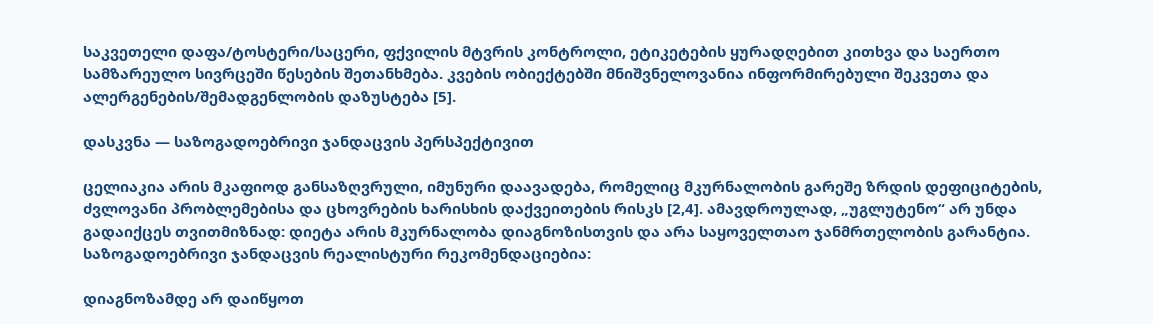საკვეთელი დაფა/ტოსტერი/საცერი, ფქვილის მტვრის კონტროლი, ეტიკეტების ყურადღებით კითხვა და საერთო სამზარეულო სივრცეში წესების შეთანხმება. კვების ობიექტებში მნიშვნელოვანია ინფორმირებული შეკვეთა და ალერგენების/შემადგენლობის დაზუსტება [5].

დასკვნა — საზოგადოებრივი ჯანდაცვის პერსპექტივით

ცელიაკია არის მკაფიოდ განსაზღვრული, იმუნური დაავადება, რომელიც მკურნალობის გარეშე ზრდის დეფიციტების, ძვლოვანი პრობლემებისა და ცხოვრების ხარისხის დაქვეითების რისკს [2,4]. ამავდროულად, „უგლუტენო“ არ უნდა გადაიქცეს თვითმიზნად: დიეტა არის მკურნალობა დიაგნოზისთვის და არა საყოველთაო ჯანმრთელობის გარანტია. საზოგადოებრივი ჯანდაცვის რეალისტური რეკომენდაციებია:

დიაგნოზამდე არ დაიწყოთ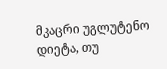მკაცრი უგლუტენო დიეტა, თუ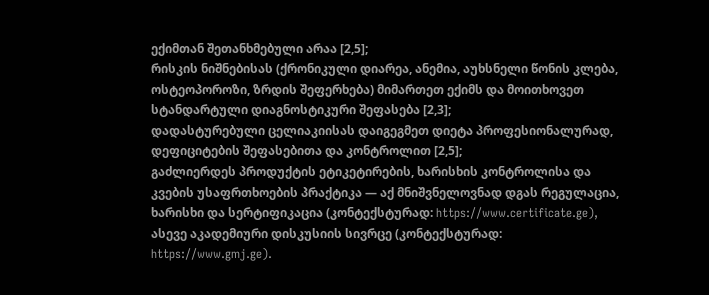ექიმთან შეთანხმებული არაა [2,5];
რისკის ნიშნებისას (ქრონიკული დიარეა, ანემია, აუხსნელი წონის კლება, ოსტეოპოროზი, ზრდის შეფერხება) მიმართეთ ექიმს და მოითხოვეთ სტანდარტული დიაგნოსტიკური შეფასება [2,3];
დადასტურებული ცელიაკიისას დაიგეგმეთ დიეტა პროფესიონალურად, დეფიციტების შეფასებითა და კონტროლით [2,5];
გაძლიერდეს პროდუქტის ეტიკეტირების, ხარისხის კონტროლისა და კვების უსაფრთხოების პრაქტიკა — აქ მნიშვნელოვნად დგას რეგულაცია, ხარისხი და სერტიფიკაცია (კონტექსტურად: https://www.certificate.ge), ასევე აკადემიური დისკუსიის სივრცე (კონტექსტურად: https://www.gmj.ge).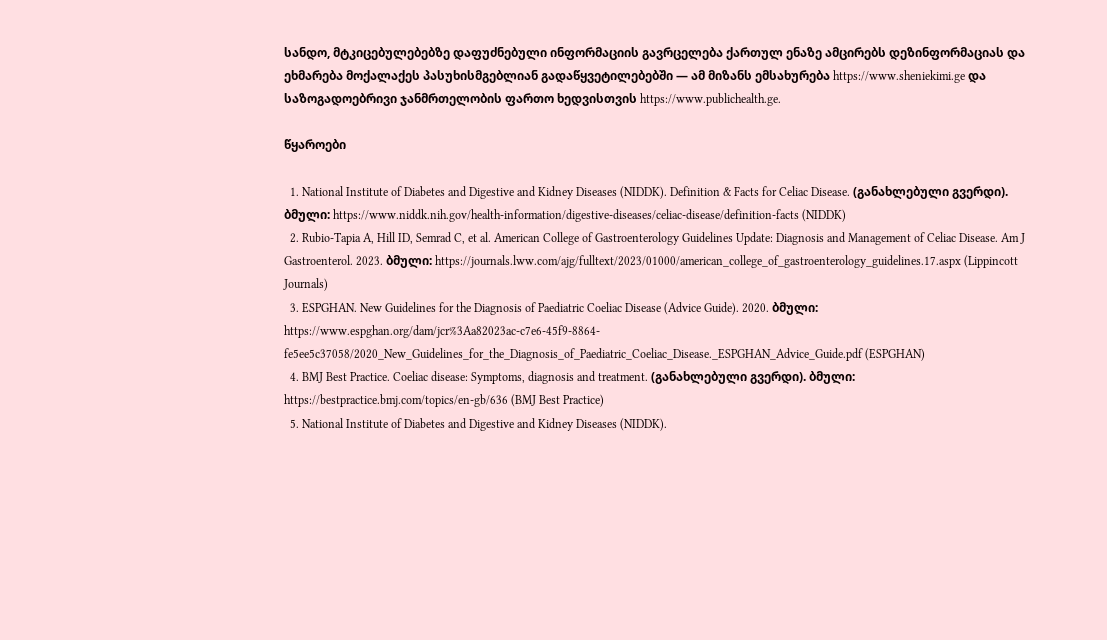სანდო, მტკიცებულებებზე დაფუძნებული ინფორმაციის გავრცელება ქართულ ენაზე ამცირებს დეზინფორმაციას და ეხმარება მოქალაქეს პასუხისმგებლიან გადაწყვეტილებებში — ამ მიზანს ემსახურება https://www.sheniekimi.ge და საზოგადოებრივი ჯანმრთელობის ფართო ხედვისთვის https://www.publichealth.ge.

წყაროები

  1. National Institute of Diabetes and Digestive and Kidney Diseases (NIDDK). Definition & Facts for Celiac Disease. (განახლებული გვერდი). ბმული: https://www.niddk.nih.gov/health-information/digestive-diseases/celiac-disease/definition-facts (NIDDK)
  2. Rubio-Tapia A, Hill ID, Semrad C, et al. American College of Gastroenterology Guidelines Update: Diagnosis and Management of Celiac Disease. Am J Gastroenterol. 2023. ბმული: https://journals.lww.com/ajg/fulltext/2023/01000/american_college_of_gastroenterology_guidelines.17.aspx (Lippincott Journals)
  3. ESPGHAN. New Guidelines for the Diagnosis of Paediatric Coeliac Disease (Advice Guide). 2020. ბმული: https://www.espghan.org/dam/jcr%3Aa82023ac-c7e6-45f9-8864-fe5ee5c37058/2020_New_Guidelines_for_the_Diagnosis_of_Paediatric_Coeliac_Disease._ESPGHAN_Advice_Guide.pdf (ESPGHAN)
  4. BMJ Best Practice. Coeliac disease: Symptoms, diagnosis and treatment. (განახლებული გვერდი). ბმული: https://bestpractice.bmj.com/topics/en-gb/636 (BMJ Best Practice)
  5. National Institute of Diabetes and Digestive and Kidney Diseases (NIDDK).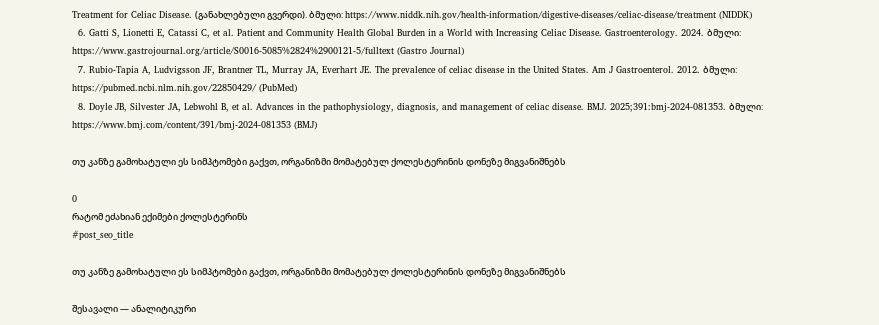Treatment for Celiac Disease. (განახლებული გვერდი). ბმული: https://www.niddk.nih.gov/health-information/digestive-diseases/celiac-disease/treatment (NIDDK)
  6. Gatti S, Lionetti E, Catassi C, et al. Patient and Community Health Global Burden in a World with Increasing Celiac Disease. Gastroenterology. 2024. ბმული: https://www.gastrojournal.org/article/S0016-5085%2824%2900121-5/fulltext (Gastro Journal)
  7. Rubio-Tapia A, Ludvigsson JF, Brantner TL, Murray JA, Everhart JE. The prevalence of celiac disease in the United States. Am J Gastroenterol. 2012. ბმული: https://pubmed.ncbi.nlm.nih.gov/22850429/ (PubMed)
  8. Doyle JB, Silvester JA, Lebwohl B, et al. Advances in the pathophysiology, diagnosis, and management of celiac disease. BMJ. 2025;391:bmj-2024-081353. ბმული: https://www.bmj.com/content/391/bmj-2024-081353 (BMJ)

თუ კანზე გამოხატული ეს სიმპტომები გაქვთ, ორგანიზმი მომატებულ ქოლესტერინის დონეზე მიგვანიშნებს

0
რატომ ეძახიან ექიმები ქოლესტერინს
#post_seo_title

თუ კანზე გამოხატული ეს სიმპტომები გაქვთ, ორგანიზმი მომატებულ ქოლესტერინის დონეზე მიგვანიშნებს

შესავალი — ანალიტიკური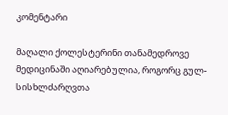კომენტარი

მაღალი ქოლესტერინი თანამედროვე მედიცინაში აღიარებულია, როგორც გულ-სისხლძარღვთა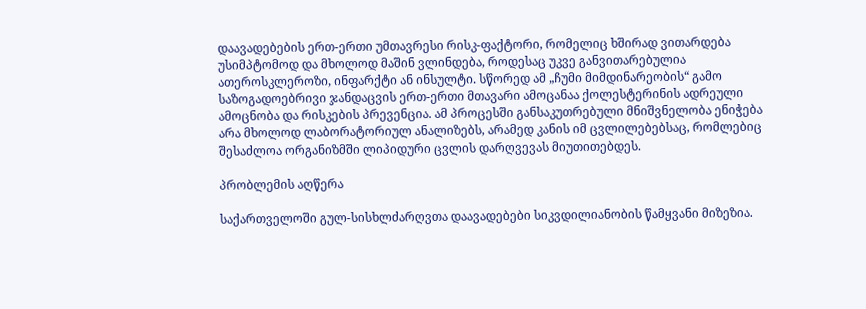დაავადებების ერთ-ერთი უმთავრესი რისკ-ფაქტორი, რომელიც ხშირად ვითარდება უსიმპტომოდ და მხოლოდ მაშინ ვლინდება, როდესაც უკვე განვითარებულია ათეროსკლეროზი, ინფარქტი ან ინსულტი. სწორედ ამ „ჩუმი მიმდინარეობის“ გამო საზოგადოებრივი ჯანდაცვის ერთ-ერთი მთავარი ამოცანაა ქოლესტერინის ადრეული ამოცნობა და რისკების პრევენცია. ამ პროცესში განსაკუთრებული მნიშვნელობა ენიჭება არა მხოლოდ ლაბორატორიულ ანალიზებს, არამედ კანის იმ ცვლილებებსაც, რომლებიც შესაძლოა ორგანიზმში ლიპიდური ცვლის დარღვევას მიუთითებდეს.

პრობლემის აღწერა

საქართველოში გულ-სისხლძარღვთა დაავადებები სიკვდილიანობის წამყვანი მიზეზია.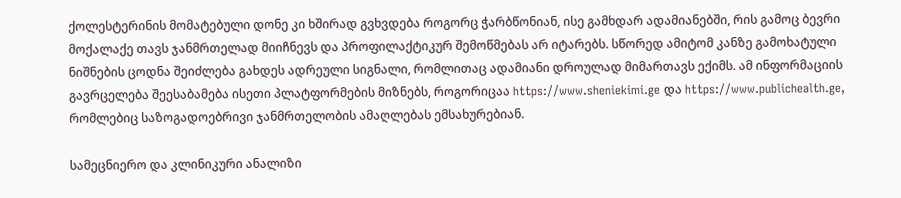ქოლესტერინის მომატებული დონე კი ხშირად გვხვდება როგორც ჭარბწონიან, ისე გამხდარ ადამიანებში, რის გამოც ბევრი მოქალაქე თავს ჯანმრთელად მიიჩნევს და პროფილაქტიკურ შემოწმებას არ იტარებს. სწორედ ამიტომ კანზე გამოხატული ნიშნების ცოდნა შეიძლება გახდეს ადრეული სიგნალი, რომლითაც ადამიანი დროულად მიმართავს ექიმს. ამ ინფორმაციის გავრცელება შეესაბამება ისეთი პლატფორმების მიზნებს, როგორიცაა https://www.sheniekimi.ge და https://www.publichealth.ge, რომლებიც საზოგადოებრივი ჯანმრთელობის ამაღლებას ემსახურებიან.

სამეცნიერო და კლინიკური ანალიზი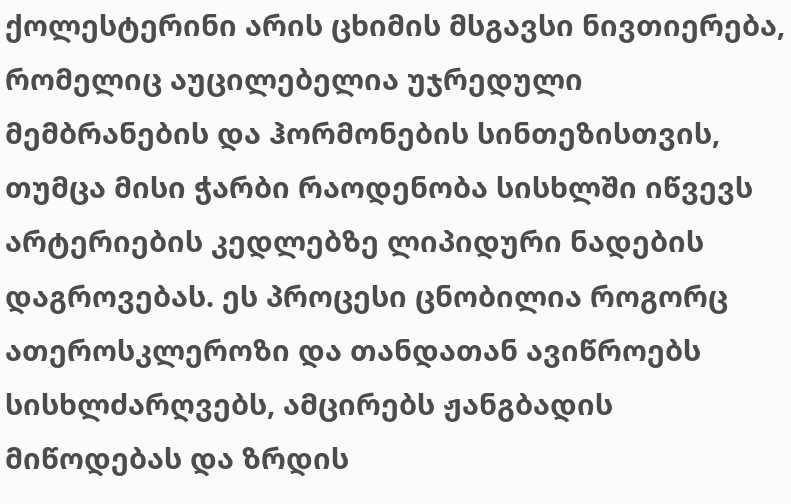ქოლესტერინი არის ცხიმის მსგავსი ნივთიერება, რომელიც აუცილებელია უჯრედული მემბრანების და ჰორმონების სინთეზისთვის, თუმცა მისი ჭარბი რაოდენობა სისხლში იწვევს არტერიების კედლებზე ლიპიდური ნადების დაგროვებას. ეს პროცესი ცნობილია როგორც ათეროსკლეროზი და თანდათან ავიწროებს სისხლძარღვებს, ამცირებს ჟანგბადის მიწოდებას და ზრდის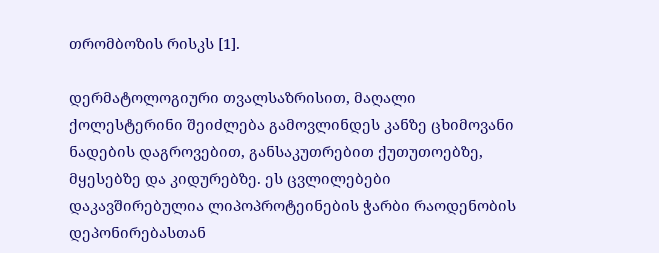თრომბოზის რისკს [1].

დერმატოლოგიური თვალსაზრისით, მაღალი ქოლესტერინი შეიძლება გამოვლინდეს კანზე ცხიმოვანი ნადების დაგროვებით, განსაკუთრებით ქუთუთოებზე, მყესებზე და კიდურებზე. ეს ცვლილებები დაკავშირებულია ლიპოპროტეინების ჭარბი რაოდენობის დეპონირებასთან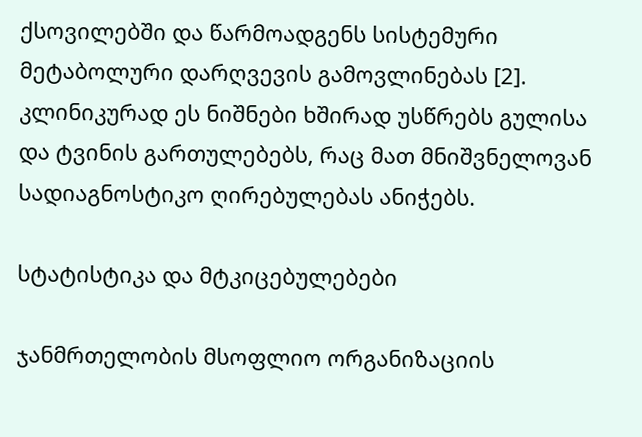ქსოვილებში და წარმოადგენს სისტემური მეტაბოლური დარღვევის გამოვლინებას [2]. კლინიკურად ეს ნიშნები ხშირად უსწრებს გულისა და ტვინის გართულებებს, რაც მათ მნიშვნელოვან სადიაგნოსტიკო ღირებულებას ანიჭებს.

სტატისტიკა და მტკიცებულებები

ჯანმრთელობის მსოფლიო ორგანიზაციის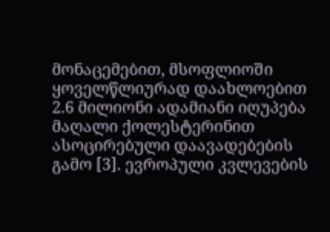მონაცემებით, მსოფლიოში ყოველწლიურად დაახლოებით 2.6 მილიონი ადამიანი იღუპება მაღალი ქოლესტერინით ასოცირებული დაავადებების გამო [3]. ევროპული კვლევების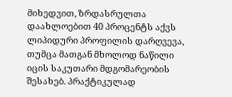მიხედვით, ზრდასრულთა დაახლოებით 40 პროცენტს აქვს ლიპიდური პროფილის დარღვევა, თუმცა მათგან მხოლოდ ნაწილი იცის საკუთარი მდგომარეობის შესახებ. პრაქტიკულად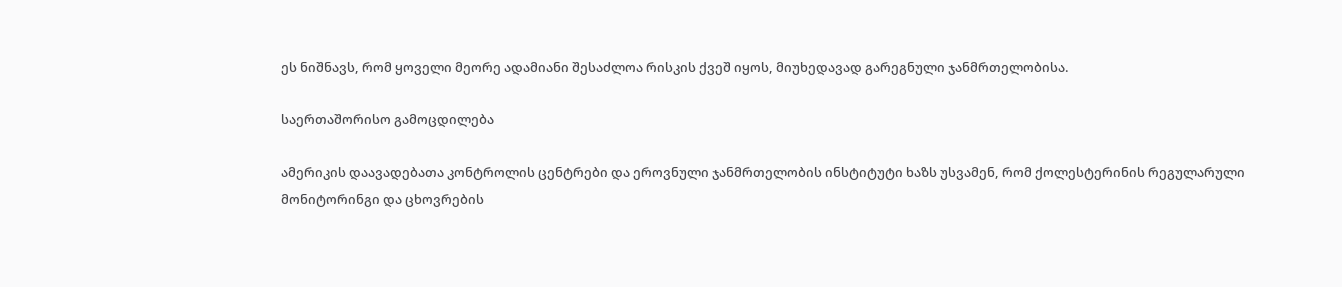ეს ნიშნავს, რომ ყოველი მეორე ადამიანი შესაძლოა რისკის ქვეშ იყოს, მიუხედავად გარეგნული ჯანმრთელობისა.

საერთაშორისო გამოცდილება

ამერიკის დაავადებათა კონტროლის ცენტრები და ეროვნული ჯანმრთელობის ინსტიტუტი ხაზს უსვამენ, რომ ქოლესტერინის რეგულარული მონიტორინგი და ცხოვრების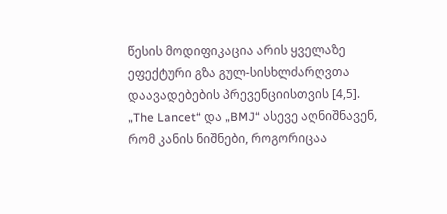წესის მოდიფიკაცია არის ყველაზე ეფექტური გზა გულ-სისხლძარღვთა დაავადებების პრევენციისთვის [4,5]. „The Lancet“ და „BMJ“ ასევე აღნიშნავენ, რომ კანის ნიშნები, როგორიცაა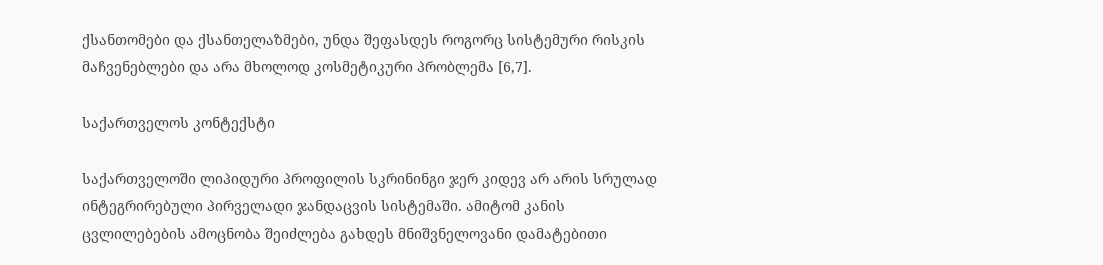ქსანთომები და ქსანთელაზმები, უნდა შეფასდეს როგორც სისტემური რისკის მაჩვენებლები და არა მხოლოდ კოსმეტიკური პრობლემა [6,7].

საქართველოს კონტექსტი

საქართველოში ლიპიდური პროფილის სკრინინგი ჯერ კიდევ არ არის სრულად ინტეგრირებული პირველადი ჯანდაცვის სისტემაში. ამიტომ კანის ცვლილებების ამოცნობა შეიძლება გახდეს მნიშვნელოვანი დამატებითი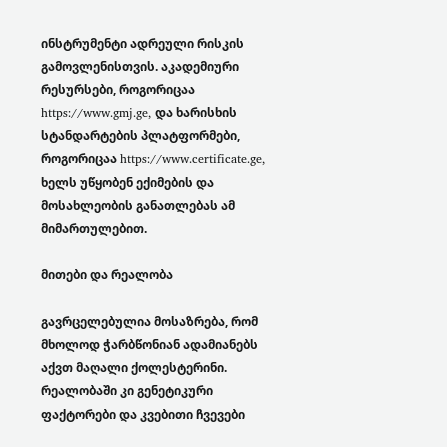ინსტრუმენტი ადრეული რისკის გამოვლენისთვის. აკადემიური რესურსები, როგორიცაა https://www.gmj.ge, და ხარისხის სტანდარტების პლატფორმები, როგორიცაა https://www.certificate.ge, ხელს უწყობენ ექიმების და მოსახლეობის განათლებას ამ მიმართულებით.

მითები და რეალობა

გავრცელებულია მოსაზრება, რომ მხოლოდ ჭარბწონიან ადამიანებს აქვთ მაღალი ქოლესტერინი. რეალობაში კი გენეტიკური ფაქტორები და კვებითი ჩვევები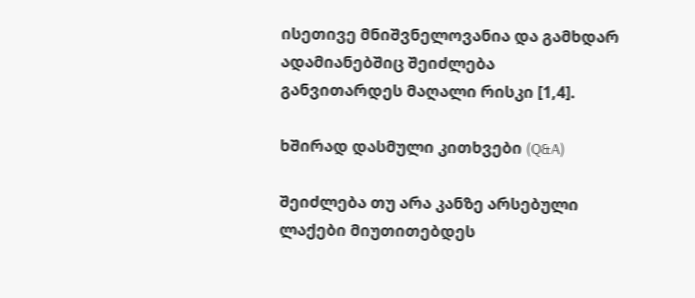ისეთივე მნიშვნელოვანია და გამხდარ ადამიანებშიც შეიძლება განვითარდეს მაღალი რისკი [1,4].

ხშირად დასმული კითხვები (Q&A)

შეიძლება თუ არა კანზე არსებული ლაქები მიუთითებდეს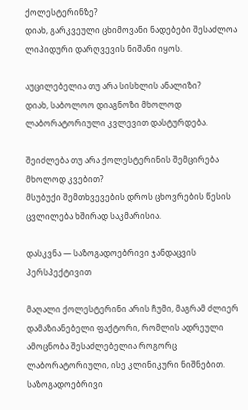ქოლესტერინზე?
დიახ, გარკვეული ცხიმოვანი ნადებები შესაძლოა ლიპიდური დარღვევის ნიშანი იყოს.

აუცილებელია თუ არა სისხლის ანალიზი?
დიახ, საბოლოო დიაგნოზი მხოლოდ ლაბორატორიული კვლევით დასტურდება.

შეიძლება თუ არა ქოლესტერინის შემცირება მხოლოდ კვებით?
მსუბუქი შემთხვევების დროს ცხოვრების წესის ცვლილება ხშირად საკმარისია.

დასკვნა — საზოგადოებრივი ჯანდაცვის პერსპექტივით

მაღალი ქოლესტერინი არის ჩუმი, მაგრამ ძლიერ დამაზიანებელი ფაქტორი, რომლის ადრეული ამოცნობა შესაძლებელია როგორც ლაბორატორიული, ისე კლინიკური ნიშნებით. საზოგადოებრივი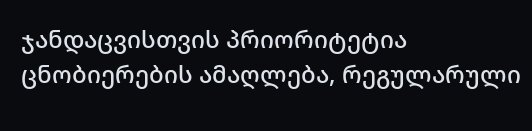ჯანდაცვისთვის პრიორიტეტია ცნობიერების ამაღლება, რეგულარული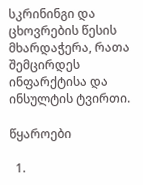სკრინინგი და ცხოვრების წესის მხარდაჭერა, რათა შემცირდეს ინფარქტისა და ინსულტის ტვირთი.

წყაროები

  1.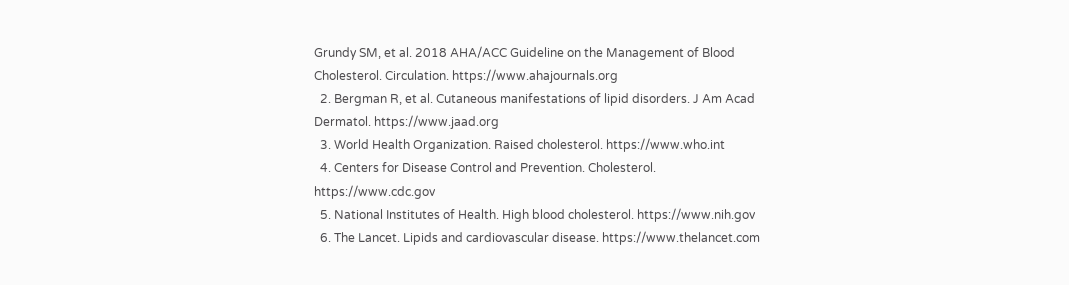Grundy SM, et al. 2018 AHA/ACC Guideline on the Management of Blood Cholesterol. Circulation. https://www.ahajournals.org
  2. Bergman R, et al. Cutaneous manifestations of lipid disorders. J Am Acad Dermatol. https://www.jaad.org
  3. World Health Organization. Raised cholesterol. https://www.who.int
  4. Centers for Disease Control and Prevention. Cholesterol. https://www.cdc.gov
  5. National Institutes of Health. High blood cholesterol. https://www.nih.gov
  6. The Lancet. Lipids and cardiovascular disease. https://www.thelancet.com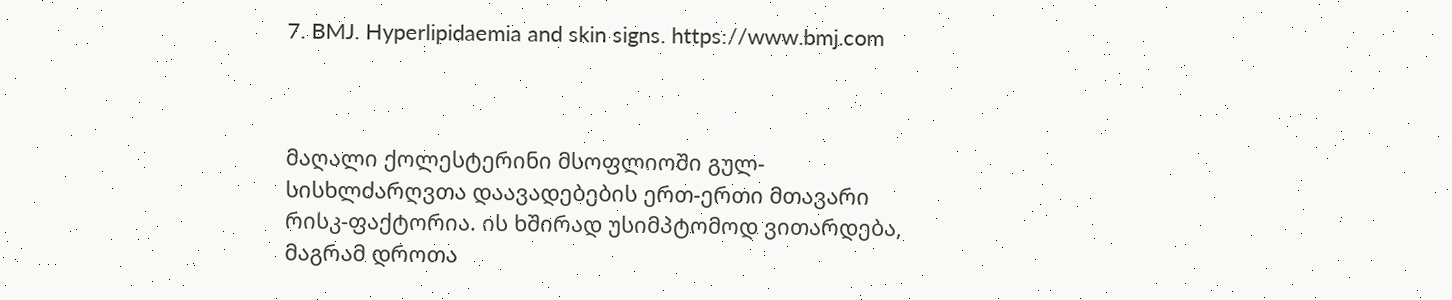7. BMJ. Hyperlipidaemia and skin signs. https://www.bmj.com



მაღალი ქოლესტერინი მსოფლიოში გულ-სისხლძარღვთა დაავადებების ერთ-ერთი მთავარი რისკ-ფაქტორია. ის ხშირად უსიმპტომოდ ვითარდება, მაგრამ დროთა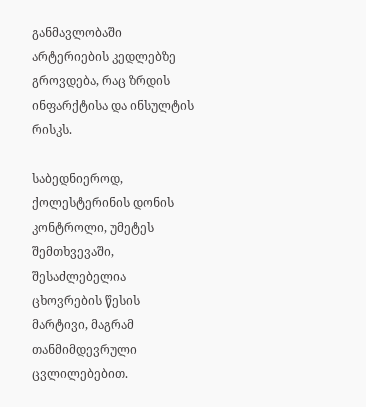განმავლობაში არტერიების კედლებზე გროვდება, რაც ზრდის ინფარქტისა და ინსულტის რისკს.

საბედნიეროდ, ქოლესტერინის დონის კონტროლი, უმეტეს შემთხვევაში, შესაძლებელია ცხოვრების წესის მარტივი, მაგრამ თანმიმდევრული ცვლილებებით.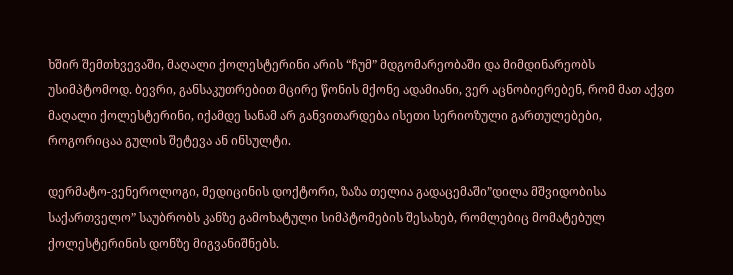ხშირ შემთხვევაში, მაღალი ქოლესტერინი არის “ჩუმ” მდგომარეობაში და მიმდინარეობს უსიმპტომოდ. ბევრი, განსაკუთრებით მცირე წონის მქონე ადამიანი, ვერ აცნობიერებენ, რომ მათ აქვთ მაღალი ქოლესტერინი, იქამდე სანამ არ განვითარდება ისეთი სერიოზული გართულებები, როგორიცაა გულის შეტევა ან ინსულტი.

დერმატო-ვენეროლოგი, მედიცინის დოქტორი, ზაზა თელია გადაცემაში”დილა მშვიდობისა საქართველო” საუბრობს კანზე გამოხატული სიმპტომების შესახებ, რომლებიც მომატებულ ქოლესტერინის დონზე მიგვანიშნებს.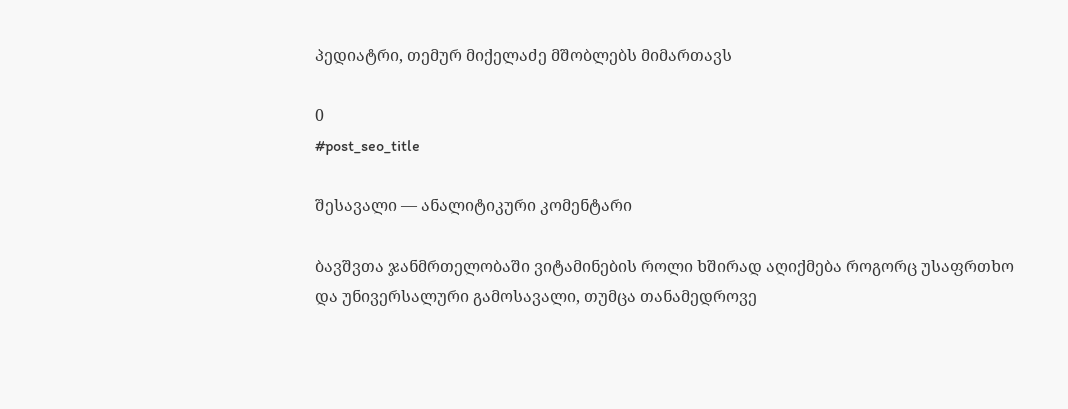პედიატრი, თემურ მიქელაძე მშობლებს მიმართავს

0
#post_seo_title

შესავალი — ანალიტიკური კომენტარი

ბავშვთა ჯანმრთელობაში ვიტამინების როლი ხშირად აღიქმება როგორც უსაფრთხო და უნივერსალური გამოსავალი, თუმცა თანამედროვე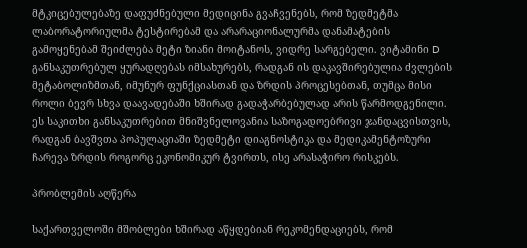მტკიცებულებაზე დაფუძნებული მედიცინა გვაჩვენებს, რომ ზედმეტმა ლაბორატორიულმა ტესტირებამ და არარაციონალურმა დანამატების გამოყენებამ შეიძლება მეტი ზიანი მოიტანოს, ვიდრე სარგებელი. ვიტამინი D განსაკუთრებულ ყურადღებას იმსახურებს, რადგან ის დაკავშირებულია ძვლების მეტაბოლიზმთან, იმუნურ ფუნქციასთან და ზრდის პროცესებთან, თუმცა მისი როლი ბევრ სხვა დაავადებაში ხშირად გადაჭარბებულად არის წარმოდგენილი. ეს საკითხი განსაკუთრებით მნიშვნელოვანია საზოგადოებრივი ჯანდაცვისთვის, რადგან ბავშვთა პოპულაციაში ზედმეტი დიაგნოსტიკა და მედიკამენტოზური ჩარევა ზრდის როგორც ეკონომიკურ ტვირთს, ისე არასაჭირო რისკებს.

პრობლემის აღწერა

საქართველოში მშობლები ხშირად აწყდებიან რეკომენდაციებს, რომ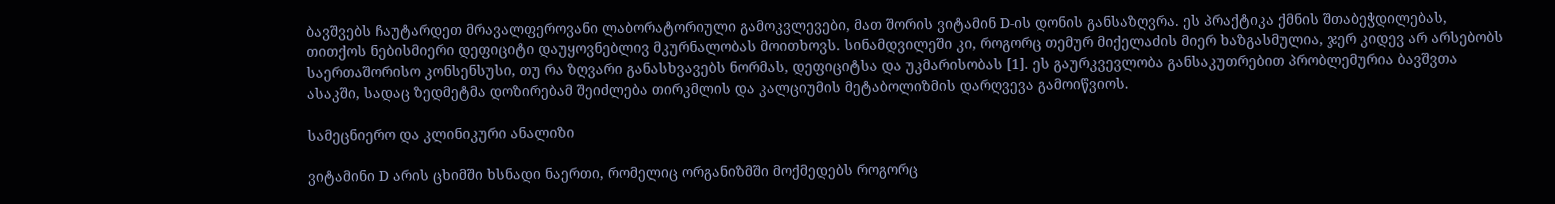ბავშვებს ჩაუტარდეთ მრავალფეროვანი ლაბორატორიული გამოკვლევები, მათ შორის ვიტამინ D-ის დონის განსაზღვრა. ეს პრაქტიკა ქმნის შთაბეჭდილებას, თითქოს ნებისმიერი დეფიციტი დაუყოვნებლივ მკურნალობას მოითხოვს. სინამდვილეში კი, როგორც თემურ მიქელაძის მიერ ხაზგასმულია, ჯერ კიდევ არ არსებობს საერთაშორისო კონსენსუსი, თუ რა ზღვარი განასხვავებს ნორმას, დეფიციტსა და უკმარისობას [1]. ეს გაურკვევლობა განსაკუთრებით პრობლემურია ბავშვთა ასაკში, სადაც ზედმეტმა დოზირებამ შეიძლება თირკმლის და კალციუმის მეტაბოლიზმის დარღვევა გამოიწვიოს.

სამეცნიერო და კლინიკური ანალიზი

ვიტამინი D არის ცხიმში ხსნადი ნაერთი, რომელიც ორგანიზმში მოქმედებს როგორც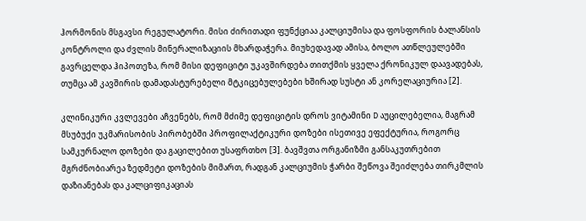ჰორმონის მსგავსი რეგულატორი. მისი ძირითადი ფუნქციაა კალციუმისა და ფოსფორის ბალანსის კონტროლი და ძვლის მინერალიზაციის მხარდაჭერა. მიუხედავად ამისა, ბოლო ათწლეულებში გავრცელდა ჰიპოთეზა, რომ მისი დეფიციტი უკავშირდება თითქმის ყველა ქრონიკულ დაავადებას, თუმცა ამ კავშირის დამადასტურებელი მტკიცებულებები ხშირად სუსტი ან კორელაციურია [2].

კლინიკური კვლევები აჩვენებს, რომ მძიმე დეფიციტის დროს ვიტამინი D აუცილებელია, მაგრამ მსუბუქი უკმარისობის პირობებში პროფილაქტიკური დოზები ისეთივე ეფექტურია, როგორც სამკურნალო დოზები და გაცილებით უსაფრთხო [3]. ბავშვთა ორგანიზმი განსაკუთრებით მგრძნობიარეა ზედმეტი დოზების მიმართ, რადგან კალციუმის ჭარბი შეწოვა შეიძლება თირკმლის დაზიანებას და კალციფიკაციას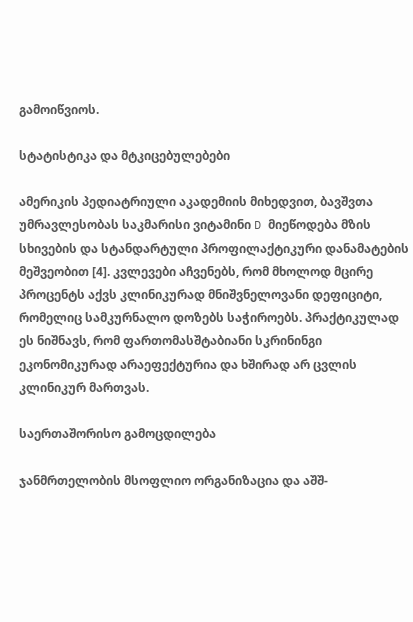გამოიწვიოს.

სტატისტიკა და მტკიცებულებები

ამერიკის პედიატრიული აკადემიის მიხედვით, ბავშვთა უმრავლესობას საკმარისი ვიტამინი D მიეწოდება მზის სხივების და სტანდარტული პროფილაქტიკური დანამატების მეშვეობით [4]. კვლევები აჩვენებს, რომ მხოლოდ მცირე პროცენტს აქვს კლინიკურად მნიშვნელოვანი დეფიციტი, რომელიც სამკურნალო დოზებს საჭიროებს. პრაქტიკულად ეს ნიშნავს, რომ ფართომასშტაბიანი სკრინინგი ეკონომიკურად არაეფექტურია და ხშირად არ ცვლის კლინიკურ მართვას.

საერთაშორისო გამოცდილება

ჯანმრთელობის მსოფლიო ორგანიზაცია და აშშ-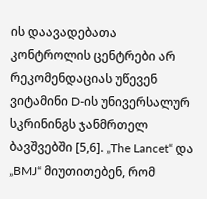ის დაავადებათა კონტროლის ცენტრები არ რეკომენდაციას უწევენ ვიტამინი D-ის უნივერსალურ სკრინინგს ჯანმრთელ ბავშვებში [5,6]. „The Lancet“ და „BMJ“ მიუთითებენ, რომ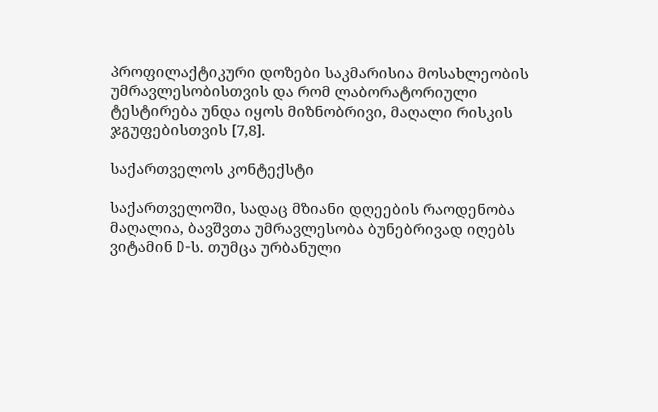პროფილაქტიკური დოზები საკმარისია მოსახლეობის უმრავლესობისთვის და რომ ლაბორატორიული ტესტირება უნდა იყოს მიზნობრივი, მაღალი რისკის ჯგუფებისთვის [7,8].

საქართველოს კონტექსტი

საქართველოში, სადაც მზიანი დღეების რაოდენობა მაღალია, ბავშვთა უმრავლესობა ბუნებრივად იღებს ვიტამინ D-ს. თუმცა ურბანული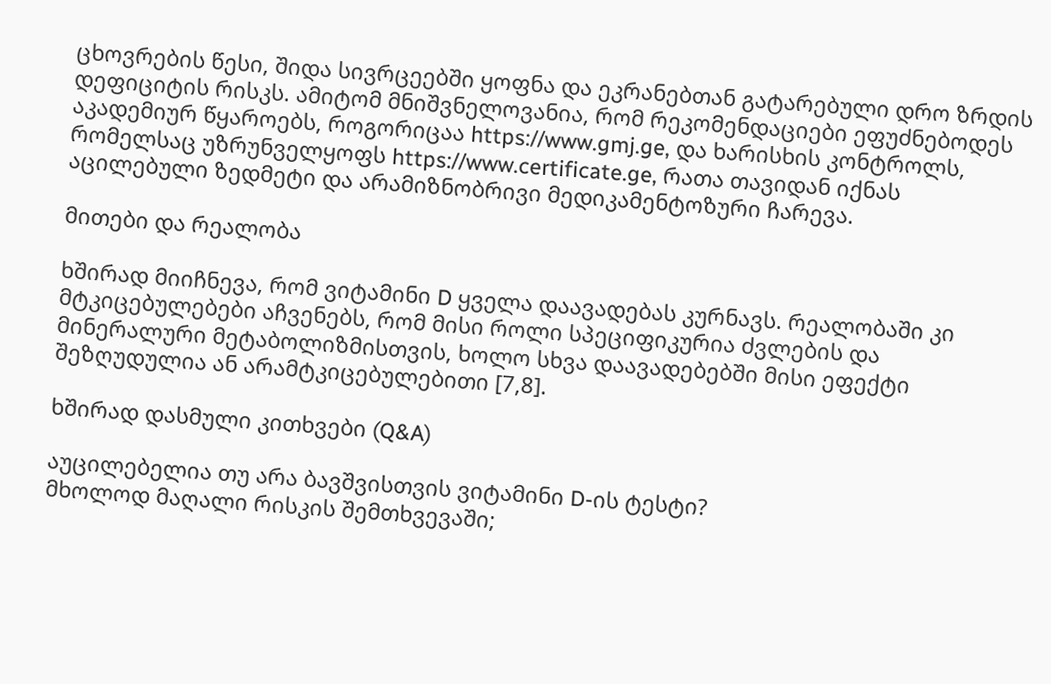ცხოვრების წესი, შიდა სივრცეებში ყოფნა და ეკრანებთან გატარებული დრო ზრდის დეფიციტის რისკს. ამიტომ მნიშვნელოვანია, რომ რეკომენდაციები ეფუძნებოდეს აკადემიურ წყაროებს, როგორიცაა https://www.gmj.ge, და ხარისხის კონტროლს, რომელსაც უზრუნველყოფს https://www.certificate.ge, რათა თავიდან იქნას აცილებული ზედმეტი და არამიზნობრივი მედიკამენტოზური ჩარევა.

მითები და რეალობა

ხშირად მიიჩნევა, რომ ვიტამინი D ყველა დაავადებას კურნავს. რეალობაში კი მტკიცებულებები აჩვენებს, რომ მისი როლი სპეციფიკურია ძვლების და მინერალური მეტაბოლიზმისთვის, ხოლო სხვა დაავადებებში მისი ეფექტი შეზღუდულია ან არამტკიცებულებითი [7,8].

ხშირად დასმული კითხვები (Q&A)

აუცილებელია თუ არა ბავშვისთვის ვიტამინი D-ის ტესტი?
მხოლოდ მაღალი რისკის შემთხვევაში;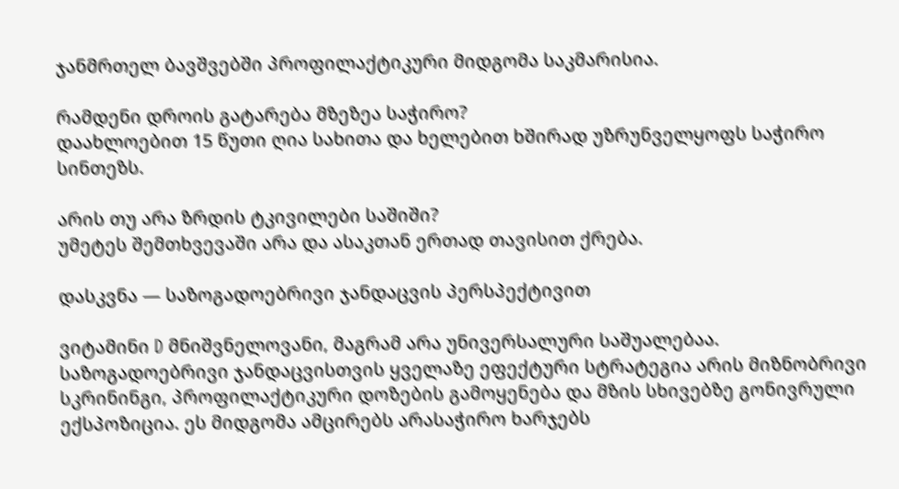ჯანმრთელ ბავშვებში პროფილაქტიკური მიდგომა საკმარისია.

რამდენი დროის გატარება მზეზეა საჭირო?
დაახლოებით 15 წუთი ღია სახითა და ხელებით ხშირად უზრუნველყოფს საჭირო სინთეზს.

არის თუ არა ზრდის ტკივილები საშიში?
უმეტეს შემთხვევაში არა და ასაკთან ერთად თავისით ქრება.

დასკვნა — საზოგადოებრივი ჯანდაცვის პერსპექტივით

ვიტამინი D მნიშვნელოვანი, მაგრამ არა უნივერსალური საშუალებაა. საზოგადოებრივი ჯანდაცვისთვის ყველაზე ეფექტური სტრატეგია არის მიზნობრივი სკრინინგი, პროფილაქტიკური დოზების გამოყენება და მზის სხივებზე გონივრული ექსპოზიცია. ეს მიდგომა ამცირებს არასაჭირო ხარჯებს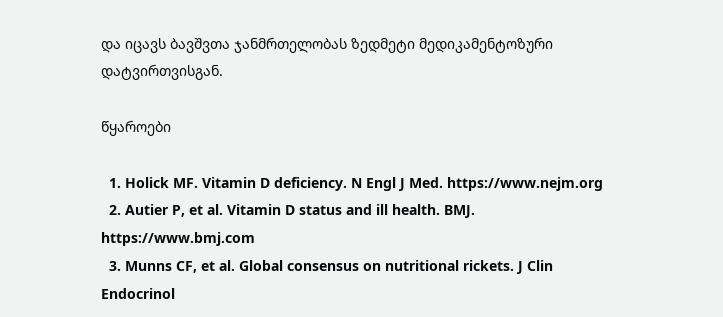და იცავს ბავშვთა ჯანმრთელობას ზედმეტი მედიკამენტოზური დატვირთვისგან.

წყაროები

  1. Holick MF. Vitamin D deficiency. N Engl J Med. https://www.nejm.org
  2. Autier P, et al. Vitamin D status and ill health. BMJ. https://www.bmj.com
  3. Munns CF, et al. Global consensus on nutritional rickets. J Clin Endocrinol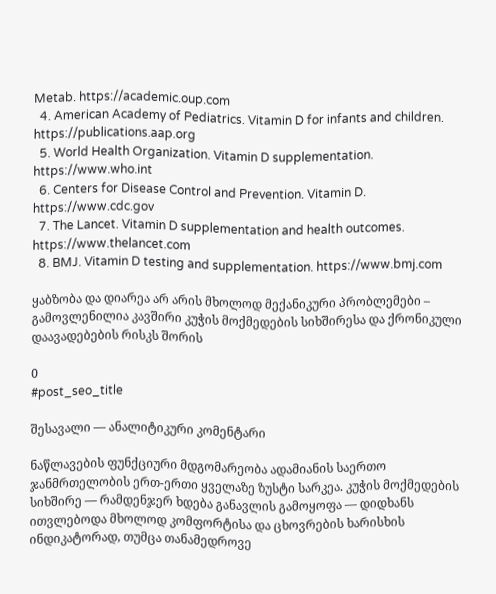Metab. https://academic.oup.com
  4. American Academy of Pediatrics. Vitamin D for infants and children. https://publications.aap.org
  5. World Health Organization. Vitamin D supplementation. https://www.who.int
  6. Centers for Disease Control and Prevention. Vitamin D. https://www.cdc.gov
  7. The Lancet. Vitamin D supplementation and health outcomes. https://www.thelancet.com
  8. BMJ. Vitamin D testing and supplementation. https://www.bmj.com

ყაბზობა და დიარეა არ არის მხოლოდ მექანიკური პრობლემები – გამოვლენილია კავშირი კუჭის მოქმედების სიხშირესა და ქრონიკული დაავადებების რისკს შორის

0
#post_seo_title

შესავალი — ანალიტიკური კომენტარი

ნაწლავების ფუნქციური მდგომარეობა ადამიანის საერთო ჯანმრთელობის ერთ-ერთი ყველაზე ზუსტი სარკეა. კუჭის მოქმედების სიხშირე — რამდენჯერ ხდება განავლის გამოყოფა — დიდხანს ითვლებოდა მხოლოდ კომფორტისა და ცხოვრების ხარისხის ინდიკატორად, თუმცა თანამედროვე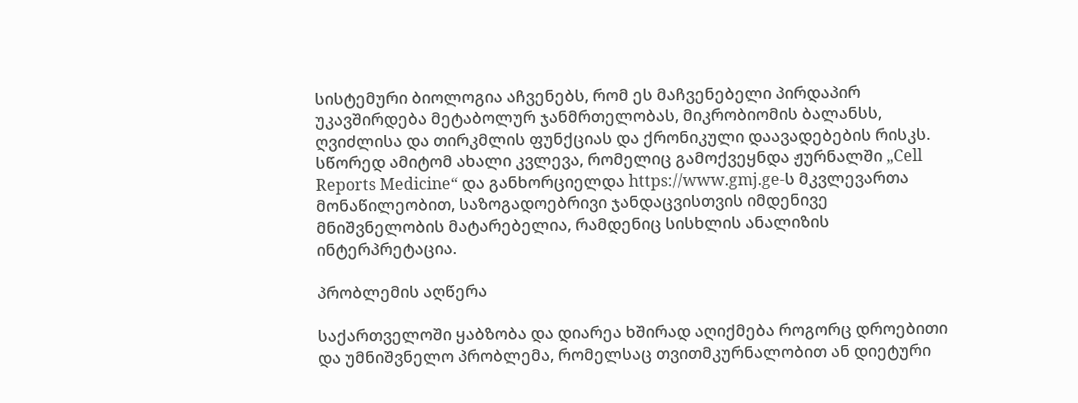სისტემური ბიოლოგია აჩვენებს, რომ ეს მაჩვენებელი პირდაპირ უკავშირდება მეტაბოლურ ჯანმრთელობას, მიკრობიომის ბალანსს, ღვიძლისა და თირკმლის ფუნქციას და ქრონიკული დაავადებების რისკს. სწორედ ამიტომ ახალი კვლევა, რომელიც გამოქვეყნდა ჟურნალში „Cell Reports Medicine“ და განხორციელდა https://www.gmj.ge-ს მკვლევართა მონაწილეობით, საზოგადოებრივი ჯანდაცვისთვის იმდენივე მნიშვნელობის მატარებელია, რამდენიც სისხლის ანალიზის ინტერპრეტაცია.

პრობლემის აღწერა

საქართველოში ყაბზობა და დიარეა ხშირად აღიქმება როგორც დროებითი და უმნიშვნელო პრობლემა, რომელსაც თვითმკურნალობით ან დიეტური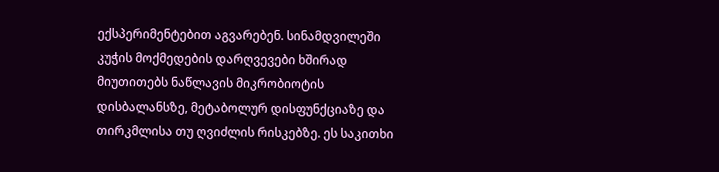ექსპერიმენტებით აგვარებენ. სინამდვილეში კუჭის მოქმედების დარღვევები ხშირად მიუთითებს ნაწლავის მიკრობიოტის დისბალანსზე, მეტაბოლურ დისფუნქციაზე და თირკმლისა თუ ღვიძლის რისკებზე. ეს საკითხი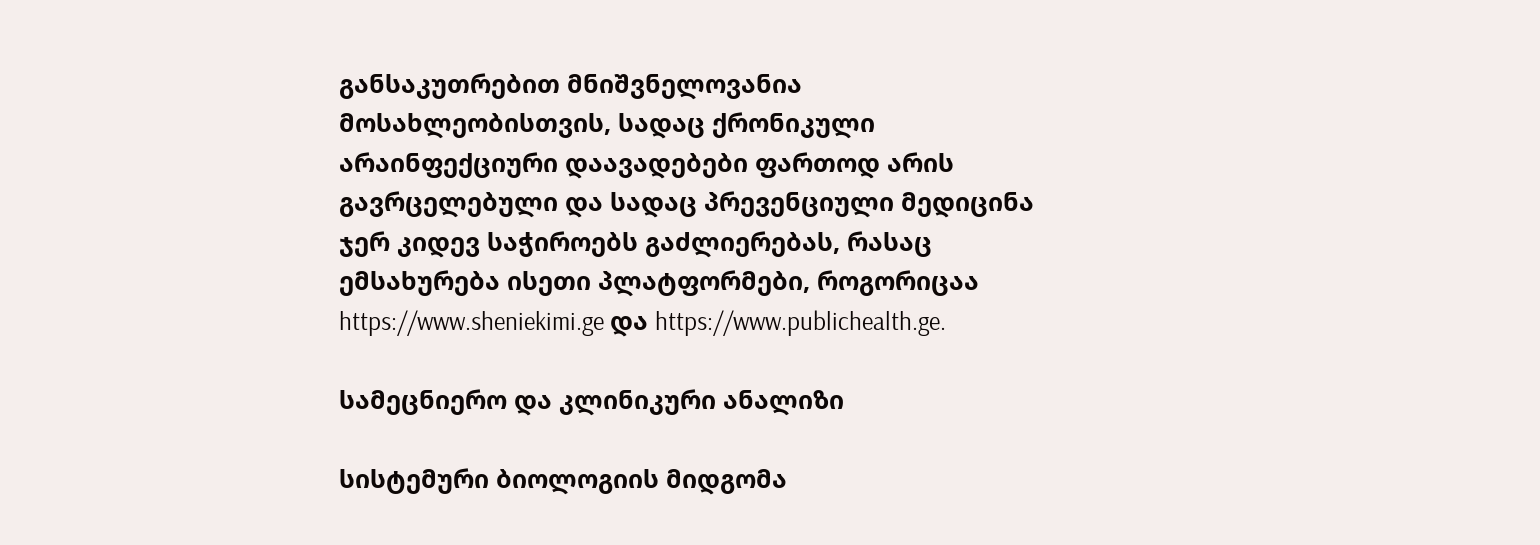განსაკუთრებით მნიშვნელოვანია მოსახლეობისთვის, სადაც ქრონიკული არაინფექციური დაავადებები ფართოდ არის გავრცელებული და სადაც პრევენციული მედიცინა ჯერ კიდევ საჭიროებს გაძლიერებას, რასაც ემსახურება ისეთი პლატფორმები, როგორიცაა https://www.sheniekimi.ge და https://www.publichealth.ge.

სამეცნიერო და კლინიკური ანალიზი

სისტემური ბიოლოგიის მიდგომა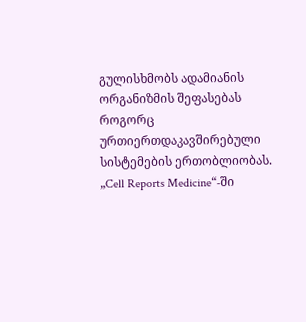გულისხმობს ადამიანის ორგანიზმის შეფასებას როგორც ურთიერთდაკავშირებული სისტემების ერთობლიობას. „Cell Reports Medicine“-ში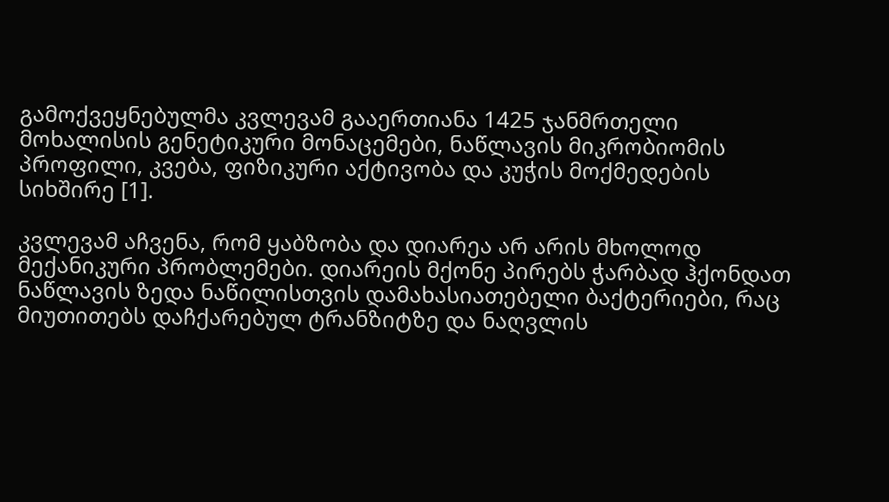გამოქვეყნებულმა კვლევამ გააერთიანა 1425 ჯანმრთელი მოხალისის გენეტიკური მონაცემები, ნაწლავის მიკრობიომის პროფილი, კვება, ფიზიკური აქტივობა და კუჭის მოქმედების სიხშირე [1].

კვლევამ აჩვენა, რომ ყაბზობა და დიარეა არ არის მხოლოდ მექანიკური პრობლემები. დიარეის მქონე პირებს ჭარბად ჰქონდათ ნაწლავის ზედა ნაწილისთვის დამახასიათებელი ბაქტერიები, რაც მიუთითებს დაჩქარებულ ტრანზიტზე და ნაღვლის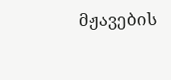მჟავების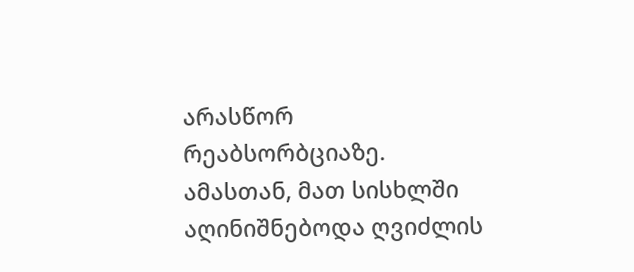არასწორ რეაბსორბციაზე. ამასთან, მათ სისხლში აღინიშნებოდა ღვიძლის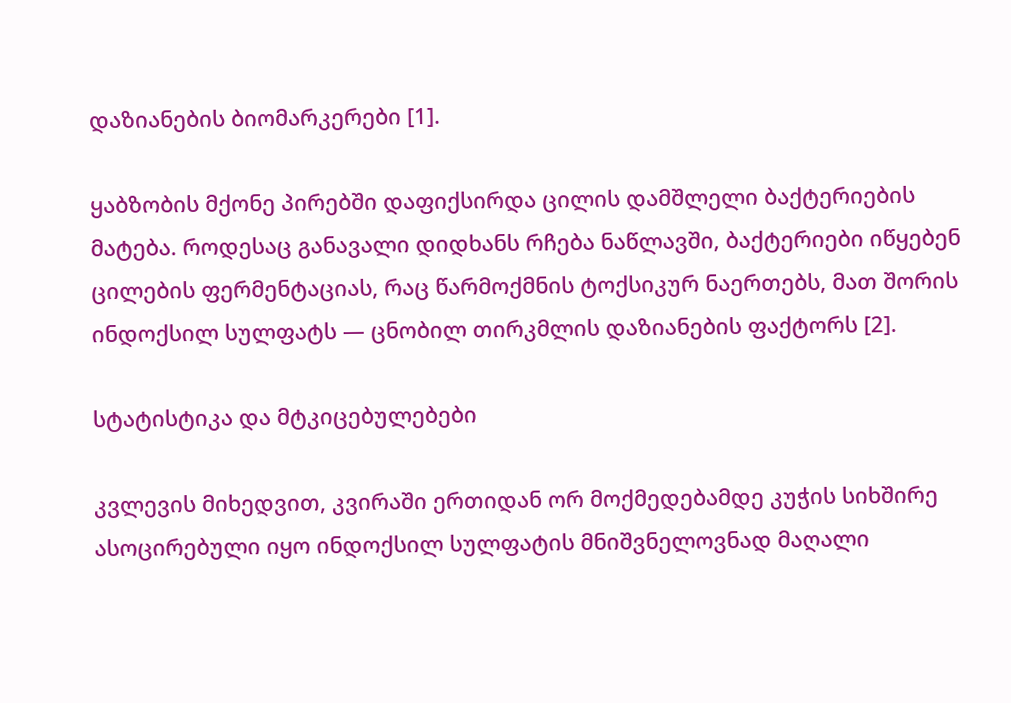დაზიანების ბიომარკერები [1].

ყაბზობის მქონე პირებში დაფიქსირდა ცილის დამშლელი ბაქტერიების მატება. როდესაც განავალი დიდხანს რჩება ნაწლავში, ბაქტერიები იწყებენ ცილების ფერმენტაციას, რაც წარმოქმნის ტოქსიკურ ნაერთებს, მათ შორის ინდოქსილ სულფატს — ცნობილ თირკმლის დაზიანების ფაქტორს [2].

სტატისტიკა და მტკიცებულებები

კვლევის მიხედვით, კვირაში ერთიდან ორ მოქმედებამდე კუჭის სიხშირე ასოცირებული იყო ინდოქსილ სულფატის მნიშვნელოვნად მაღალი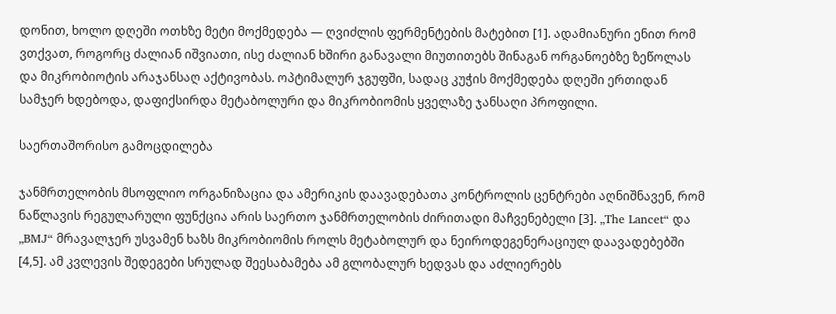დონით, ხოლო დღეში ოთხზე მეტი მოქმედება — ღვიძლის ფერმენტების მატებით [1]. ადამიანური ენით რომ ვთქვათ, როგორც ძალიან იშვიათი, ისე ძალიან ხშირი განავალი მიუთითებს შინაგან ორგანოებზე ზეწოლას და მიკრობიოტის არაჯანსაღ აქტივობას. ოპტიმალურ ჯგუფში, სადაც კუჭის მოქმედება დღეში ერთიდან სამჯერ ხდებოდა, დაფიქსირდა მეტაბოლური და მიკრობიომის ყველაზე ჯანსაღი პროფილი.

საერთაშორისო გამოცდილება

ჯანმრთელობის მსოფლიო ორგანიზაცია და ამერიკის დაავადებათა კონტროლის ცენტრები აღნიშნავენ, რომ ნაწლავის რეგულარული ფუნქცია არის საერთო ჯანმრთელობის ძირითადი მაჩვენებელი [3]. „The Lancet“ და „BMJ“ მრავალჯერ უსვამენ ხაზს მიკრობიომის როლს მეტაბოლურ და ნეიროდეგენერაციულ დაავადებებში [4,5]. ამ კვლევის შედეგები სრულად შეესაბამება ამ გლობალურ ხედვას და აძლიერებს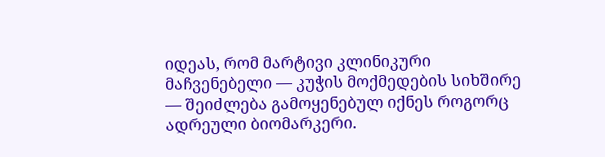იდეას, რომ მარტივი კლინიკური მაჩვენებელი — კუჭის მოქმედების სიხშირე — შეიძლება გამოყენებულ იქნეს როგორც ადრეული ბიომარკერი.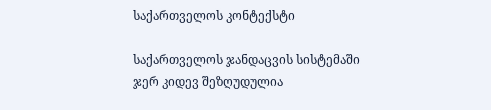საქართველოს კონტექსტი

საქართველოს ჯანდაცვის სისტემაში ჯერ კიდევ შეზღუდულია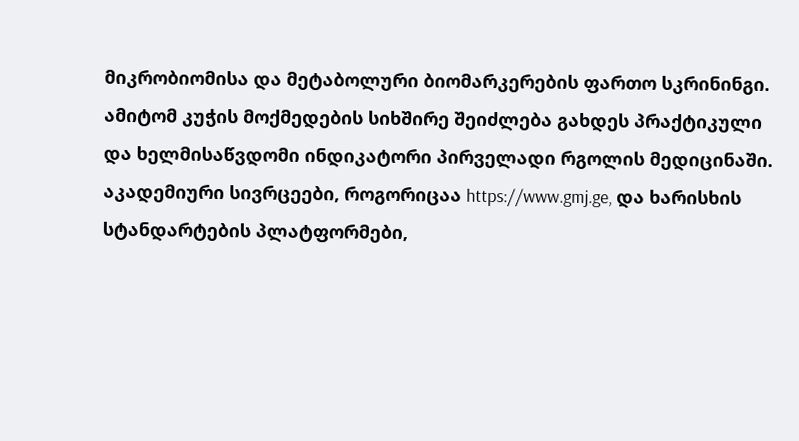მიკრობიომისა და მეტაბოლური ბიომარკერების ფართო სკრინინგი. ამიტომ კუჭის მოქმედების სიხშირე შეიძლება გახდეს პრაქტიკული და ხელმისაწვდომი ინდიკატორი პირველადი რგოლის მედიცინაში. აკადემიური სივრცეები, როგორიცაა https://www.gmj.ge, და ხარისხის სტანდარტების პლატფორმები,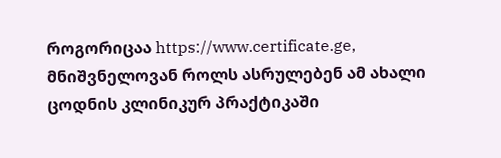როგორიცაა https://www.certificate.ge, მნიშვნელოვან როლს ასრულებენ ამ ახალი ცოდნის კლინიკურ პრაქტიკაში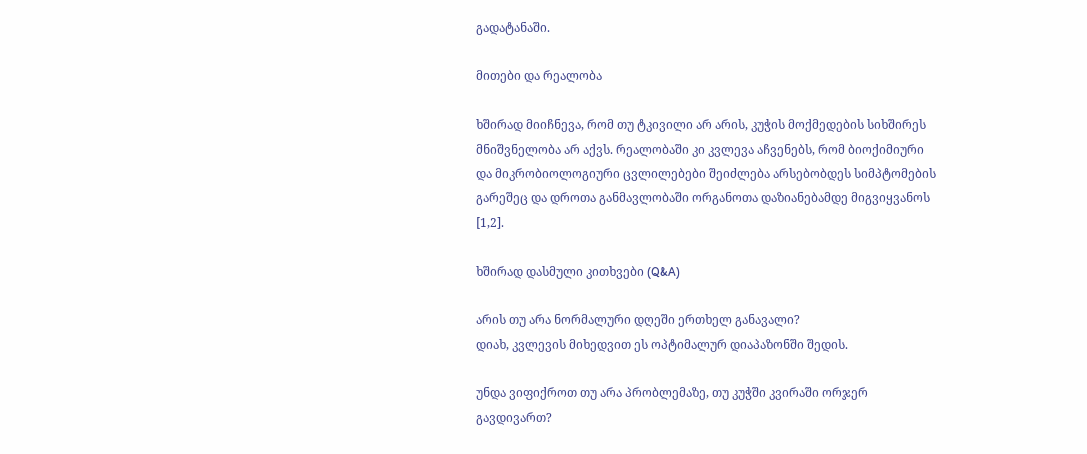გადატანაში.

მითები და რეალობა

ხშირად მიიჩნევა, რომ თუ ტკივილი არ არის, კუჭის მოქმედების სიხშირეს მნიშვნელობა არ აქვს. რეალობაში კი კვლევა აჩვენებს, რომ ბიოქიმიური და მიკრობიოლოგიური ცვლილებები შეიძლება არსებობდეს სიმპტომების გარეშეც და დროთა განმავლობაში ორგანოთა დაზიანებამდე მიგვიყვანოს [1,2].

ხშირად დასმული კითხვები (Q&A)

არის თუ არა ნორმალური დღეში ერთხელ განავალი?
დიახ, კვლევის მიხედვით ეს ოპტიმალურ დიაპაზონში შედის.

უნდა ვიფიქროთ თუ არა პრობლემაზე, თუ კუჭში კვირაში ორჯერ გავდივართ?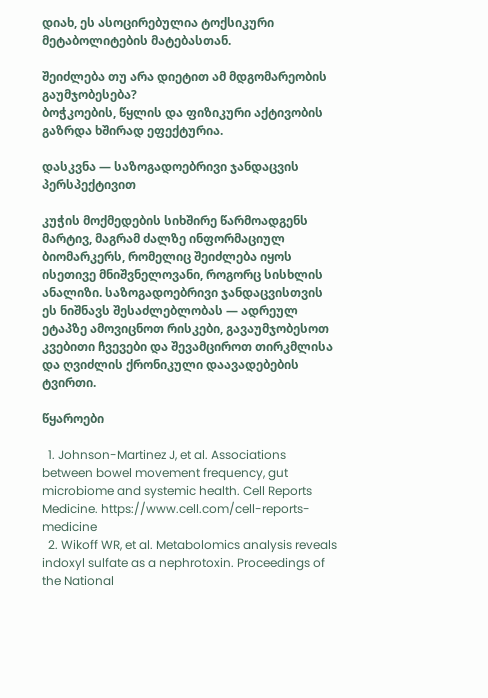დიახ, ეს ასოცირებულია ტოქსიკური მეტაბოლიტების მატებასთან.

შეიძლება თუ არა დიეტით ამ მდგომარეობის გაუმჯობესება?
ბოჭკოების, წყლის და ფიზიკური აქტივობის გაზრდა ხშირად ეფექტურია.

დასკვნა — საზოგადოებრივი ჯანდაცვის პერსპექტივით

კუჭის მოქმედების სიხშირე წარმოადგენს მარტივ, მაგრამ ძალზე ინფორმაციულ ბიომარკერს, რომელიც შეიძლება იყოს ისეთივე მნიშვნელოვანი, როგორც სისხლის ანალიზი. საზოგადოებრივი ჯანდაცვისთვის ეს ნიშნავს შესაძლებლობას — ადრეულ ეტაპზე ამოვიცნოთ რისკები, გავაუმჯობესოთ კვებითი ჩვევები და შევამციროთ თირკმლისა და ღვიძლის ქრონიკული დაავადებების ტვირთი.

წყაროები

  1. Johnson-Martinez J, et al. Associations between bowel movement frequency, gut microbiome and systemic health. Cell Reports Medicine. https://www.cell.com/cell-reports-medicine
  2. Wikoff WR, et al. Metabolomics analysis reveals indoxyl sulfate as a nephrotoxin. Proceedings of the National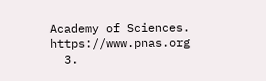Academy of Sciences. https://www.pnas.org
  3.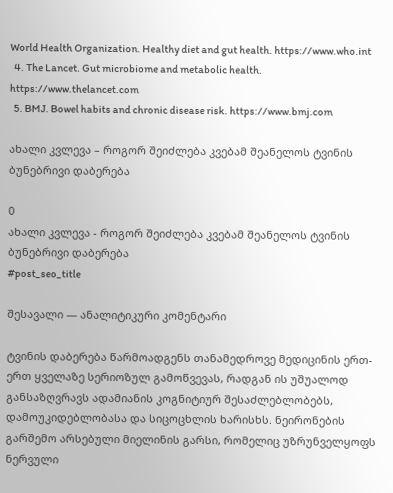World Health Organization. Healthy diet and gut health. https://www.who.int
  4. The Lancet. Gut microbiome and metabolic health. https://www.thelancet.com
  5. BMJ. Bowel habits and chronic disease risk. https://www.bmj.com

ახალი კვლევა – როგორ შეიძლება კვებამ შეანელოს ტვინის ბუნებრივი დაბერება

0
ახალი კვლევა - როგორ შეიძლება კვებამ შეანელოს ტვინის ბუნებრივი დაბერება
#post_seo_title

შესავალი — ანალიტიკური კომენტარი

ტვინის დაბერება წარმოადგენს თანამედროვე მედიცინის ერთ-ერთ ყველაზე სერიოზულ გამოწვევას, რადგან ის უშუალოდ განსაზღვრავს ადამიანის კოგნიტიურ შესაძლებლობებს, დამოუკიდებლობასა და სიცოცხლის ხარისხს. ნეირონების გარშემო არსებული მიელინის გარსი, რომელიც უზრუნველყოფს ნერვული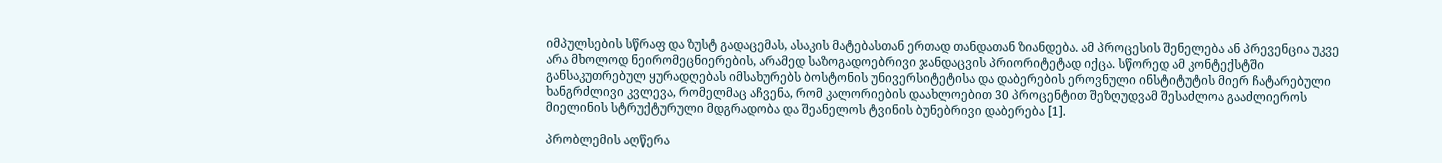იმპულსების სწრაფ და ზუსტ გადაცემას, ასაკის მატებასთან ერთად თანდათან ზიანდება. ამ პროცესის შენელება ან პრევენცია უკვე არა მხოლოდ ნეირომეცნიერების, არამედ საზოგადოებრივი ჯანდაცვის პრიორიტეტად იქცა. სწორედ ამ კონტექსტში განსაკუთრებულ ყურადღებას იმსახურებს ბოსტონის უნივერსიტეტისა და დაბერების ეროვნული ინსტიტუტის მიერ ჩატარებული ხანგრძლივი კვლევა, რომელმაც აჩვენა, რომ კალორიების დაახლოებით 30 პროცენტით შეზღუდვამ შესაძლოა გააძლიეროს მიელინის სტრუქტურული მდგრადობა და შეანელოს ტვინის ბუნებრივი დაბერება [1].

პრობლემის აღწერა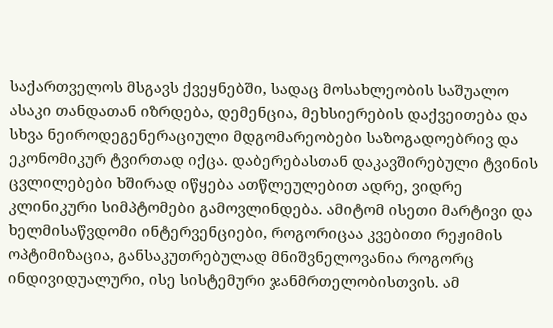საქართველოს მსგავს ქვეყნებში, სადაც მოსახლეობის საშუალო ასაკი თანდათან იზრდება, დემენცია, მეხსიერების დაქვეითება და სხვა ნეიროდეგენერაციული მდგომარეობები საზოგადოებრივ და ეკონომიკურ ტვირთად იქცა. დაბერებასთან დაკავშირებული ტვინის ცვლილებები ხშირად იწყება ათწლეულებით ადრე, ვიდრე კლინიკური სიმპტომები გამოვლინდება. ამიტომ ისეთი მარტივი და ხელმისაწვდომი ინტერვენციები, როგორიცაა კვებითი რეჟიმის ოპტიმიზაცია, განსაკუთრებულად მნიშვნელოვანია როგორც ინდივიდუალური, ისე სისტემური ჯანმრთელობისთვის. ამ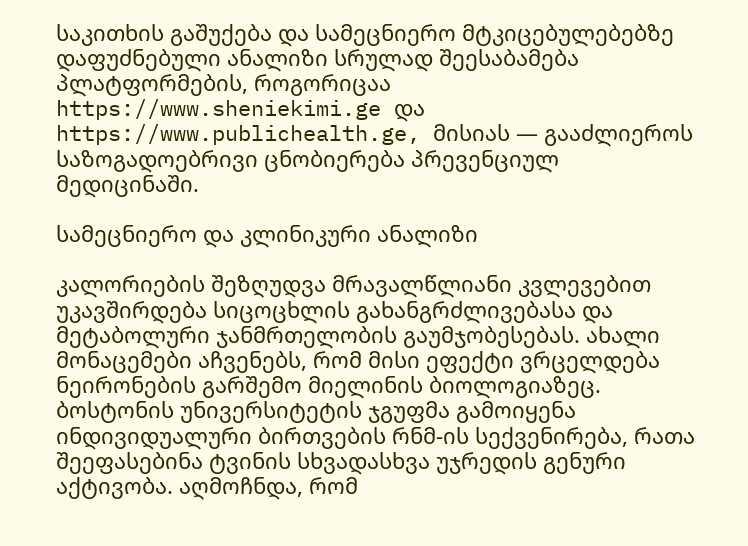საკითხის გაშუქება და სამეცნიერო მტკიცებულებებზე დაფუძნებული ანალიზი სრულად შეესაბამება პლატფორმების, როგორიცაა https://www.sheniekimi.ge და https://www.publichealth.ge, მისიას — გააძლიეროს საზოგადოებრივი ცნობიერება პრევენციულ მედიცინაში.

სამეცნიერო და კლინიკური ანალიზი

კალორიების შეზღუდვა მრავალწლიანი კვლევებით უკავშირდება სიცოცხლის გახანგრძლივებასა და მეტაბოლური ჯანმრთელობის გაუმჯობესებას. ახალი მონაცემები აჩვენებს, რომ მისი ეფექტი ვრცელდება ნეირონების გარშემო მიელინის ბიოლოგიაზეც. ბოსტონის უნივერსიტეტის ჯგუფმა გამოიყენა ინდივიდუალური ბირთვების რნმ-ის სექვენირება, რათა შეეფასებინა ტვინის სხვადასხვა უჯრედის გენური აქტივობა. აღმოჩნდა, რომ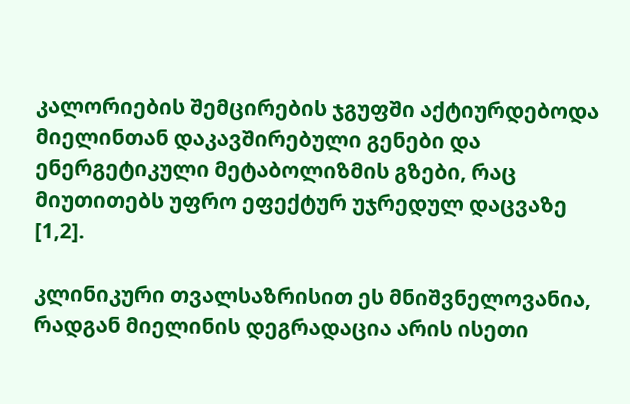კალორიების შემცირების ჯგუფში აქტიურდებოდა მიელინთან დაკავშირებული გენები და ენერგეტიკული მეტაბოლიზმის გზები, რაც მიუთითებს უფრო ეფექტურ უჯრედულ დაცვაზე [1,2].

კლინიკური თვალსაზრისით ეს მნიშვნელოვანია, რადგან მიელინის დეგრადაცია არის ისეთი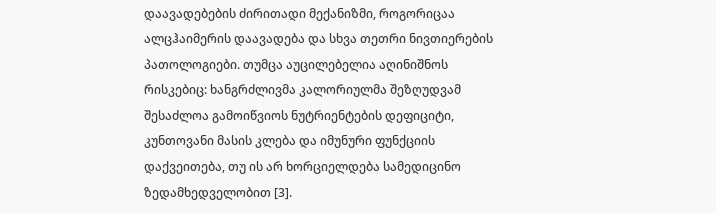დაავადებების ძირითადი მექანიზმი, როგორიცაა ალცჰაიმერის დაავადება და სხვა თეთრი ნივთიერების პათოლოგიები. თუმცა აუცილებელია აღინიშნოს რისკებიც: ხანგრძლივმა კალორიულმა შეზღუდვამ შესაძლოა გამოიწვიოს ნუტრიენტების დეფიციტი, კუნთოვანი მასის კლება და იმუნური ფუნქციის დაქვეითება, თუ ის არ ხორციელდება სამედიცინო ზედამხედველობით [3].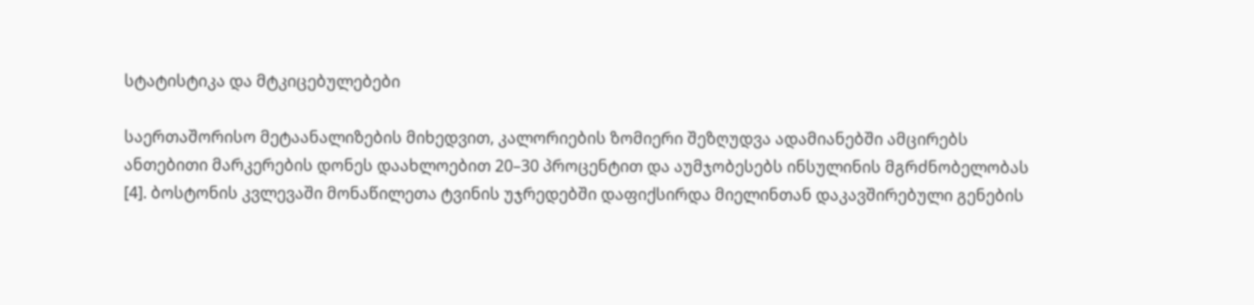სტატისტიკა და მტკიცებულებები

საერთაშორისო მეტაანალიზების მიხედვით, კალორიების ზომიერი შეზღუდვა ადამიანებში ამცირებს ანთებითი მარკერების დონეს დაახლოებით 20–30 პროცენტით და აუმჯობესებს ინსულინის მგრძნობელობას [4]. ბოსტონის კვლევაში მონაწილეთა ტვინის უჯრედებში დაფიქსირდა მიელინთან დაკავშირებული გენების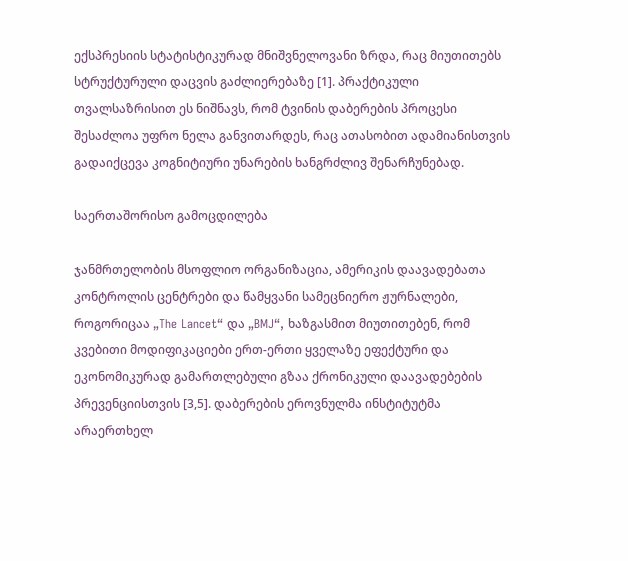ექსპრესიის სტატისტიკურად მნიშვნელოვანი ზრდა, რაც მიუთითებს სტრუქტურული დაცვის გაძლიერებაზე [1]. პრაქტიკული თვალსაზრისით ეს ნიშნავს, რომ ტვინის დაბერების პროცესი შესაძლოა უფრო ნელა განვითარდეს, რაც ათასობით ადამიანისთვის გადაიქცევა კოგნიტიური უნარების ხანგრძლივ შენარჩუნებად.

საერთაშორისო გამოცდილება

ჯანმრთელობის მსოფლიო ორგანიზაცია, ამერიკის დაავადებათა კონტროლის ცენტრები და წამყვანი სამეცნიერო ჟურნალები, როგორიცაა „The Lancet“ და „BMJ“, ხაზგასმით მიუთითებენ, რომ კვებითი მოდიფიკაციები ერთ-ერთი ყველაზე ეფექტური და ეკონომიკურად გამართლებული გზაა ქრონიკული დაავადებების პრევენციისთვის [3,5]. დაბერების ეროვნულმა ინსტიტუტმა არაერთხელ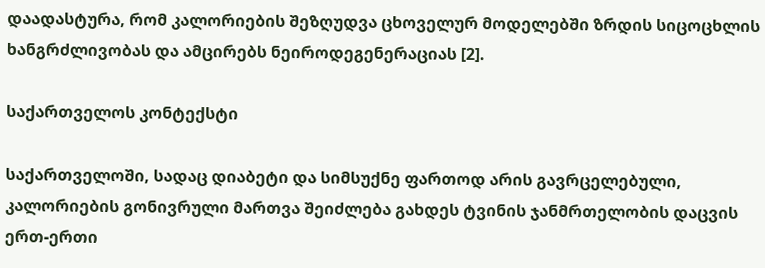დაადასტურა, რომ კალორიების შეზღუდვა ცხოველურ მოდელებში ზრდის სიცოცხლის ხანგრძლივობას და ამცირებს ნეიროდეგენერაციას [2].

საქართველოს კონტექსტი

საქართველოში, სადაც დიაბეტი და სიმსუქნე ფართოდ არის გავრცელებული, კალორიების გონივრული მართვა შეიძლება გახდეს ტვინის ჯანმრთელობის დაცვის ერთ-ერთი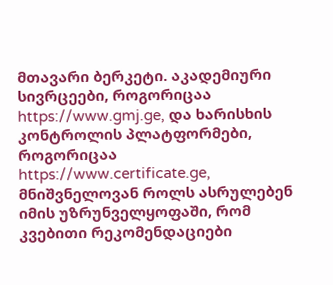მთავარი ბერკეტი. აკადემიური სივრცეები, როგორიცაა https://www.gmj.ge, და ხარისხის კონტროლის პლატფორმები, როგორიცაა https://www.certificate.ge, მნიშვნელოვან როლს ასრულებენ იმის უზრუნველყოფაში, რომ კვებითი რეკომენდაციები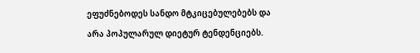ეფუძნებოდეს სანდო მტკიცებულებებს და არა პოპულარულ დიეტურ ტენდენციებს.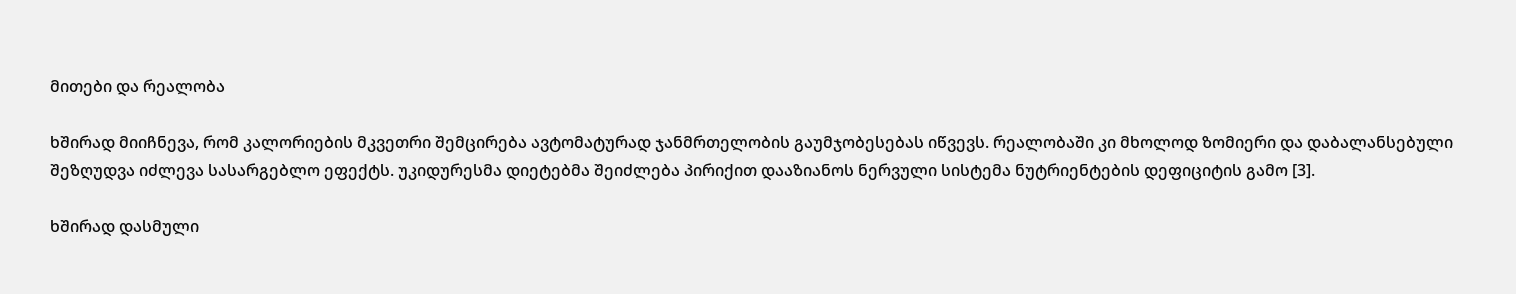მითები და რეალობა

ხშირად მიიჩნევა, რომ კალორიების მკვეთრი შემცირება ავტომატურად ჯანმრთელობის გაუმჯობესებას იწვევს. რეალობაში კი მხოლოდ ზომიერი და დაბალანსებული შეზღუდვა იძლევა სასარგებლო ეფექტს. უკიდურესმა დიეტებმა შეიძლება პირიქით დააზიანოს ნერვული სისტემა ნუტრიენტების დეფიციტის გამო [3].

ხშირად დასმული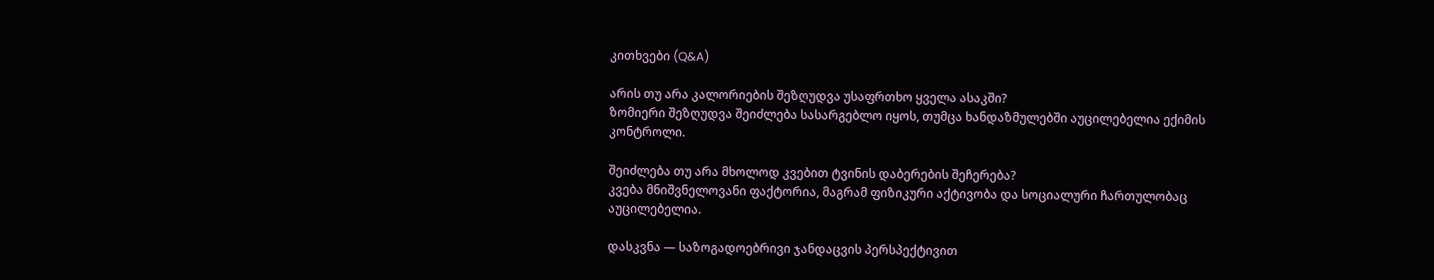კითხვები (Q&A)

არის თუ არა კალორიების შეზღუდვა უსაფრთხო ყველა ასაკში?
ზომიერი შეზღუდვა შეიძლება სასარგებლო იყოს, თუმცა ხანდაზმულებში აუცილებელია ექიმის კონტროლი.

შეიძლება თუ არა მხოლოდ კვებით ტვინის დაბერების შეჩერება?
კვება მნიშვნელოვანი ფაქტორია, მაგრამ ფიზიკური აქტივობა და სოციალური ჩართულობაც აუცილებელია.

დასკვნა — საზოგადოებრივი ჯანდაცვის პერსპექტივით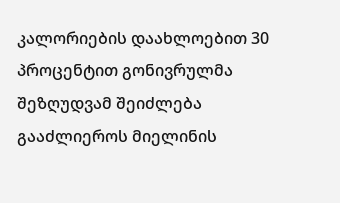კალორიების დაახლოებით 30 პროცენტით გონივრულმა შეზღუდვამ შეიძლება გააძლიეროს მიელინის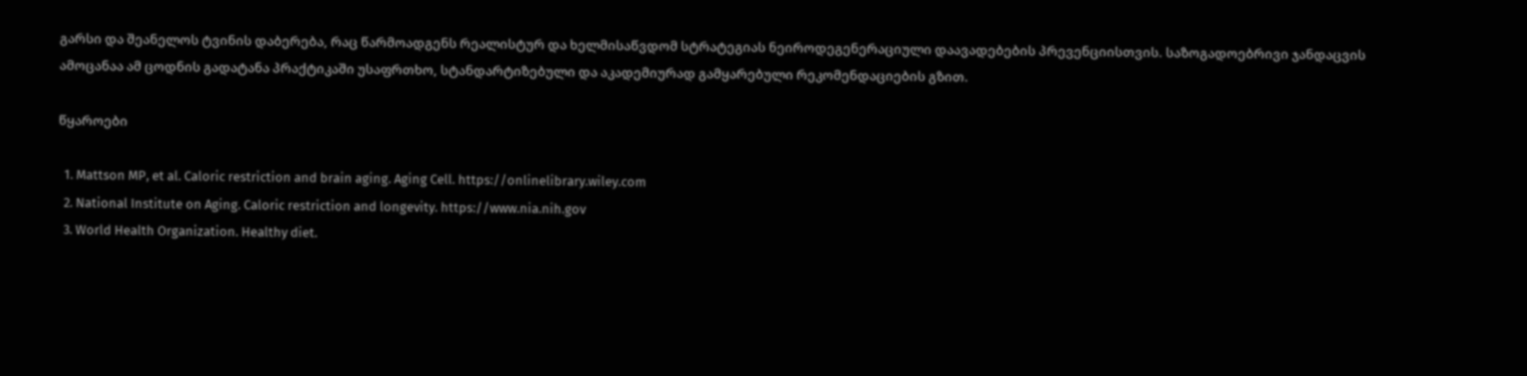გარსი და შეანელოს ტვინის დაბერება, რაც წარმოადგენს რეალისტურ და ხელმისაწვდომ სტრატეგიას ნეიროდეგენერაციული დაავადებების პრევენციისთვის. საზოგადოებრივი ჯანდაცვის ამოცანაა ამ ცოდნის გადატანა პრაქტიკაში უსაფრთხო, სტანდარტიზებული და აკადემიურად გამყარებული რეკომენდაციების გზით.

წყაროები

  1. Mattson MP, et al. Caloric restriction and brain aging. Aging Cell. https://onlinelibrary.wiley.com
  2. National Institute on Aging. Caloric restriction and longevity. https://www.nia.nih.gov
  3. World Health Organization. Healthy diet.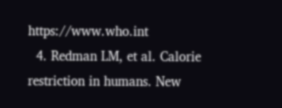https://www.who.int
  4. Redman LM, et al. Calorie restriction in humans. New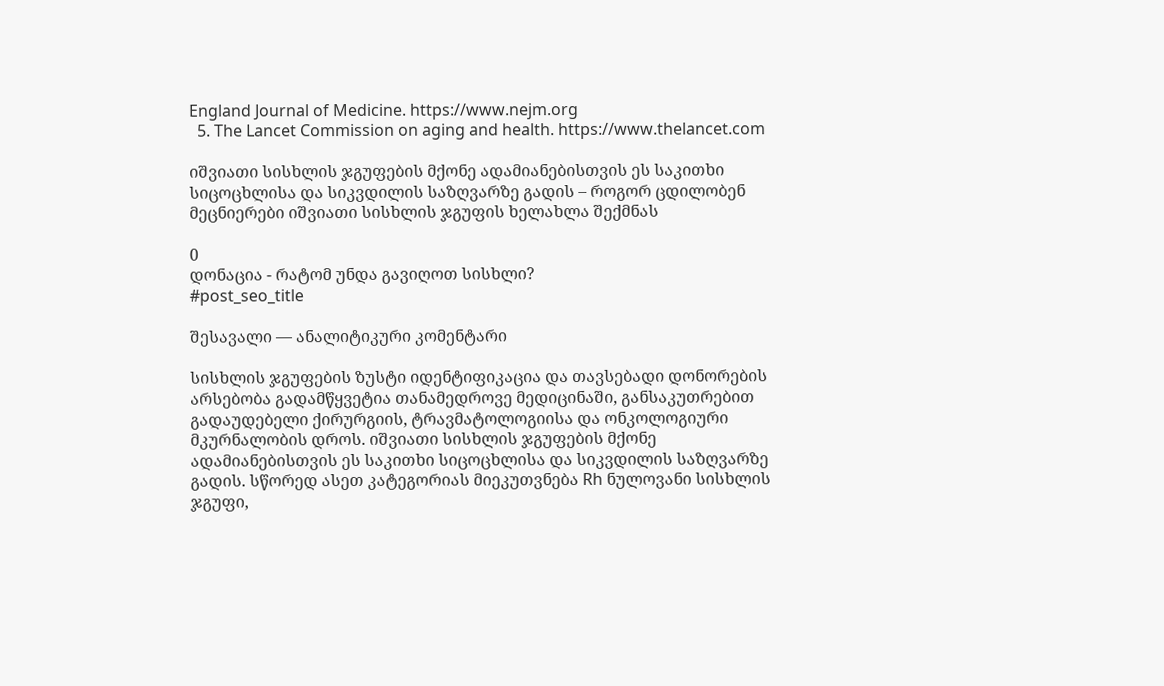England Journal of Medicine. https://www.nejm.org
  5. The Lancet Commission on aging and health. https://www.thelancet.com

იშვიათი სისხლის ჯგუფების მქონე ადამიანებისთვის ეს საკითხი სიცოცხლისა და სიკვდილის საზღვარზე გადის – როგორ ცდილობენ მეცნიერები იშვიათი სისხლის ჯგუფის ხელახლა შექმნას

0
დონაცია - რატომ უნდა გავიღოთ სისხლი?
#post_seo_title

შესავალი — ანალიტიკური კომენტარი

სისხლის ჯგუფების ზუსტი იდენტიფიკაცია და თავსებადი დონორების არსებობა გადამწყვეტია თანამედროვე მედიცინაში, განსაკუთრებით გადაუდებელი ქირურგიის, ტრავმატოლოგიისა და ონკოლოგიური მკურნალობის დროს. იშვიათი სისხლის ჯგუფების მქონე ადამიანებისთვის ეს საკითხი სიცოცხლისა და სიკვდილის საზღვარზე გადის. სწორედ ასეთ კატეგორიას მიეკუთვნება Rh ნულოვანი სისხლის ჯგუფი,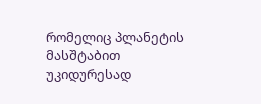რომელიც პლანეტის მასშტაბით უკიდურესად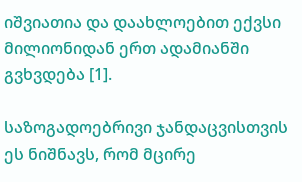იშვიათია და დაახლოებით ექვსი მილიონიდან ერთ ადამიანში გვხვდება [1].

საზოგადოებრივი ჯანდაცვისთვის ეს ნიშნავს, რომ მცირე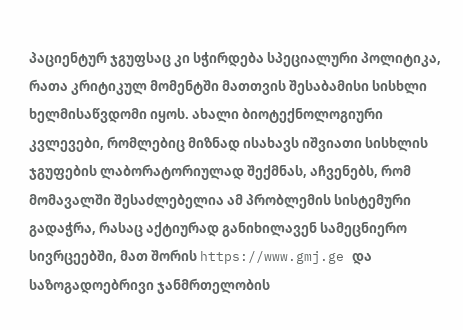პაციენტურ ჯგუფსაც კი სჭირდება სპეციალური პოლიტიკა, რათა კრიტიკულ მომენტში მათთვის შესაბამისი სისხლი ხელმისაწვდომი იყოს. ახალი ბიოტექნოლოგიური კვლევები, რომლებიც მიზნად ისახავს იშვიათი სისხლის ჯგუფების ლაბორატორიულად შექმნას, აჩვენებს, რომ მომავალში შესაძლებელია ამ პრობლემის სისტემური გადაჭრა, რასაც აქტიურად განიხილავენ სამეცნიერო სივრცეებში, მათ შორის https://www.gmj.ge და საზოგადოებრივი ჯანმრთელობის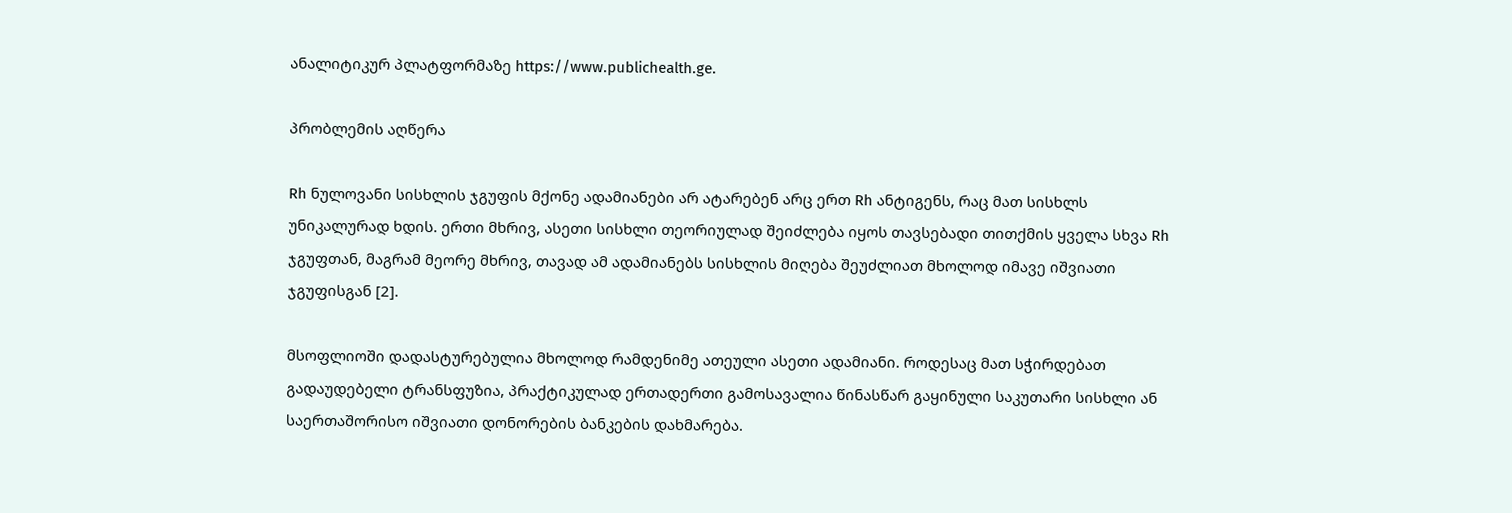ანალიტიკურ პლატფორმაზე https://www.publichealth.ge.

პრობლემის აღწერა

Rh ნულოვანი სისხლის ჯგუფის მქონე ადამიანები არ ატარებენ არც ერთ Rh ანტიგენს, რაც მათ სისხლს უნიკალურად ხდის. ერთი მხრივ, ასეთი სისხლი თეორიულად შეიძლება იყოს თავსებადი თითქმის ყველა სხვა Rh ჯგუფთან, მაგრამ მეორე მხრივ, თავად ამ ადამიანებს სისხლის მიღება შეუძლიათ მხოლოდ იმავე იშვიათი ჯგუფისგან [2].

მსოფლიოში დადასტურებულია მხოლოდ რამდენიმე ათეული ასეთი ადამიანი. როდესაც მათ სჭირდებათ გადაუდებელი ტრანსფუზია, პრაქტიკულად ერთადერთი გამოსავალია წინასწარ გაყინული საკუთარი სისხლი ან საერთაშორისო იშვიათი დონორების ბანკების დახმარება.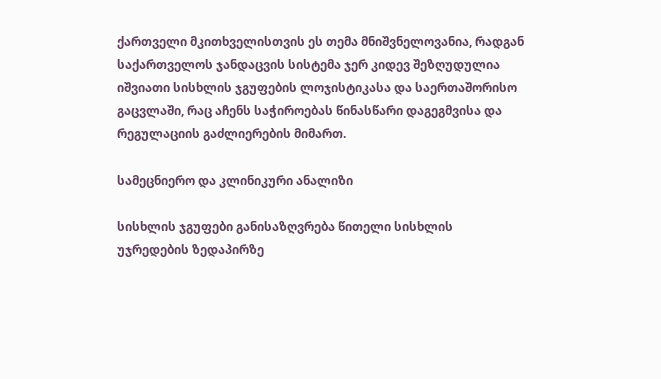ქართველი მკითხველისთვის ეს თემა მნიშვნელოვანია, რადგან საქართველოს ჯანდაცვის სისტემა ჯერ კიდევ შეზღუდულია იშვიათი სისხლის ჯგუფების ლოჯისტიკასა და საერთაშორისო გაცვლაში, რაც აჩენს საჭიროებას წინასწარი დაგეგმვისა და რეგულაციის გაძლიერების მიმართ.

სამეცნიერო და კლინიკური ანალიზი

სისხლის ჯგუფები განისაზღვრება წითელი სისხლის უჯრედების ზედაპირზე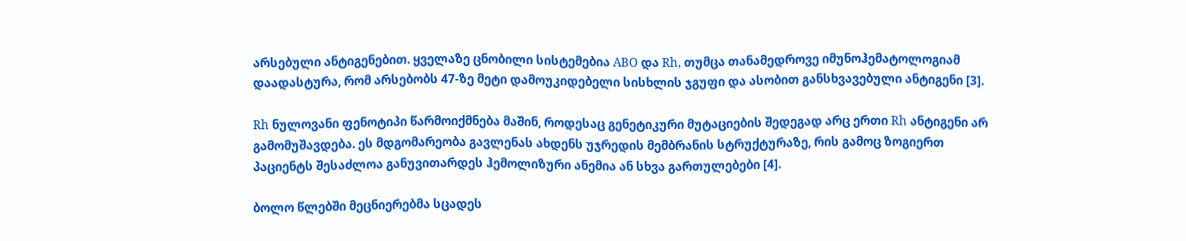არსებული ანტიგენებით. ყველაზე ცნობილი სისტემებია ABO და Rh, თუმცა თანამედროვე იმუნოჰემატოლოგიამ დაადასტურა, რომ არსებობს 47-ზე მეტი დამოუკიდებელი სისხლის ჯგუფი და ასობით განსხვავებული ანტიგენი [3].

Rh ნულოვანი ფენოტიპი წარმოიქმნება მაშინ, როდესაც გენეტიკური მუტაციების შედეგად არც ერთი Rh ანტიგენი არ გამომუშავდება. ეს მდგომარეობა გავლენას ახდენს უჯრედის მემბრანის სტრუქტურაზე, რის გამოც ზოგიერთ პაციენტს შესაძლოა განუვითარდეს ჰემოლიზური ანემია ან სხვა გართულებები [4].

ბოლო წლებში მეცნიერებმა სცადეს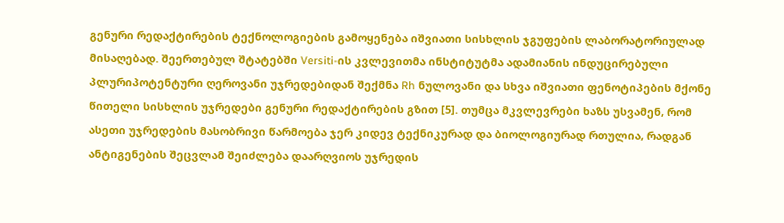გენური რედაქტირების ტექნოლოგიების გამოყენება იშვიათი სისხლის ჯგუფების ლაბორატორიულად მისაღებად. შეერთებულ შტატებში Versiti-ის კვლევითმა ინსტიტუტმა ადამიანის ინდუცირებული პლურიპოტენტური ღეროვანი უჯრედებიდან შექმნა Rh ნულოვანი და სხვა იშვიათი ფენოტიპების მქონე წითელი სისხლის უჯრედები გენური რედაქტირების გზით [5]. თუმცა მკვლევრები ხაზს უსვამენ, რომ ასეთი უჯრედების მასობრივი წარმოება ჯერ კიდევ ტექნიკურად და ბიოლოგიურად რთულია, რადგან ანტიგენების შეცვლამ შეიძლება დაარღვიოს უჯრედის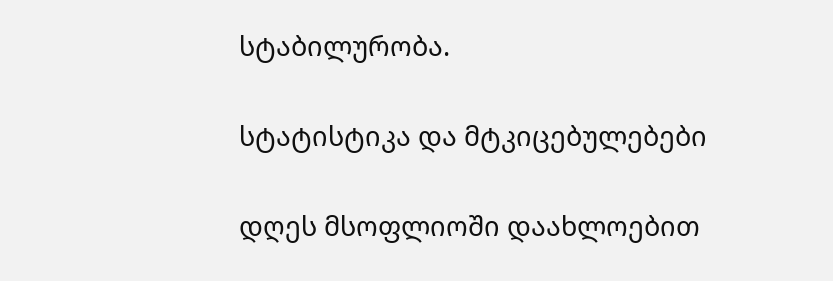სტაბილურობა.

სტატისტიკა და მტკიცებულებები

დღეს მსოფლიოში დაახლოებით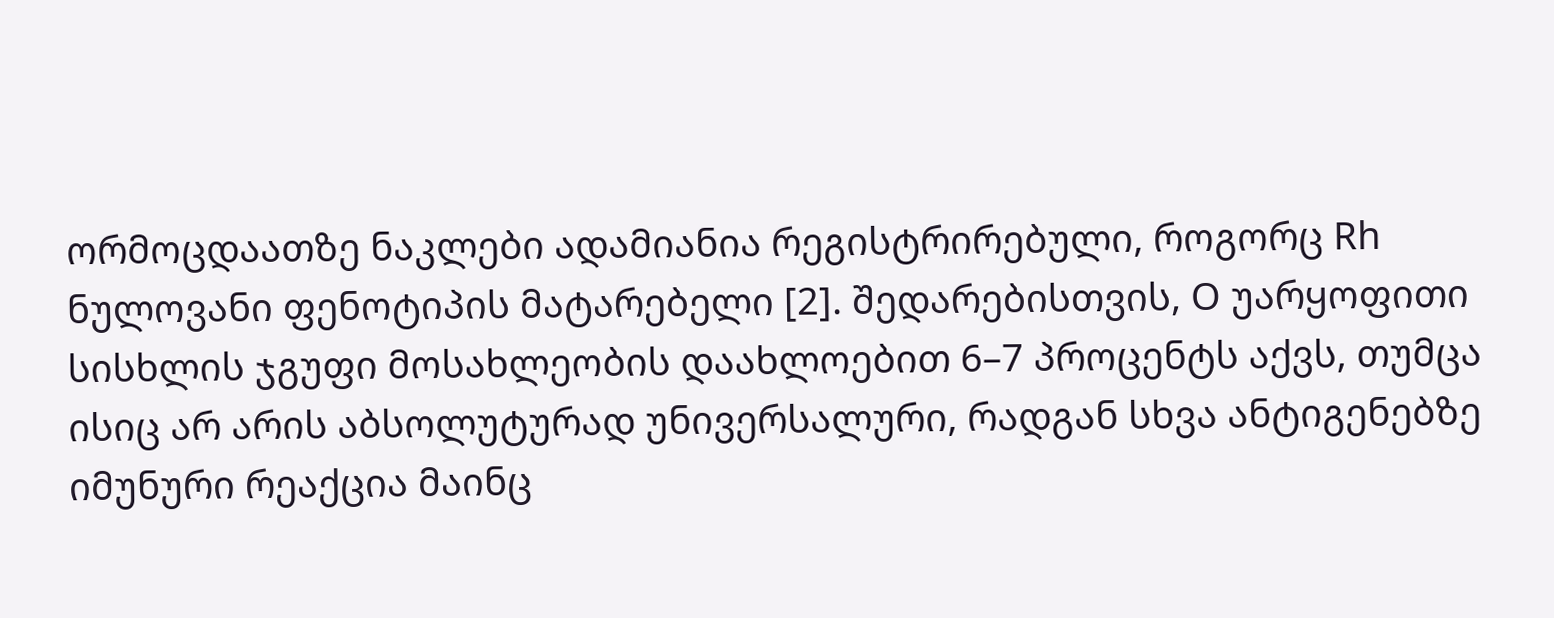ორმოცდაათზე ნაკლები ადამიანია რეგისტრირებული, როგორც Rh ნულოვანი ფენოტიპის მატარებელი [2]. შედარებისთვის, O უარყოფითი სისხლის ჯგუფი მოსახლეობის დაახლოებით 6–7 პროცენტს აქვს, თუმცა ისიც არ არის აბსოლუტურად უნივერსალური, რადგან სხვა ანტიგენებზე იმუნური რეაქცია მაინც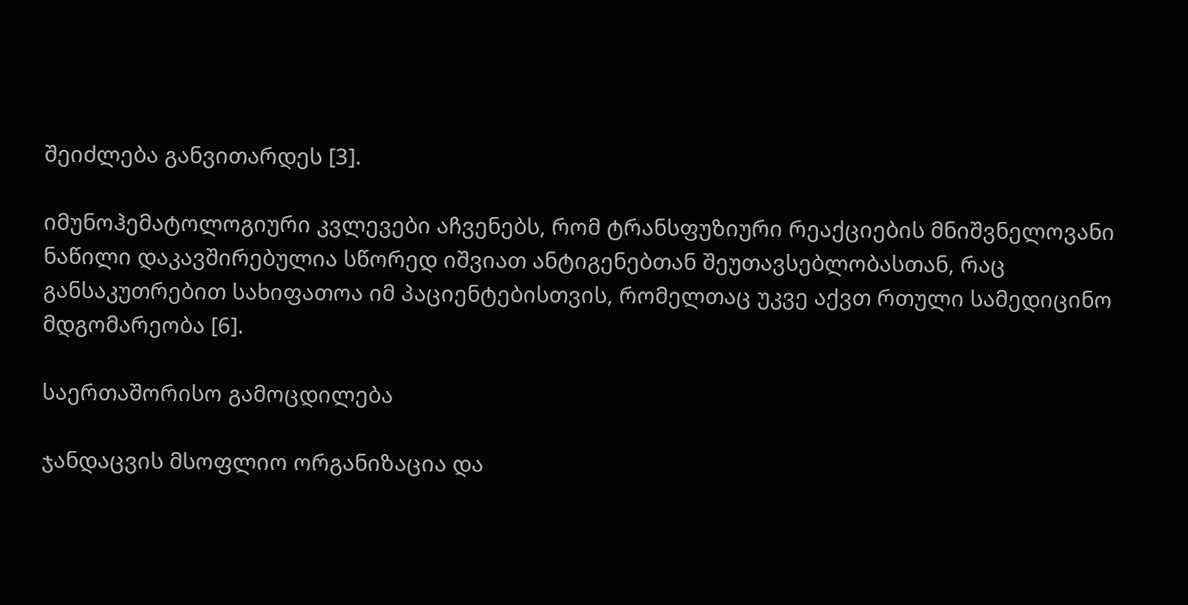შეიძლება განვითარდეს [3].

იმუნოჰემატოლოგიური კვლევები აჩვენებს, რომ ტრანსფუზიური რეაქციების მნიშვნელოვანი ნაწილი დაკავშირებულია სწორედ იშვიათ ანტიგენებთან შეუთავსებლობასთან, რაც განსაკუთრებით სახიფათოა იმ პაციენტებისთვის, რომელთაც უკვე აქვთ რთული სამედიცინო მდგომარეობა [6].

საერთაშორისო გამოცდილება

ჯანდაცვის მსოფლიო ორგანიზაცია და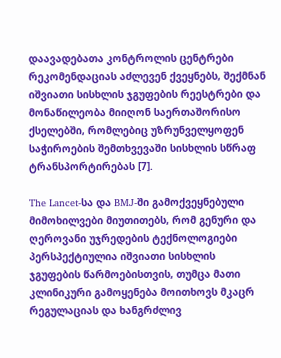დაავადებათა კონტროლის ცენტრები რეკომენდაციას აძლევენ ქვეყნებს, შექმნან იშვიათი სისხლის ჯგუფების რეესტრები და მონაწილეობა მიიღონ საერთაშორისო ქსელებში, რომლებიც უზრუნველყოფენ საჭიროების შემთხვევაში სისხლის სწრაფ ტრანსპორტირებას [7].

The Lancet-სა და BMJ-ში გამოქვეყნებული მიმოხილვები მიუთითებს, რომ გენური და ღეროვანი უჯრედების ტექნოლოგიები პერსპექტიულია იშვიათი სისხლის ჯგუფების წარმოებისთვის, თუმცა მათი კლინიკური გამოყენება მოითხოვს მკაცრ რეგულაციას და ხანგრძლივ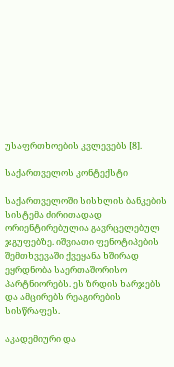უსაფრთხოების კვლევებს [8].

საქართველოს კონტექსტი

საქართველოში სისხლის ბანკების სისტემა ძირითადად ორიენტირებულია გავრცელებულ ჯგუფებზე. იშვიათი ფენოტიპების შემთხვევაში ქვეყანა ხშირად ეყრდნობა საერთაშორისო პარტნიორებს. ეს ზრდის ხარჯებს და ამცირებს რეაგირების სისწრაფეს.

აკადემიური და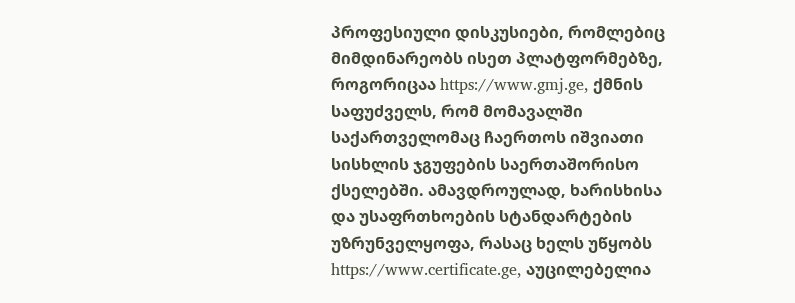პროფესიული დისკუსიები, რომლებიც მიმდინარეობს ისეთ პლატფორმებზე, როგორიცაა https://www.gmj.ge, ქმნის საფუძველს, რომ მომავალში საქართველომაც ჩაერთოს იშვიათი სისხლის ჯგუფების საერთაშორისო ქსელებში. ამავდროულად, ხარისხისა და უსაფრთხოების სტანდარტების უზრუნველყოფა, რასაც ხელს უწყობს https://www.certificate.ge, აუცილებელია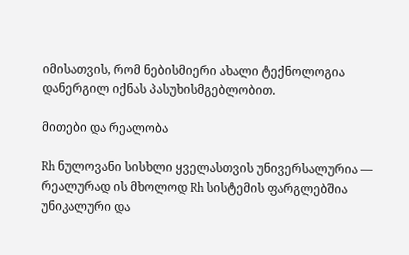იმისათვის, რომ ნებისმიერი ახალი ტექნოლოგია დანერგილ იქნას პასუხისმგებლობით.

მითები და რეალობა

Rh ნულოვანი სისხლი ყველასთვის უნივერსალურია — რეალურად ის მხოლოდ Rh სისტემის ფარგლებშია უნიკალური და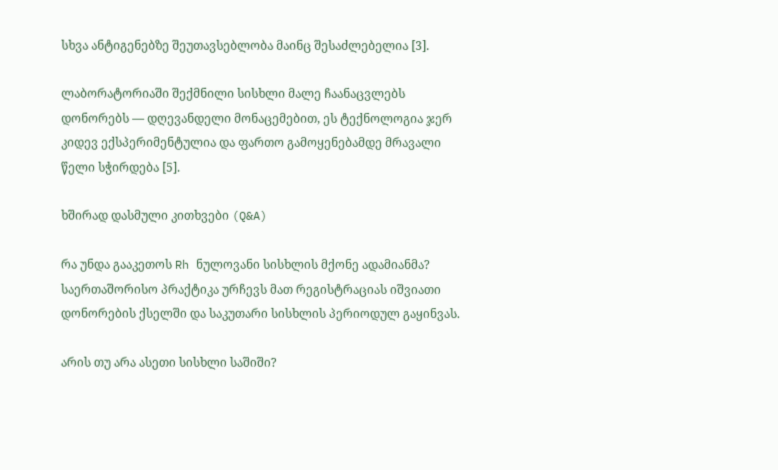სხვა ანტიგენებზე შეუთავსებლობა მაინც შესაძლებელია [3].

ლაბორატორიაში შექმნილი სისხლი მალე ჩაანაცვლებს დონორებს — დღევანდელი მონაცემებით, ეს ტექნოლოგია ჯერ კიდევ ექსპერიმენტულია და ფართო გამოყენებამდე მრავალი წელი სჭირდება [5].

ხშირად დასმული კითხვები (Q&A)

რა უნდა გააკეთოს Rh ნულოვანი სისხლის მქონე ადამიანმა?
საერთაშორისო პრაქტიკა ურჩევს მათ რეგისტრაციას იშვიათი დონორების ქსელში და საკუთარი სისხლის პერიოდულ გაყინვას.

არის თუ არა ასეთი სისხლი საშიში?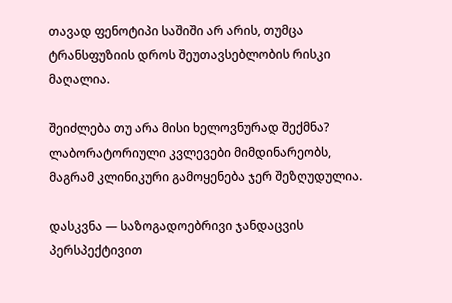თავად ფენოტიპი საშიში არ არის, თუმცა ტრანსფუზიის დროს შეუთავსებლობის რისკი მაღალია.

შეიძლება თუ არა მისი ხელოვნურად შექმნა?
ლაბორატორიული კვლევები მიმდინარეობს, მაგრამ კლინიკური გამოყენება ჯერ შეზღუდულია.

დასკვნა — საზოგადოებრივი ჯანდაცვის პერსპექტივით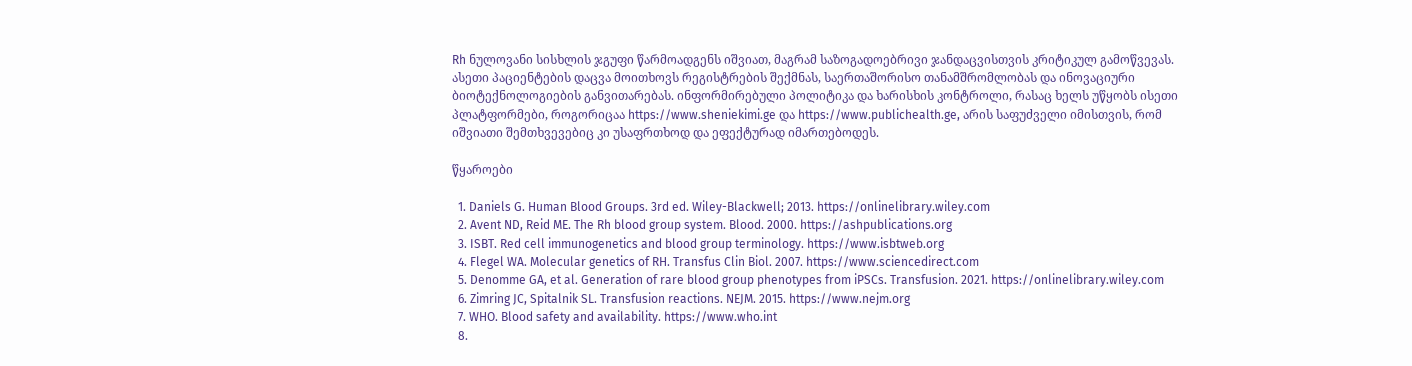Rh ნულოვანი სისხლის ჯგუფი წარმოადგენს იშვიათ, მაგრამ საზოგადოებრივი ჯანდაცვისთვის კრიტიკულ გამოწვევას. ასეთი პაციენტების დაცვა მოითხოვს რეგისტრების შექმნას, საერთაშორისო თანამშრომლობას და ინოვაციური ბიოტექნოლოგიების განვითარებას. ინფორმირებული პოლიტიკა და ხარისხის კონტროლი, რასაც ხელს უწყობს ისეთი პლატფორმები, როგორიცაა https://www.sheniekimi.ge და https://www.publichealth.ge, არის საფუძველი იმისთვის, რომ იშვიათი შემთხვევებიც კი უსაფრთხოდ და ეფექტურად იმართებოდეს.

წყაროები

  1. Daniels G. Human Blood Groups. 3rd ed. Wiley-Blackwell; 2013. https://onlinelibrary.wiley.com
  2. Avent ND, Reid ME. The Rh blood group system. Blood. 2000. https://ashpublications.org
  3. ISBT. Red cell immunogenetics and blood group terminology. https://www.isbtweb.org
  4. Flegel WA. Molecular genetics of RH. Transfus Clin Biol. 2007. https://www.sciencedirect.com
  5. Denomme GA, et al. Generation of rare blood group phenotypes from iPSCs. Transfusion. 2021. https://onlinelibrary.wiley.com
  6. Zimring JC, Spitalnik SL. Transfusion reactions. NEJM. 2015. https://www.nejm.org
  7. WHO. Blood safety and availability. https://www.who.int
  8.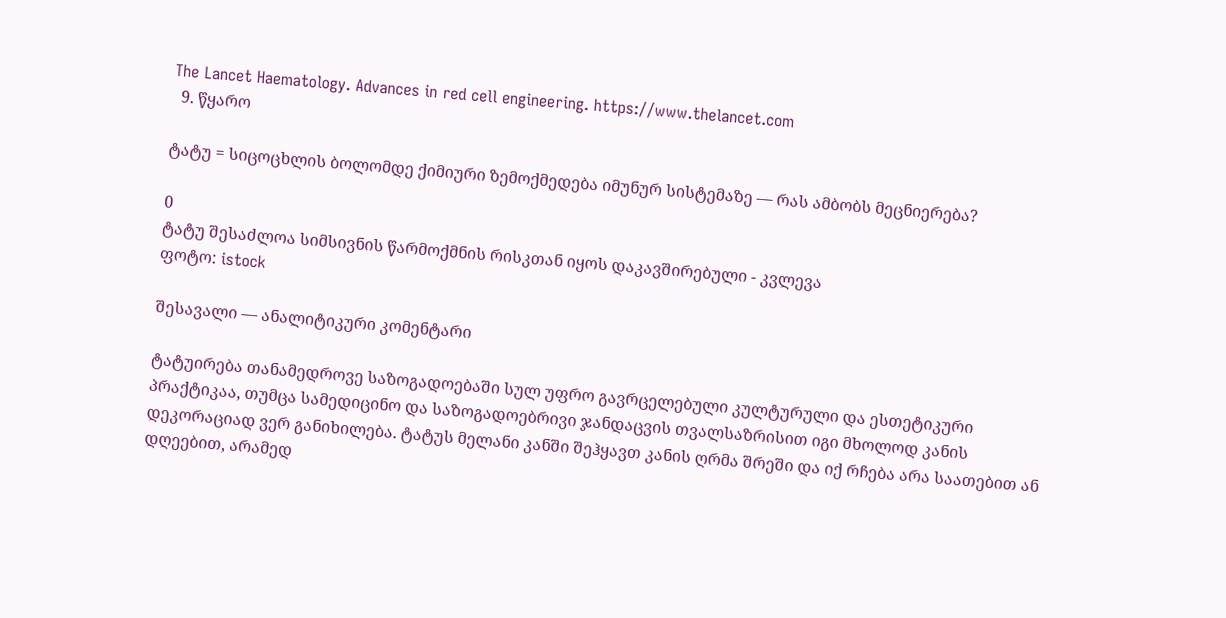The Lancet Haematology. Advances in red cell engineering. https://www.thelancet.com
  9. წყარო

ტატუ = სიცოცხლის ბოლომდე ქიმიური ზემოქმედება იმუნურ სისტემაზე — რას ამბობს მეცნიერება?

0
ტატუ შესაძლოა სიმსივნის წარმოქმნის რისკთან იყოს დაკავშირებული - კვლევა
ფოტო: istock

შესავალი — ანალიტიკური კომენტარი

ტატუირება თანამედროვე საზოგადოებაში სულ უფრო გავრცელებული კულტურული და ესთეტიკური პრაქტიკაა, თუმცა სამედიცინო და საზოგადოებრივი ჯანდაცვის თვალსაზრისით იგი მხოლოდ კანის დეკორაციად ვერ განიხილება. ტატუს მელანი კანში შეჰყავთ კანის ღრმა შრეში და იქ რჩება არა საათებით ან დღეებით, არამედ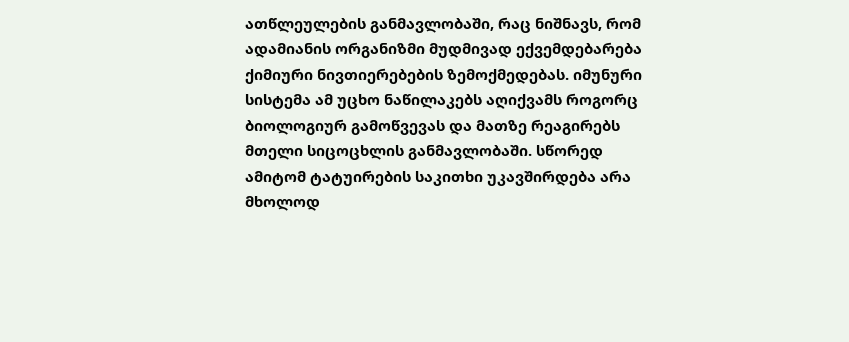ათწლეულების განმავლობაში, რაც ნიშნავს, რომ ადამიანის ორგანიზმი მუდმივად ექვემდებარება ქიმიური ნივთიერებების ზემოქმედებას. იმუნური სისტემა ამ უცხო ნაწილაკებს აღიქვამს როგორც ბიოლოგიურ გამოწვევას და მათზე რეაგირებს მთელი სიცოცხლის განმავლობაში. სწორედ ამიტომ ტატუირების საკითხი უკავშირდება არა მხოლოდ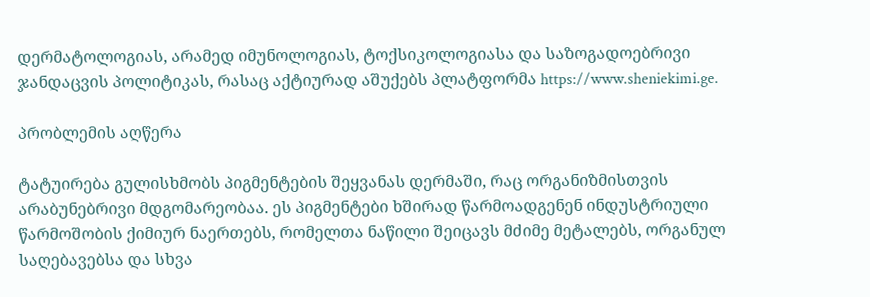დერმატოლოგიას, არამედ იმუნოლოგიას, ტოქსიკოლოგიასა და საზოგადოებრივი ჯანდაცვის პოლიტიკას, რასაც აქტიურად აშუქებს პლატფორმა https://www.sheniekimi.ge.

პრობლემის აღწერა

ტატუირება გულისხმობს პიგმენტების შეყვანას დერმაში, რაც ორგანიზმისთვის არაბუნებრივი მდგომარეობაა. ეს პიგმენტები ხშირად წარმოადგენენ ინდუსტრიული წარმოშობის ქიმიურ ნაერთებს, რომელთა ნაწილი შეიცავს მძიმე მეტალებს, ორგანულ საღებავებსა და სხვა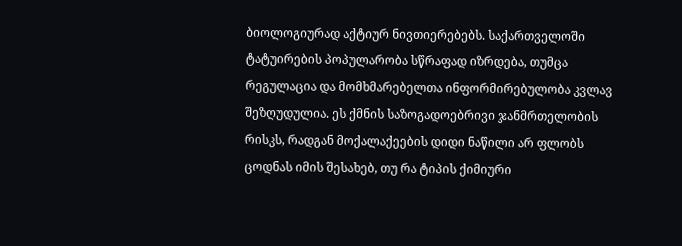ბიოლოგიურად აქტიურ ნივთიერებებს. საქართველოში ტატუირების პოპულარობა სწრაფად იზრდება, თუმცა რეგულაცია და მომხმარებელთა ინფორმირებულობა კვლავ შეზღუდულია. ეს ქმნის საზოგადოებრივი ჯანმრთელობის რისკს, რადგან მოქალაქეების დიდი ნაწილი არ ფლობს ცოდნას იმის შესახებ, თუ რა ტიპის ქიმიური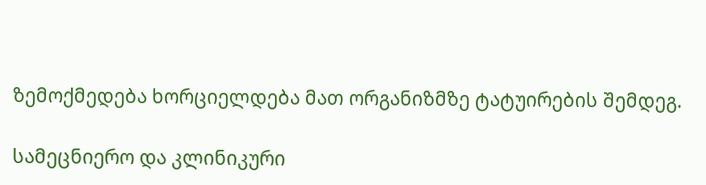ზემოქმედება ხორციელდება მათ ორგანიზმზე ტატუირების შემდეგ.

სამეცნიერო და კლინიკური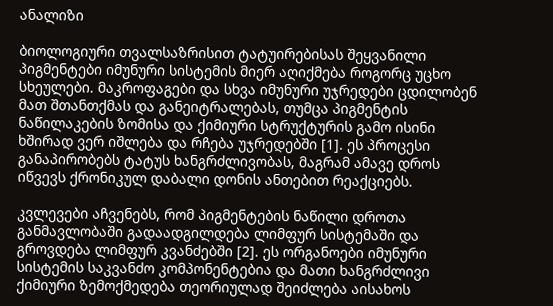ანალიზი

ბიოლოგიური თვალსაზრისით ტატუირებისას შეყვანილი პიგმენტები იმუნური სისტემის მიერ აღიქმება როგორც უცხო სხეულები. მაკროფაგები და სხვა იმუნური უჯრედები ცდილობენ მათ შთანთქმას და განეიტრალებას, თუმცა პიგმენტის ნაწილაკების ზომისა და ქიმიური სტრუქტურის გამო ისინი ხშირად ვერ იშლება და რჩება უჯრედებში [1]. ეს პროცესი განაპირობებს ტატუს ხანგრძლივობას, მაგრამ ამავე დროს იწვევს ქრონიკულ დაბალი დონის ანთებით რეაქციებს.

კვლევები აჩვენებს, რომ პიგმენტების ნაწილი დროთა განმავლობაში გადაადგილდება ლიმფურ სისტემაში და გროვდება ლიმფურ კვანძებში [2]. ეს ორგანოები იმუნური სისტემის საკვანძო კომპონენტებია და მათი ხანგრძლივი ქიმიური ზემოქმედება თეორიულად შეიძლება აისახოს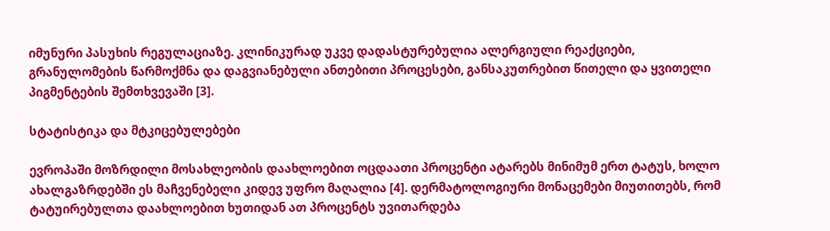იმუნური პასუხის რეგულაციაზე. კლინიკურად უკვე დადასტურებულია ალერგიული რეაქციები, გრანულომების წარმოქმნა და დაგვიანებული ანთებითი პროცესები, განსაკუთრებით წითელი და ყვითელი პიგმენტების შემთხვევაში [3].

სტატისტიკა და მტკიცებულებები

ევროპაში მოზრდილი მოსახლეობის დაახლოებით ოცდაათი პროცენტი ატარებს მინიმუმ ერთ ტატუს, ხოლო ახალგაზრდებში ეს მაჩვენებელი კიდევ უფრო მაღალია [4]. დერმატოლოგიური მონაცემები მიუთითებს, რომ ტატუირებულთა დაახლოებით ხუთიდან ათ პროცენტს უვითარდება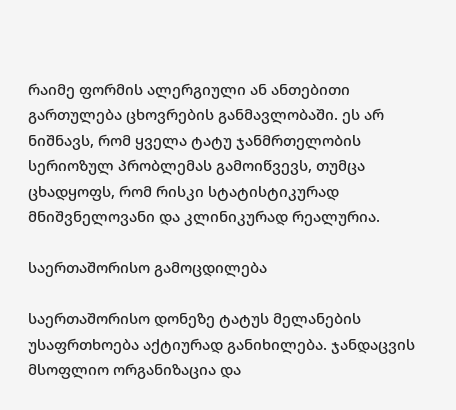რაიმე ფორმის ალერგიული ან ანთებითი გართულება ცხოვრების განმავლობაში. ეს არ ნიშნავს, რომ ყველა ტატუ ჯანმრთელობის სერიოზულ პრობლემას გამოიწვევს, თუმცა ცხადყოფს, რომ რისკი სტატისტიკურად მნიშვნელოვანი და კლინიკურად რეალურია.

საერთაშორისო გამოცდილება

საერთაშორისო დონეზე ტატუს მელანების უსაფრთხოება აქტიურად განიხილება. ჯანდაცვის მსოფლიო ორგანიზაცია და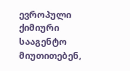ევროპული ქიმიური სააგენტო მიუთითებენ,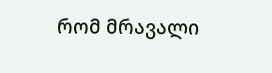რომ მრავალი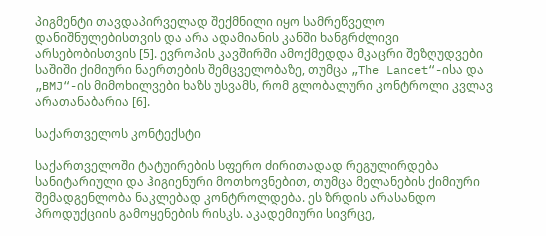პიგმენტი თავდაპირველად შექმნილი იყო სამრეწველო დანიშნულებისთვის და არა ადამიანის კანში ხანგრძლივი არსებობისთვის [5]. ევროპის კავშირში ამოქმედდა მკაცრი შეზღუდვები საშიში ქიმიური ნაერთების შემცველობაზე, თუმცა „The Lancet“-ისა და „BMJ“-ის მიმოხილვები ხაზს უსვამს, რომ გლობალური კონტროლი კვლავ არათანაბარია [6].

საქართველოს კონტექსტი

საქართველოში ტატუირების სფერო ძირითადად რეგულირდება სანიტარიული და ჰიგიენური მოთხოვნებით, თუმცა მელანების ქიმიური შემადგენლობა ნაკლებად კონტროლდება. ეს ზრდის არასანდო პროდუქციის გამოყენების რისკს. აკადემიური სივრცე,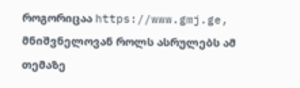როგორიცაა https://www.gmj.ge, მნიშვნელოვან როლს ასრულებს ამ თემაზე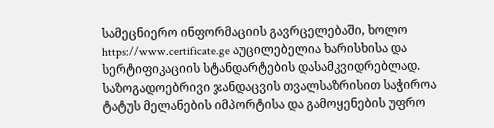სამეცნიერო ინფორმაციის გავრცელებაში, ხოლო https://www.certificate.ge აუცილებელია ხარისხისა და სერტიფიკაციის სტანდარტების დასამკვიდრებლად. საზოგადოებრივი ჯანდაცვის თვალსაზრისით საჭიროა ტატუს მელანების იმპორტისა და გამოყენების უფრო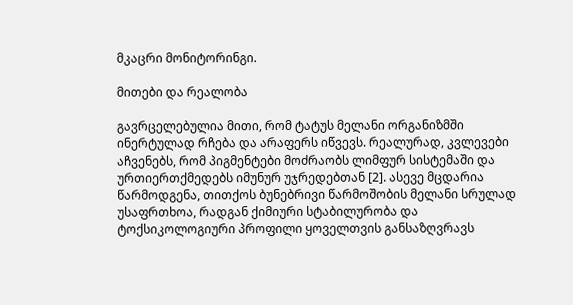მკაცრი მონიტორინგი.

მითები და რეალობა

გავრცელებულია მითი, რომ ტატუს მელანი ორგანიზმში ინერტულად რჩება და არაფერს იწვევს. რეალურად, კვლევები აჩვენებს, რომ პიგმენტები მოძრაობს ლიმფურ სისტემაში და ურთიერთქმედებს იმუნურ უჯრედებთან [2]. ასევე მცდარია წარმოდგენა, თითქოს ბუნებრივი წარმოშობის მელანი სრულად უსაფრთხოა, რადგან ქიმიური სტაბილურობა და ტოქსიკოლოგიური პროფილი ყოველთვის განსაზღვრავს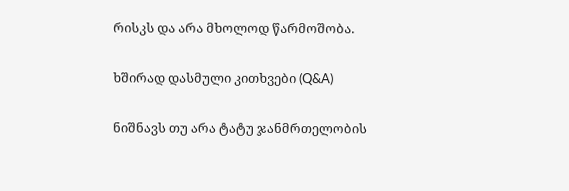რისკს და არა მხოლოდ წარმოშობა.

ხშირად დასმული კითხვები (Q&A)

ნიშნავს თუ არა ტატუ ჯანმრთელობის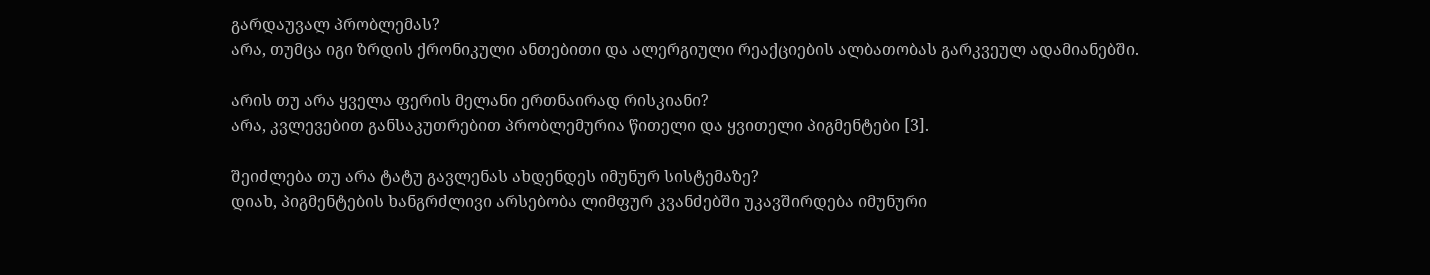გარდაუვალ პრობლემას?
არა, თუმცა იგი ზრდის ქრონიკული ანთებითი და ალერგიული რეაქციების ალბათობას გარკვეულ ადამიანებში.

არის თუ არა ყველა ფერის მელანი ერთნაირად რისკიანი?
არა, კვლევებით განსაკუთრებით პრობლემურია წითელი და ყვითელი პიგმენტები [3].

შეიძლება თუ არა ტატუ გავლენას ახდენდეს იმუნურ სისტემაზე?
დიახ, პიგმენტების ხანგრძლივი არსებობა ლიმფურ კვანძებში უკავშირდება იმუნური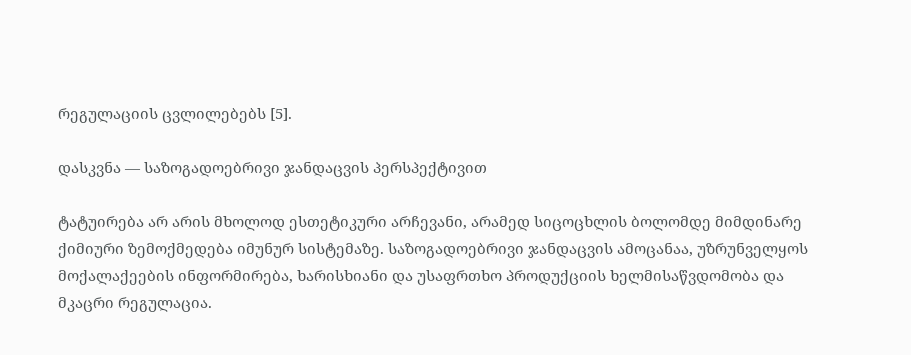რეგულაციის ცვლილებებს [5].

დასკვნა — საზოგადოებრივი ჯანდაცვის პერსპექტივით

ტატუირება არ არის მხოლოდ ესთეტიკური არჩევანი, არამედ სიცოცხლის ბოლომდე მიმდინარე ქიმიური ზემოქმედება იმუნურ სისტემაზე. საზოგადოებრივი ჯანდაცვის ამოცანაა, უზრუნველყოს მოქალაქეების ინფორმირება, ხარისხიანი და უსაფრთხო პროდუქციის ხელმისაწვდომობა და მკაცრი რეგულაცია.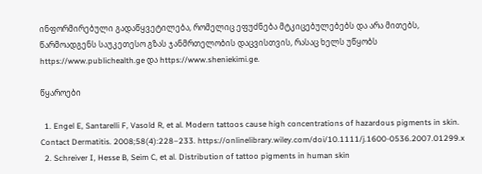ინფორმირებული გადაწყვეტილება, რომელიც ეფუძნება მტკიცებულებებს და არა მითებს, წარმოადგენს საუკეთესო გზას ჯანმრთელობის დაცვისთვის, რასაც ხელს უწყობს https://www.publichealth.ge და https://www.sheniekimi.ge.

წყაროები

  1. Engel E, Santarelli F, Vasold R, et al. Modern tattoos cause high concentrations of hazardous pigments in skin. Contact Dermatitis. 2008;58(4):228–233. https://onlinelibrary.wiley.com/doi/10.1111/j.1600-0536.2007.01299.x
  2. Schreiver I, Hesse B, Seim C, et al. Distribution of tattoo pigments in human skin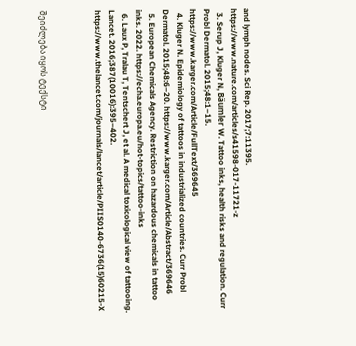and lymph nodes. Sci Rep. 2017;7:11395. https://www.nature.com/articles/s41598-017-11721-z
  3. Serup J, Kluger N, Bäumler W. Tattoo inks, health risks and regulation. Curr Probl Dermatol. 2015;48:1–15. https://www.karger.com/Article/FullText/369645
  4. Kluger N. Epidemiology of tattoos in industrialized countries. Curr Probl Dermatol. 2015;48:6–20. https://www.karger.com/Article/Abstract/369646
  5. European Chemicals Agency. Restriction on hazardous chemicals in tattoo inks. 2022. https://echa.europa.eu/hot-topics/tattoo-inks
  6. Laux P, Tralau T, Tentschert J, et al. A medical toxicological view of tattooing. Lancet. 2016;387(10016):395–402. https://www.thelancet.com/journals/lancet/article/PIIS0140-6736(15)60215-X



შეიძლება იყოს ტექსტი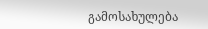გამოსახულება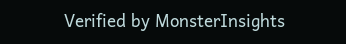Verified by MonsterInsights